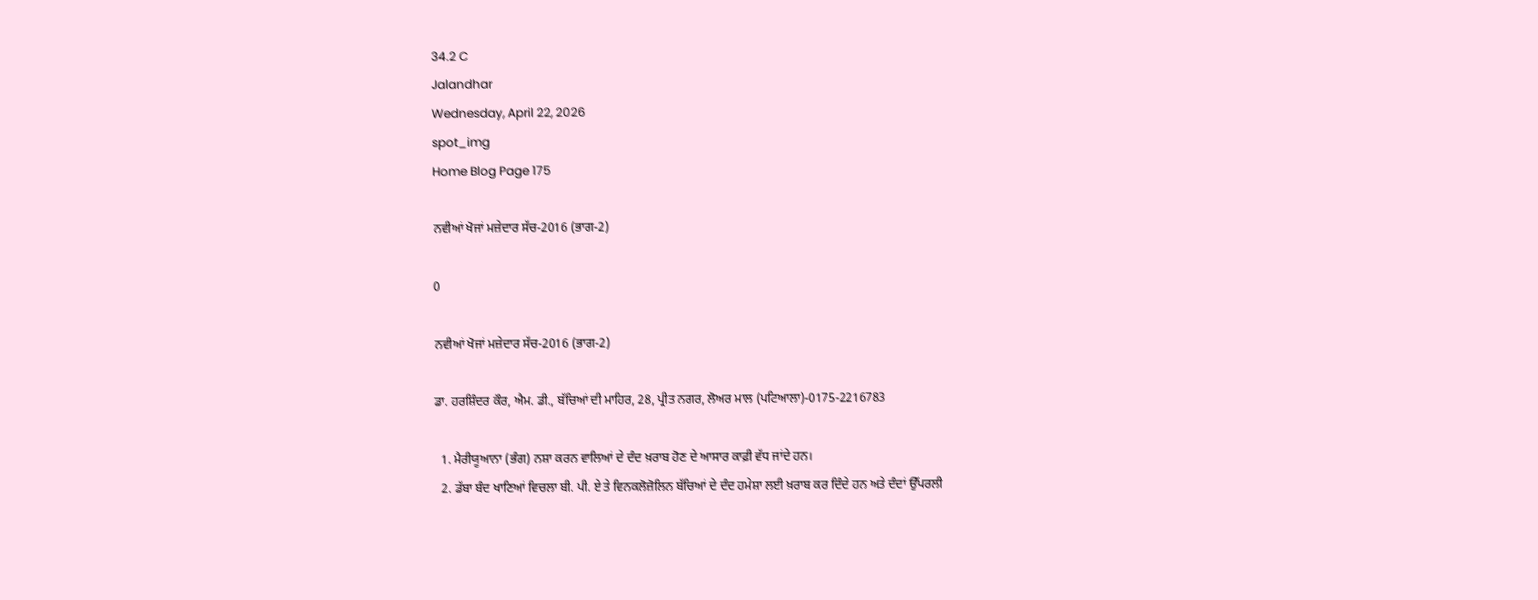34.2 C
Jalandhar
Wednesday, April 22, 2026
spot_img
Home Blog Page 175

ਨਵੀਆਂ ਖੋਜਾਂ ਮਜ਼ੇਦਾਰ ਸੱਚ-2016 (ਭਾਗ-2)

0

ਨਵੀਆਂ ਖੋਜਾਂ ਮਜ਼ੇਦਾਰ ਸੱਚ-2016 (ਭਾਗ-2)

ਡਾ. ਹਰਸ਼ਿੰਦਰ ਕੌਰ, ਐਮ. ਡੀ., ਬੱਚਿਆਂ ਦੀ ਮਾਹਿਰ, 28, ਪ੍ਰੀਤ ਨਗਰ, ਲੋਅਰ ਮਾਲ (ਪਟਿਆਲਾ)-0175-2216783

  1. ਮੈਰੀਯੂਆਨਾ (ਭੰਗ) ਨਸ਼ਾ ਕਰਨ ਵਾਲਿਆਂ ਦੇ ਦੰਦ ਖ਼ਰਾਬ ਹੋਣ ਦੇ ਆਸਾਰ ਕਾਫ਼ੀ ਵੱਧ ਜਾਂਦੇ ਹਨ।
  2. ਡੱਬਾ ਬੰਦ ਖਾਣਿਆਂ ਵਿਚਲਾ ਬੀ. ਪੀ. ਏ ਤੇ ਵਿਨਕਲੋਜ਼ੋਲਿਨ ਬੱਚਿਆਂ ਦੇ ਦੰਦ ਹਮੇਸ਼ਾ ਲਈ ਖ਼ਰਾਬ ਕਰ ਦਿੰਦੇ ਹਨ ਅਤੇ ਦੰਦਾਂ ਉੱਪਰਲੀ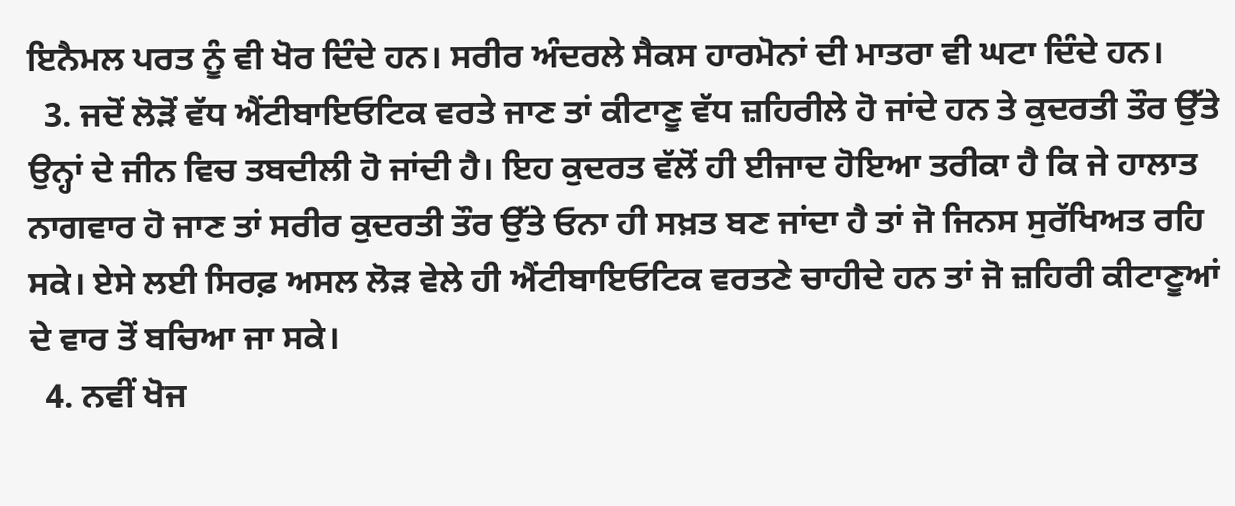ਇਨੈਮਲ ਪਰਤ ਨੂੰ ਵੀ ਖੋਰ ਦਿੰਦੇ ਹਨ। ਸਰੀਰ ਅੰਦਰਲੇ ਸੈਕਸ ਹਾਰਮੋਨਾਂ ਦੀ ਮਾਤਰਾ ਵੀ ਘਟਾ ਦਿੰਦੇ ਹਨ।
  3. ਜਦੋਂ ਲੋੜੋਂ ਵੱਧ ਐਂਟੀਬਾਇਓਟਿਕ ਵਰਤੇ ਜਾਣ ਤਾਂ ਕੀਟਾਣੂ ਵੱਧ ਜ਼ਹਿਰੀਲੇ ਹੋ ਜਾਂਦੇ ਹਨ ਤੇ ਕੁਦਰਤੀ ਤੌਰ ਉੱਤੇ ਉਨ੍ਹਾਂ ਦੇ ਜੀਨ ਵਿਚ ਤਬਦੀਲੀ ਹੋ ਜਾਂਦੀ ਹੈ। ਇਹ ਕੁਦਰਤ ਵੱਲੋਂ ਹੀ ਈਜਾਦ ਹੋਇਆ ਤਰੀਕਾ ਹੈ ਕਿ ਜੇ ਹਾਲਾਤ ਨਾਗਵਾਰ ਹੋ ਜਾਣ ਤਾਂ ਸਰੀਰ ਕੁਦਰਤੀ ਤੌਰ ਉੱਤੇ ਓਨਾ ਹੀ ਸਖ਼ਤ ਬਣ ਜਾਂਦਾ ਹੈ ਤਾਂ ਜੋ ਜਿਨਸ ਸੁਰੱਖਿਅਤ ਰਹਿ ਸਕੇ। ਏਸੇ ਲਈ ਸਿਰਫ਼ ਅਸਲ ਲੋੜ ਵੇਲੇ ਹੀ ਐਂਟੀਬਾਇਓਟਿਕ ਵਰਤਣੇ ਚਾਹੀਦੇ ਹਨ ਤਾਂ ਜੋ ਜ਼ਹਿਰੀ ਕੀਟਾਣੂਆਂ ਦੇ ਵਾਰ ਤੋਂ ਬਚਿਆ ਜਾ ਸਕੇ।
  4. ਨਵੀਂ ਖੋਜ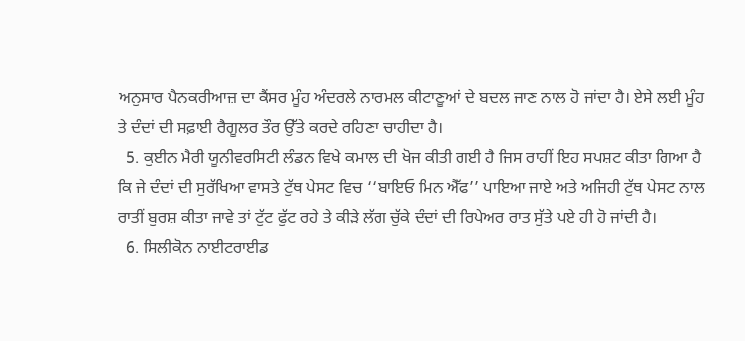ਅਨੁਸਾਰ ਪੈਨਕਰੀਆਜ਼ ਦਾ ਕੈਂਸਰ ਮੂੰਹ ਅੰਦਰਲੇ ਨਾਰਮਲ ਕੀਟਾਣੂਆਂ ਦੇ ਬਦਲ ਜਾਣ ਨਾਲ ਹੋ ਜਾਂਦਾ ਹੈ। ਏਸੇ ਲਈ ਮੂੰਹ ਤੇ ਦੰਦਾਂ ਦੀ ਸਫ਼ਾਈ ਰੈਗੂਲਰ ਤੌਰ ਉੱਤੇ ਕਰਦੇ ਰਹਿਣਾ ਚਾਹੀਦਾ ਹੈ।
  5. ਕੁਈਨ ਮੈਰੀ ਯੂਨੀਵਰਸਿਟੀ ਲੰਡਨ ਵਿਖੇ ਕਮਾਲ ਦੀ ਖੋਜ ਕੀਤੀ ਗਈ ਹੈ ਜਿਸ ਰਾਹੀਂ ਇਹ ਸਪਸ਼ਟ ਕੀਤਾ ਗਿਆ ਹੈ ਕਿ ਜੇ ਦੰਦਾਂ ਦੀ ਸੁਰੱਖਿਆ ਵਾਸਤੇ ਟੁੱਥ ਪੇਸਟ ਵਿਚ ‘‘ਬਾਇਓ ਮਿਨ ਐੱਫ’’ ਪਾਇਆ ਜਾਏ ਅਤੇ ਅਜਿਹੀ ਟੁੱਥ ਪੇਸਟ ਨਾਲ ਰਾਤੀਂ ਬੁਰਸ਼ ਕੀਤਾ ਜਾਵੇ ਤਾਂ ਟੁੱਟ ਫੁੱਟ ਰਹੇ ਤੇ ਕੀੜੇ ਲੱਗ ਚੁੱਕੇ ਦੰਦਾਂ ਦੀ ਰਿਪੇਅਰ ਰਾਤ ਸੁੱਤੇ ਪਏ ਹੀ ਹੋ ਜਾਂਦੀ ਹੈ।
  6. ਸਿਲੀਕੋਨ ਨਾਈਟਰਾਈਡ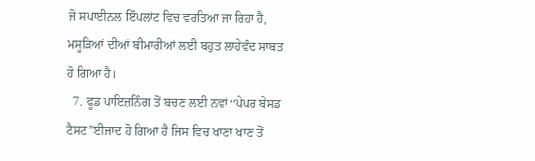ਜੋ ਸਪਾਈਨਲ ਇੰਪਲਾਂਟ ਵਿਚ ਵਰਤਿਆ ਜਾ ਰਿਹਾ ਹੈ, ਮਸੂੜਿਆਂ ਦੀਆਂ ਬੀਮਾਰੀਆਂ ਲਈ ਬਹੁਤ ਲਾਹੇਵੰਦ ਸਾਬਤ ਹੋ ਗਿਆ ਹੈ।
  7. ਫੂਡ ਪਾਇਜ਼ਨਿੰਗ ਤੋਂ ਬਚਣ ਲਈ ਨਵਾਂ‘‘ਪੇਪਰ ਬੇਸਡ ਟੈਸਟ’’ਈਜਾਦ ਹੋ ਗਿਆ ਹੈ ਜਿਸ ਵਿਚ ਖਾਣਾ ਖਾਣ ਤੋਂ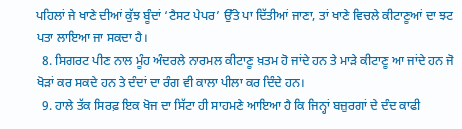ਪਹਿਲਾਂ ਜੇ ਖਾਣੇ ਦੀਆਂ ਕੁੱਝ ਬੂੰਦਾਂ ‘ਟੈਸਟ ਪੇਪਰ’ ਉੱਤੇ ਪਾ ਦਿੱਤੀਆਂ ਜਾਣਾ, ਤਾਂ ਖਾਣੇ ਵਿਚਲੇ ਕੀਟਾਣੂਆਂ ਦਾ ਝਟ ਪਤਾ ਲਾਇਆ ਜਾ ਸਕਦਾ ਹੈ।
  8. ਸਿਗਰਟ ਪੀਣ ਨਾਲ ਮੂੰਹ ਅੰਦਰਲੇ ਨਾਰਮਲ ਕੀਟਾਣੂ ਖ਼ਤਮ ਹੋ ਜਾਂਦੇ ਹਨ ਤੇ ਮਾੜੇ ਕੀਟਾਣੂ ਆ ਜਾਂਦੇ ਹਨ ਜੋ ਖੋੜਾਂ ਕਰ ਸਕਦੇ ਹਨ ਤੇ ਦੰਦਾਂ ਦਾ ਰੰਗ ਵੀ ਕਾਲਾ ਪੀਲਾ ਕਰ ਦਿੰਦੇ ਹਨ।
  9. ਹਾਲੇ ਤੱਕ ਸਿਰਫ਼ ਇਕ ਖੋਜ ਦਾ ਸਿੱਟਾ ਹੀ ਸਾਹਮਣੇ ਆਇਆ ਹੈ ਕਿ ਜਿਨ੍ਹਾਂ ਬਜ਼ੁਰਗਾਂ ਦੇ ਦੰਦ ਕਾਫੀ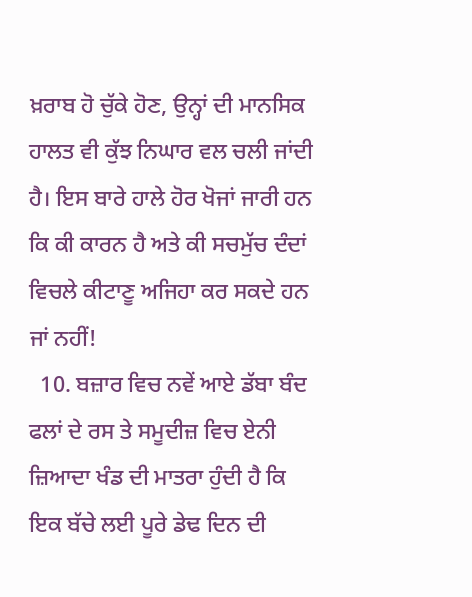ਖ਼ਰਾਬ ਹੋ ਚੁੱਕੇ ਹੋਣ, ਉਨ੍ਹਾਂ ਦੀ ਮਾਨਸਿਕ ਹਾਲਤ ਵੀ ਕੁੱਝ ਨਿਘਾਰ ਵਲ ਚਲੀ ਜਾਂਦੀ ਹੈ। ਇਸ ਬਾਰੇ ਹਾਲੇ ਹੋਰ ਖੋਜਾਂ ਜਾਰੀ ਹਨ ਕਿ ਕੀ ਕਾਰਨ ਹੈ ਅਤੇ ਕੀ ਸਚਮੁੱਚ ਦੰਦਾਂ ਵਿਚਲੇ ਕੀਟਾਣੂ ਅਜਿਹਾ ਕਰ ਸਕਦੇ ਹਨ ਜਾਂ ਨਹੀਂ!
  10. ਬਜ਼ਾਰ ਵਿਚ ਨਵੇਂ ਆਏ ਡੱਬਾ ਬੰਦ ਫਲਾਂ ਦੇ ਰਸ ਤੇ ਸਮੂਦੀਜ਼ ਵਿਚ ਏਨੀ ਜ਼ਿਆਦਾ ਖੰਡ ਦੀ ਮਾਤਰਾ ਹੁੰਦੀ ਹੈ ਕਿ ਇਕ ਬੱਚੇ ਲਈ ਪੂਰੇ ਡੇਢ ਦਿਨ ਦੀ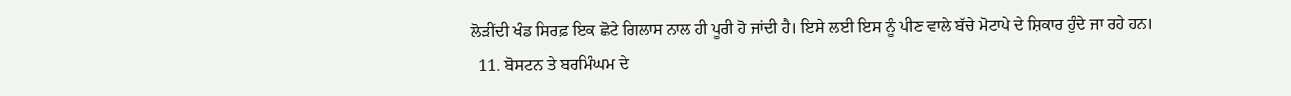ਲੋੜੀਂਦੀ ਖੰਡ ਸਿਰਫ਼ ਇਕ ਛੋਟੇ ਗਿਲਾਸ ਨਾਲ ਹੀ ਪੂਰੀ ਹੋ ਜਾਂਦੀ ਹੈ। ਇਸੇ ਲਈ ਇਸ ਨੂੰ ਪੀਣ ਵਾਲੇ ਬੱਚੇ ਮੋਟਾਪੇ ਦੇ ਸ਼ਿਕਾਰ ਹੁੰਦੇ ਜਾ ਰਹੇ ਹਨ।
  11. ਬੋਸਟਨ ਤੇ ਬਰਮਿੰਘਮ ਦੇ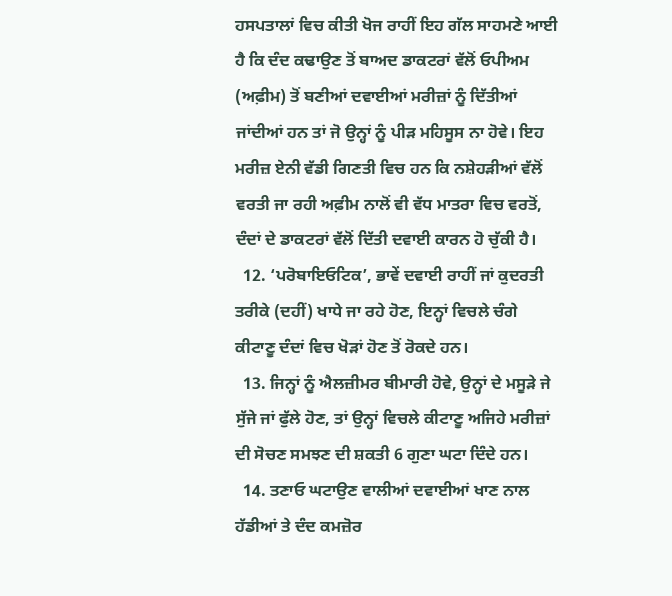ਹਸਪਤਾਲਾਂ ਵਿਚ ਕੀਤੀ ਖੋਜ ਰਾਹੀਂ ਇਹ ਗੱਲ ਸਾਹਮਣੇ ਆਈ ਹੈ ਕਿ ਦੰਦ ਕਢਾਉਣ ਤੋਂ ਬਾਅਦ ਡਾਕਟਰਾਂ ਵੱਲੋਂ ਓਪੀਅਮ (ਅਫ਼ੀਮ) ਤੋਂ ਬਣੀਆਂ ਦਵਾਈਆਂ ਮਰੀਜ਼ਾਂ ਨੂੰ ਦਿੱਤੀਆਂ ਜਾਂਦੀਆਂ ਹਨ ਤਾਂ ਜੋ ਉਨ੍ਹਾਂ ਨੂੰ ਪੀੜ ਮਹਿਸੂਸ ਨਾ ਹੋਵੇ। ਇਹ ਮਰੀਜ਼ ਏਨੀ ਵੱਡੀ ਗਿਣਤੀ ਵਿਚ ਹਨ ਕਿ ਨਸ਼ੇਹੜੀਆਂ ਵੱਲੋਂ ਵਰਤੀ ਜਾ ਰਹੀ ਅਫ਼ੀਮ ਨਾਲੋਂ ਵੀ ਵੱਧ ਮਾਤਰਾ ਵਿਚ ਵਰਤੋਂ, ਦੰਦਾਂ ਦੇ ਡਾਕਟਰਾਂ ਵੱਲੋਂ ਦਿੱਤੀ ਦਵਾਈ ਕਾਰਨ ਹੋ ਚੁੱਕੀ ਹੈ।
  12. ‘ਪਰੋਬਾਇਓਟਿਕ’, ਭਾਵੇਂ ਦਵਾਈ ਰਾਹੀਂ ਜਾਂ ਕੁਦਰਤੀ ਤਰੀਕੇ (ਦਹੀਂ) ਖਾਧੇ ਜਾ ਰਹੇ ਹੋਣ, ਇਨ੍ਹਾਂ ਵਿਚਲੇ ਚੰਗੇ ਕੀਟਾਣੂ ਦੰਦਾਂ ਵਿਚ ਖੋੜਾਂ ਹੋਣ ਤੋਂ ਰੋਕਦੇ ਹਨ।
  13. ਜਿਨ੍ਹਾਂ ਨੂੰ ਐਲਜ਼ੀਮਰ ਬੀਮਾਰੀ ਹੋਵੇ, ਉਨ੍ਹਾਂ ਦੇ ਮਸੂੜੇ ਜੇ ਸੁੱਜੇ ਜਾਂ ਫੁੱਲੇ ਹੋਣ, ਤਾਂ ਉਨ੍ਹਾਂ ਵਿਚਲੇ ਕੀਟਾਣੂ ਅਜਿਹੇ ਮਰੀਜ਼ਾਂ ਦੀ ਸੋਚਣ ਸਮਝਣ ਦੀ ਸ਼ਕਤੀ 6 ਗੁਣਾ ਘਟਾ ਦਿੰਦੇ ਹਨ।
  14. ਤਣਾਓ ਘਟਾਉਣ ਵਾਲੀਆਂ ਦਵਾਈਆਂ ਖਾਣ ਨਾਲ ਹੱਡੀਆਂ ਤੇ ਦੰਦ ਕਮਜ਼ੋਰ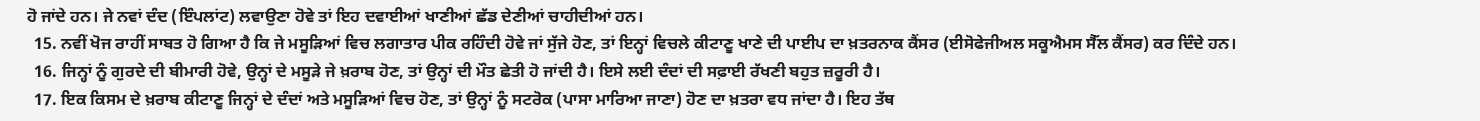ਹੋ ਜਾਂਦੇ ਹਨ। ਜੇ ਨਵਾਂ ਦੰਦ (ਇੰਪਲਾਂਟ) ਲਵਾਉਣਾ ਹੋਵੇ ਤਾਂ ਇਹ ਦਵਾਈਆਂ ਖਾਣੀਆਂ ਛੱਡ ਦੇਣੀਆਂ ਚਾਹੀਦੀਆਂ ਹਨ।
  15. ਨਵੀਂ ਖੋਜ ਰਾਹੀਂ ਸਾਬਤ ਹੋ ਗਿਆ ਹੈ ਕਿ ਜੇ ਮਸੂੜਿਆਂ ਵਿਚ ਲਗਾਤਾਰ ਪੀਕ ਰਹਿੰਦੀ ਹੋਵੇ ਜਾਂ ਸੁੱਜੇ ਹੋਣ, ਤਾਂ ਇਨ੍ਹਾਂ ਵਿਚਲੇ ਕੀਟਾਣੂ ਖਾਣੇ ਦੀ ਪਾਈਪ ਦਾ ਖ਼ਤਰਨਾਕ ਕੈਂਸਰ (ਈਸੋਫੇਜੀਅਲ ਸਕੂਐਮਸ ਸੈੱਲ ਕੈਂਸਰ) ਕਰ ਦਿੰਦੇ ਹਨ।
  16. ਜਿਨ੍ਹਾਂ ਨੂੰ ਗੁਰਦੇ ਦੀ ਬੀਮਾਰੀ ਹੋਵੇ, ਉਨ੍ਹਾਂ ਦੇ ਮਸੂੜੇ ਜੇ ਖ਼ਰਾਬ ਹੋਣ, ਤਾਂ ਉਨ੍ਹਾਂ ਦੀ ਮੌਤ ਛੇਤੀ ਹੋ ਜਾਂਦੀ ਹੈ। ਇਸੇ ਲਈ ਦੰਦਾਂ ਦੀ ਸਫ਼ਾਈ ਰੱਖਣੀ ਬਹੁਤ ਜ਼ਰੂਰੀ ਹੈ।
  17. ਇਕ ਕਿਸਮ ਦੇ ਖ਼ਰਾਬ ਕੀਟਾਣੂ ਜਿਨ੍ਹਾਂ ਦੇ ਦੰਦਾਂ ਅਤੇ ਮਸੂੜਿਆਂ ਵਿਚ ਹੋਣ, ਤਾਂ ਉਨ੍ਹਾਂ ਨੂੰ ਸਟਰੋਕ (ਪਾਸਾ ਮਾਰਿਆ ਜਾਣਾ) ਹੋਣ ਦਾ ਖ਼ਤਰਾ ਵਧ ਜਾਂਦਾ ਹੈ। ਇਹ ਤੱਥ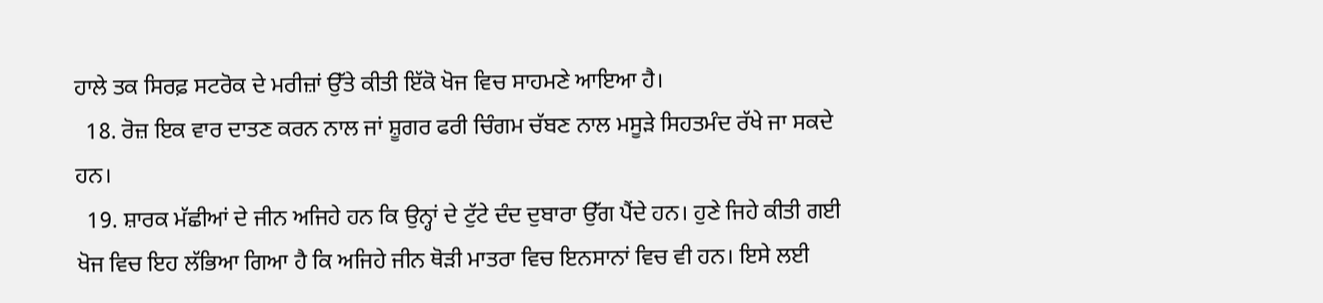ਹਾਲੇ ਤਕ ਸਿਰਫ਼ ਸਟਰੋਕ ਦੇ ਮਰੀਜ਼ਾਂ ਉੱਤੇ ਕੀਤੀ ਇੱਕੋ ਖੋਜ ਵਿਚ ਸਾਹਮਣੇ ਆਇਆ ਹੈ।
  18. ਰੋਜ਼ ਇਕ ਵਾਰ ਦਾਤਣ ਕਰਨ ਨਾਲ ਜਾਂ ਸ਼ੂਗਰ ਫਰੀ ਚਿੰਗਮ ਚੱਬਣ ਨਾਲ ਮਸੂੜੇ ਸਿਹਤਮੰਦ ਰੱਖੇ ਜਾ ਸਕਦੇ ਹਨ।
  19. ਸ਼ਾਰਕ ਮੱਛੀਆਂ ਦੇ ਜੀਨ ਅਜਿਹੇ ਹਨ ਕਿ ਉਨ੍ਹਾਂ ਦੇ ਟੁੱਟੇ ਦੰਦ ਦੁਬਾਰਾ ਉੱਗ ਪੈਂਦੇ ਹਨ। ਹੁਣੇ ਜਿਹੇ ਕੀਤੀ ਗਈ ਖੋਜ ਵਿਚ ਇਹ ਲੱਭਿਆ ਗਿਆ ਹੈ ਕਿ ਅਜਿਹੇ ਜੀਨ ਥੋੜੀ ਮਾਤਰਾ ਵਿਚ ਇਨਸਾਨਾਂ ਵਿਚ ਵੀ ਹਨ। ਇਸੇ ਲਈ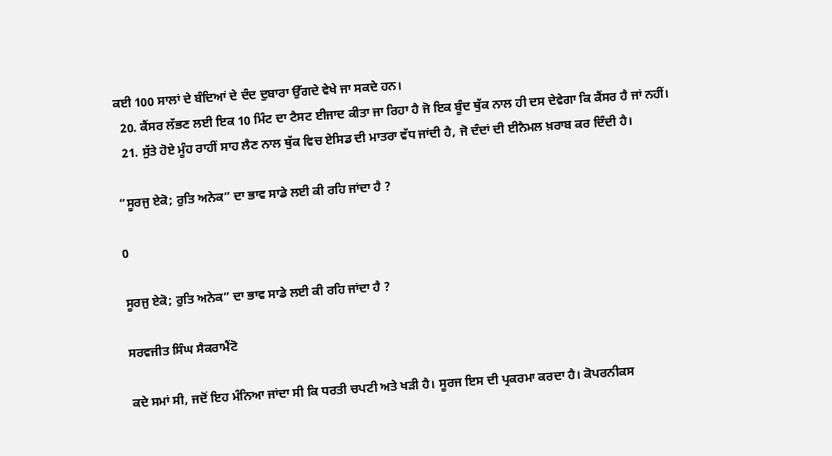ਕਈ 100 ਸਾਲਾਂ ਦੇ ਬੰਦਿਆਂ ਦੇ ਦੰਦ ਦੁਬਾਰਾ ਉੱਗਦੇ ਵੇਖੇ ਜਾ ਸਕਦੇ ਹਨ।
  20. ਕੈਂਸਰ ਲੱਭਣ ਲਈ ਇਕ 10 ਮਿੰਟ ਦਾ ਟੈਸਟ ਈਜਾਦ ਕੀਤਾ ਜਾ ਰਿਹਾ ਹੈ ਜੋ ਇਕ ਬੂੰਦ ਥੁੱਕ ਨਾਲ ਹੀ ਦਸ ਦੇਵੇਗਾ ਕਿ ਕੈਂਸਰ ਹੈ ਜਾਂ ਨਹੀਂ।
  21. ਸੁੱਤੇ ਹੋਏ ਮੂੰਹ ਰਾਹੀਂ ਸਾਹ ਲੈਣ ਨਾਲ ਥੁੱਕ ਵਿਚ ਏਸਿਡ ਦੀ ਮਾਤਰਾ ਵੱਧ ਜਾਂਦੀ ਹੈ, ਜੋ ਦੰਦਾਂ ਦੀ ਈਨੈਮਲ ਖ਼ਰਾਬ ਕਰ ਦਿੰਦੀ ਹੈ।

“ਸੂਰਜੁ ਏਕੋ; ਰੁਤਿ ਅਨੇਕ” ਦਾ ਭਾਵ ਸਾਡੇ ਲਈ ਕੀ ਰਹਿ ਜਾਂਦਾ ਹੈ ?

0

ਸੂਰਜੁ ਏਕੋ; ਰੁਤਿ ਅਨੇਕ” ਦਾ ਭਾਵ ਸਾਡੇ ਲਈ ਕੀ ਰਹਿ ਜਾਂਦਾ ਹੈ ?

ਸਰਵਜੀਤ ਸਿੰਘ ਸੈਕਰਾਮੈਂਟੋ

ਕਦੇ ਸਮਾਂ ਸੀ, ਜਦੋਂ ਇਹ ਮੰਨਿਆ ਜਾਂਦਾ ਸੀ ਕਿ ਧਰਤੀ ਚਪਟੀ ਅਤੇ ਖੜੀ ਹੈ। ਸੂਰਜ ਇਸ ਦੀ ਪ੍ਰਕਰਮਾ ਕਰਦਾ ਹੈ। ਕੋਪਰਨੀਕਸ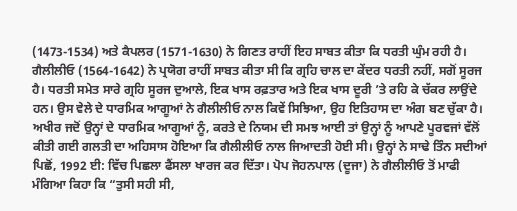(1473-1534) ਅਤੇ ਕੈਪਲਰ (1571-1630) ਨੇ ਗਿਣਤ ਰਾਹੀਂ ਇਹ ਸਾਬਤ ਕੀਤਾ ਕਿ ਧਰਤੀ ਘੁੰਮ ਰਹੀ ਹੈ। ਗੈਲੀਲੀਓ (1564-1642) ਨੇ ਪ੍ਰਯੋਗ ਰਾਹੀਂ ਸਾਬਤ ਕੀਤਾ ਸੀ ਕਿ ਗ੍ਰਹਿ ਚਾਲ ਦਾ ਕੇਂਦਰ ਧਰਤੀ ਨਹੀਂ, ਸਗੋਂ ਸੂਰਜ ਹੈ। ਧਰਤੀ ਸਮੇਤ ਸਾਰੇ ਗ੍ਰਹਿ ਸੂਰਜ ਦੁਆਲੇ, ਇਕ ਖਾਸ ਰਫ਼ਤਾਰ ਅਤੇ ਇਕ ਖਾਸ ਦੂਰੀ ’ਤੇ ਰਹਿ ਕੇ ਚੱਕਰ ਲਾਉਂਦੇ ਹਨ। ਉਸ ਵੇਲੇ ਦੇ ਧਾਰਮਿਕ ਆਗੂਆਂ ਨੇ ਗੈਲੀਲੀਓ ਨਾਲ ਕਿਵੇਂ ਸਿਝਿਆ, ਉਹ ਇਤਿਹਾਸ ਦਾ ਅੰਗ ਬਣ ਚੁੱਕਾ ਹੈ। ਅਖੀਰ ਜਦੋਂ ਉਨ੍ਹਾਂ ਦੇ ਧਾਰਮਿਕ ਆਗੂਆਂ ਨੂੰ, ਕਰਤੇ ਦੇ ਨਿਯਮ ਦੀ ਸਮਝ ਆਈ ਤਾਂ ਉਨ੍ਹਾਂ ਨੂੰ ਆਪਣੇ ਪੂਰਵਜਾਂ ਵੱਲੋਂ ਕੀਤੀ ਗਈ ਗਲਤੀ ਦਾ ਅਹਿਸਾਸ ਹੋਇਆ ਕਿ ਗੈਲੀਲੀਓ ਨਾਲ ਜਿਆਦਤੀ ਹੋਈ ਸੀ। ਉਨ੍ਹਾਂ ਨੇ ਸਾਢੇ ਤਿੰਨ ਸਦੀਆਂ ਪਿਛੋਂ, 1992 ਈ: ਵਿੱਚ ਪਿਛਲਾ ਫੈਂਸਲਾ ਖਾਰਜ ਕਰ ਦਿੱਤਾ। ਪੋਪ ਜੋਹਨਪਾਲ (ਦੂਜਾ) ਨੇ ਗੈਲੀਲੀਓ ਤੋਂ ਮਾਫੀ ਮੰਗਿਆ ਕਿਹਾ ਕਿ “ਤੁਸੀ ਸਹੀ ਸੀ,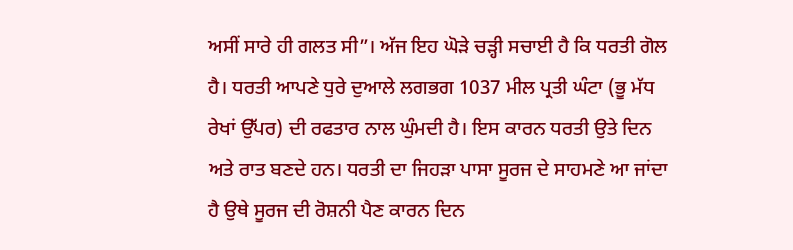ਅਸੀਂ ਸਾਰੇ ਹੀ ਗਲਤ ਸੀ”। ਅੱਜ ਇਹ ਘੋੜੇ ਚੜ੍ਹੀ ਸਚਾਈ ਹੈ ਕਿ ਧਰਤੀ ਗੋਲ ਹੈ। ਧਰਤੀ ਆਪਣੇ ਧੁਰੇ ਦੁਆਲੇ ਲਗਭਗ 1037 ਮੀਲ ਪ੍ਰਤੀ ਘੰਟਾ (ਭੂ ਮੱਧ ਰੇਖਾਂ ਉੱਪਰ) ਦੀ ਰਫਤਾਰ ਨਾਲ ਘੁੰਮਦੀ ਹੈ। ਇਸ ਕਾਰਨ ਧਰਤੀ ਉਤੇ ਦਿਨ ਅਤੇ ਰਾਤ ਬਣਦੇ ਹਨ। ਧਰਤੀ ਦਾ ਜਿਹੜਾ ਪਾਸਾ ਸੂਰਜ ਦੇ ਸਾਹਮਣੇ ਆ ਜਾਂਦਾ ਹੈ ਉਥੇ ਸੂਰਜ ਦੀ ਰੋਸ਼ਨੀ ਪੈਣ ਕਾਰਨ ਦਿਨ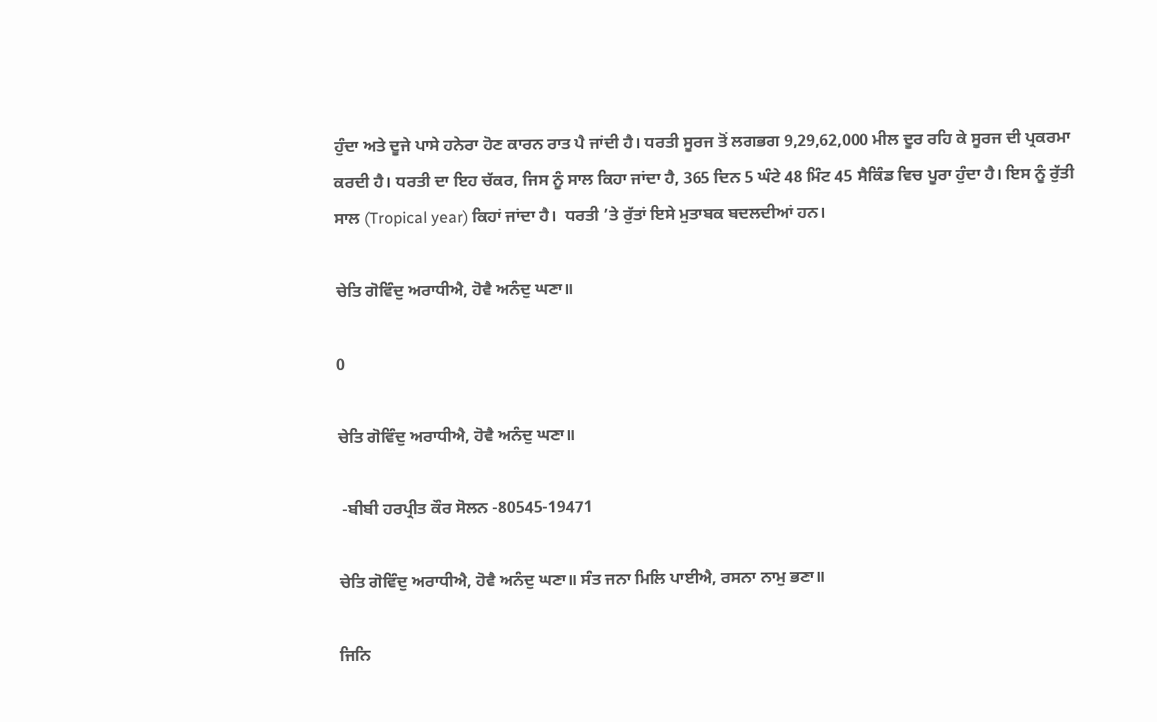ਹੁੰਦਾ ਅਤੇ ਦੂਜੇ ਪਾਸੇ ਹਨੇਰਾ ਹੋਣ ਕਾਰਨ ਰਾਤ ਪੈ ਜਾਂਦੀ ਹੈ। ਧਰਤੀ ਸੂਰਜ ਤੋਂ ਲਗਭਗ 9,29,62,000 ਮੀਲ ਦੂਰ ਰਹਿ ਕੇ ਸੂਰਜ ਦੀ ਪ੍ਰਕਰਮਾ ਕਰਦੀ ਹੈ। ਧਰਤੀ ਦਾ ਇਹ ਚੱਕਰ, ਜਿਸ ਨੂੰ ਸਾਲ ਕਿਹਾ ਜਾਂਦਾ ਹੈ, 365 ਦਿਨ 5 ਘੰਟੇ 48 ਮਿੰਟ 45 ਸੈਕਿੰਡ ਵਿਚ ਪੂਰਾ ਹੁੰਦਾ ਹੈ। ਇਸ ਨੂੰ ਰੁੱਤੀ ਸਾਲ (Tropical year) ਕਿਹਾਂ ਜਾਂਦਾ ਹੈ।  ਧਰਤੀ ’ਤੇ ਰੁੱਤਾਂ ਇਸੇ ਮੁਤਾਬਕ ਬਦਲਦੀਆਂ ਹਨ।

ਚੇਤਿ ਗੋਵਿੰਦੁ ਅਰਾਧੀਐ, ਹੋਵੈ ਅਨੰਦੁ ਘਣਾ॥

0

ਚੇਤਿ ਗੋਵਿੰਦੁ ਅਰਾਧੀਐ, ਹੋਵੈ ਅਨੰਦੁ ਘਣਾ॥

 -ਬੀਬੀ ਹਰਪ੍ਰੀਤ ਕੌਰ ਸੋਲਨ -80545-19471

ਚੇਤਿ ਗੋਵਿੰਦੁ ਅਰਾਧੀਐ, ਹੋਵੈ ਅਨੰਦੁ ਘਣਾ॥ ਸੰਤ ਜਨਾ ਮਿਲਿ ਪਾਈਐ, ਰਸਨਾ ਨਾਮੁ ਭਣਾ॥

ਜਿਨਿ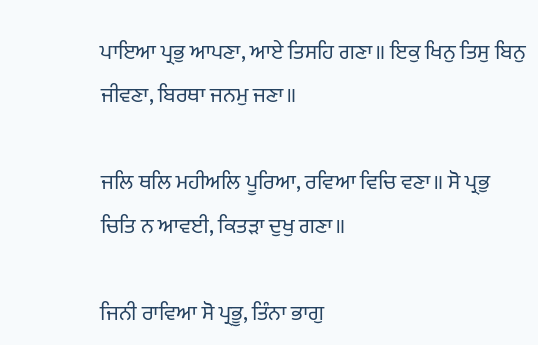ਪਾਇਆ ਪ੍ਰਭੁ ਆਪਣਾ, ਆਏ ਤਿਸਹਿ ਗਣਾ॥ ਇਕੁ ਖਿਨੁ ਤਿਸੁ ਬਿਨੁ ਜੀਵਣਾ, ਬਿਰਥਾ ਜਨਮੁ ਜਣਾ॥

ਜਲਿ ਥਲਿ ਮਹੀਅਲਿ ਪੂਰਿਆ, ਰਵਿਆ ਵਿਚਿ ਵਣਾ॥ ਸੋ ਪ੍ਰਭੁ ਚਿਤਿ ਨ ਆਵਈ, ਕਿਤੜਾ ਦੁਖੁ ਗਣਾ॥

ਜਿਨੀ ਰਾਵਿਆ ਸੋ ਪ੍ਰਭੂ, ਤਿੰਨਾ ਭਾਗੁ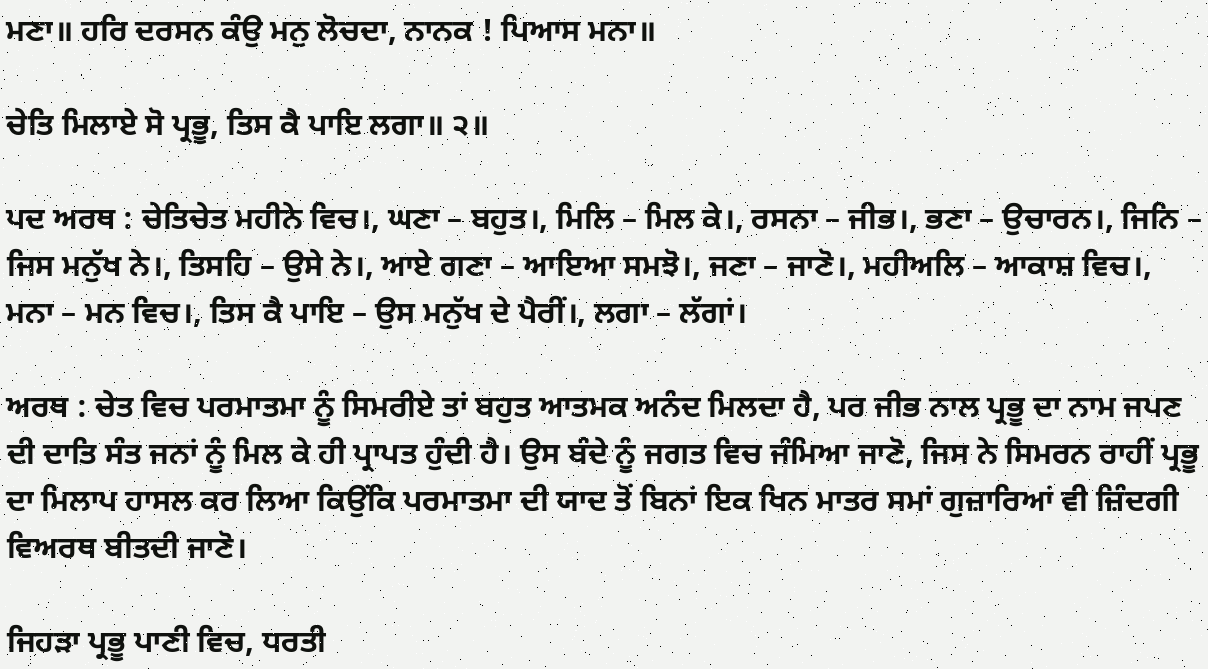ਮਣਾ॥ ਹਰਿ ਦਰਸਨ ਕੰਉ ਮਨੁ ਲੋਚਦਾ, ਨਾਨਕ ! ਪਿਆਸ ਮਨਾ॥

ਚੇਤਿ ਮਿਲਾਏ ਸੋ ਪ੍ਰਭੂ, ਤਿਸ ਕੈ ਪਾਇ ਲਗਾ॥ ੨॥

ਪਦ ਅਰਥ : ਚੇਤਿਚੇਤ ਮਹੀਨੇ ਵਿਚ।, ਘਣਾ – ਬਹੁਤ।, ਮਿਲਿ – ਮਿਲ ਕੇ।, ਰਸਨਾ – ਜੀਭ।, ਭਣਾ – ਉਚਾਰਨ।, ਜਿਨਿ – ਜਿਸ ਮਨੁੱਖ ਨੇ।, ਤਿਸਹਿ – ਉਸੇ ਨੇ।, ਆਏ ਗਣਾ – ਆਇਆ ਸਮਝੋ।, ਜਣਾ – ਜਾਣੋ।, ਮਹੀਅਲਿ – ਆਕਾਸ਼ ਵਿਚ।, ਮਨਾ – ਮਨ ਵਿਚ।, ਤਿਸ ਕੈ ਪਾਇ – ਉਸ ਮਨੁੱਖ ਦੇ ਪੈਰੀਂ।, ਲਗਾ – ਲੱਗਾਂ।

ਅਰਥ : ਚੇਤ ਵਿਚ ਪਰਮਾਤਮਾ ਨੂੰ ਸਿਮਰੀਏ ਤਾਂ ਬਹੁਤ ਆਤਮਕ ਅਨੰਦ ਮਿਲਦਾ ਹੈ, ਪਰ ਜੀਭ ਨਾਲ ਪ੍ਰਭੂ ਦਾ ਨਾਮ ਜਪਣ ਦੀ ਦਾਤਿ ਸੰਤ ਜਨਾਂ ਨੂੰ ਮਿਲ ਕੇ ਹੀ ਪ੍ਰਾਪਤ ਹੁੰਦੀ ਹੈ। ਉਸ ਬੰਦੇ ਨੂੰ ਜਗਤ ਵਿਚ ਜੰਮਿਆ ਜਾਣੋ, ਜਿਸ ਨੇ ਸਿਮਰਨ ਰਾਹੀਂ ਪ੍ਰਭੂ ਦਾ ਮਿਲਾਪ ਹਾਸਲ ਕਰ ਲਿਆ ਕਿਉਂਕਿ ਪਰਮਾਤਮਾ ਦੀ ਯਾਦ ਤੋਂ ਬਿਨਾਂ ਇਕ ਖਿਨ ਮਾਤਰ ਸਮਾਂ ਗੁਜ਼ਾਰਿਆਂ ਵੀ ਜ਼ਿੰਦਗੀ ਵਿਅਰਥ ਬੀਤਦੀ ਜਾਣੋ।

ਜਿਹੜਾ ਪ੍ਰਭੂ ਪਾਣੀ ਵਿਚ, ਧਰਤੀ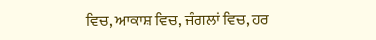ਵਿਚ, ਆਕਾਸ਼ ਵਿਚ, ਜੰਗਲਾਂ ਵਿਚ, ਹਰ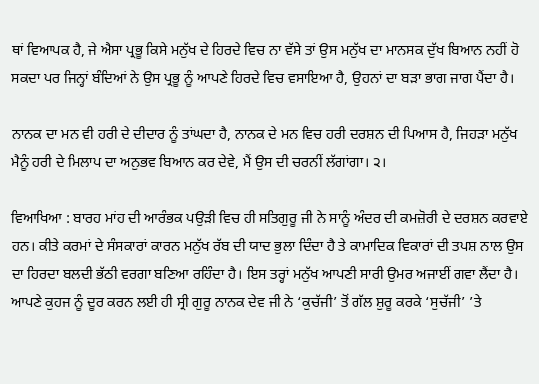ਥਾਂ ਵਿਆਪਕ ਹੈ, ਜੇ ਐਸਾ ਪ੍ਰਭੂ ਕਿਸੇ ਮਨੁੱਖ ਦੇ ਹਿਰਦੇ ਵਿਚ ਨਾ ਵੱਸੇ ਤਾਂ ਉਸ ਮਨੁੱਖ ਦਾ ਮਾਨਸਕ ਦੁੱਖ ਬਿਆਨ ਨਹੀਂ ਹੋ ਸਕਦਾ ਪਰ ਜਿਨ੍ਹਾਂ ਬੰਦਿਆਂ ਨੇ ਉਸ ਪ੍ਰਭੂ ਨੂੰ ਆਪਣੇ ਹਿਰਦੇ ਵਿਚ ਵਸਾਇਆ ਹੈ, ਉਹਨਾਂ ਦਾ ਬੜਾ ਭਾਗ ਜਾਗ ਪੈਂਦਾ ਹੈ।

ਨਾਨਕ ਦਾ ਮਨ ਵੀ ਹਰੀ ਦੇ ਦੀਦਾਰ ਨੂੰ ਤਾਂਘਦਾ ਹੈ, ਨਾਨਕ ਦੇ ਮਨ ਵਿਚ ਹਰੀ ਦਰਸ਼ਨ ਦੀ ਪਿਆਸ ਹੈ, ਜਿਹੜਾ ਮਨੁੱਖ ਮੈਨੂੰ ਹਰੀ ਦੇ ਮਿਲਾਪ ਦਾ ਅਨੁਭਵ ਬਿਆਨ ਕਰ ਦੇਵੇ, ਮੈਂ ਉਸ ਦੀ ਚਰਨੀਂ ਲੱਗਾਂਗਾ। ੨।

ਵਿਆਖਿਆ : ਬਾਰਹ ਮਾਂਹ ਦੀ ਆਰੰਭਕ ਪਉੜੀ ਵਿਚ ਹੀ ਸਤਿਗੁਰੂ ਜੀ ਨੇ ਸਾਨੂੰ ਅੰਦਰ ਦੀ ਕਮਜ਼ੋਰੀ ਦੇ ਦਰਸ਼ਨ ਕਰਵਾਏ ਹਨ। ਕੀਤੇ ਕਰਮਾਂ ਦੇ ਸੰਸਕਾਰਾਂ ਕਾਰਨ ਮਨੁੱਖ ਰੱਬ ਦੀ ਯਾਦ ਭੁਲਾ ਦਿੰਦਾ ਹੈ ਤੇ ਕਾਮਾਦਿਕ ਵਿਕਾਰਾਂ ਦੀ ਤਪਸ਼ ਨਾਲ ਉਸ ਦਾ ਹਿਰਦਾ ਬਲਦੀ ਭੱਠੀ ਵਰਗਾ ਬਣਿਆ ਰਹਿੰਦਾ ਹੈ। ਇਸ ਤਰ੍ਹਾਂ ਮਨੁੱਖ ਆਪਣੀ ਸਾਰੀ ਉਮਰ ਅਜਾਈਂ ਗਵਾ ਲੈਂਦਾ ਹੈ। ਆਪਣੇ ਕੁਹਜ ਨੂੰ ਦੂਰ ਕਰਨ ਲਈ ਹੀ ਸ੍ਰੀ ਗੁਰੂ ਨਾਨਕ ਦੇਵ ਜੀ ਨੇ ‘ਕੁਚੱਜੀ’ ਤੋਂ ਗੱਲ ਸ਼ੁਰੂ ਕਰਕੇ ‘ਸੁਚੱਜੀ’ ’ਤੇ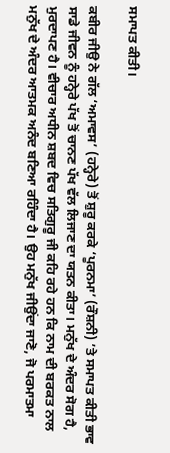ਸਮਾਪਤ ਕੀਤੀ।

ਕਬੀਰ ਜੀਉ ਨੇ ਗੱਲ ‘ਅਮਾਵਸ’ (ਹਨ੍ਹੇਰੇ) ਤੋਂ ਸ਼ੁਰੂ ਕਰਕੇ ‘ਪੂਰਨਮਾ’ (ਰੌਸ਼ਨੀ) ’ਤੇ ਸਮਾਪਤ ਕੀਤੀ ਭਾਵ ਸਾਡੇ ਜੀਵਨ ਨੂੰ ਹਨ੍ਹੇਰੇ ਪੱਖ ਤੋਂ ਚਾਨਣ ਪੱਖ ਵੱਲ ਲਿਜਾਣ ਦਾ ਯਤਨ ਕੀਤਾ। ਮਨੁੱਖ ਦੇ ਅੰਦਰ ਸੋਗ ਹੈ, ਮੁਰਦਾਪਣ ਹੈ। ਵੀਚਾਰ ਅਧੀਨ ਸ਼ਬਦ ਵਿਚ ਸਤਿਗੁਰੂ ਜੀ ਕਹਿ ਰਹੇ ਹਨ ਕਿ ਨਾਮ ਦੀ ਬਰਕਤ ਨਾਲ ਮਨੁੱਖ ਦੇ ਅੰਦਰ ਆਤਮਕ ਅਨੰਦ ਬਣਿਆ ਰਹਿੰਦਾ ਹੈ। ਉਹ ਮਨੁੱਖ ਜੀਉਂਦਾ ਜਾਣੋ, ਜੋ ਪਰਮਾਤਮਾ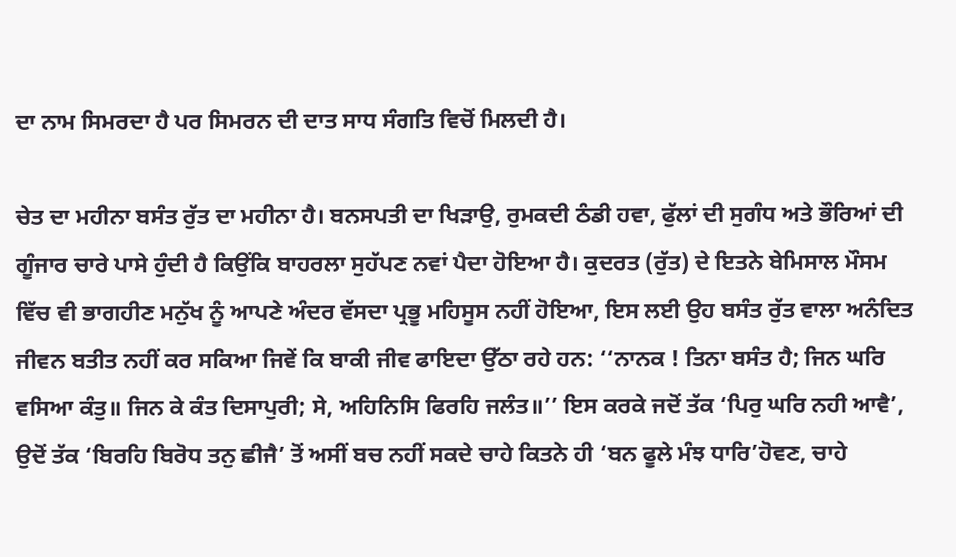ਦਾ ਨਾਮ ਸਿਮਰਦਾ ਹੈ ਪਰ ਸਿਮਰਨ ਦੀ ਦਾਤ ਸਾਧ ਸੰਗਤਿ ਵਿਚੋਂ ਮਿਲਦੀ ਹੈ।

ਚੇਤ ਦਾ ਮਹੀਨਾ ਬਸੰਤ ਰੁੱਤ ਦਾ ਮਹੀਨਾ ਹੈ। ਬਨਸਪਤੀ ਦਾ ਖਿੜਾਉ, ਰੁਮਕਦੀ ਠੰਡੀ ਹਵਾ, ਫੁੱਲਾਂ ਦੀ ਸੁਗੰਧ ਅਤੇ ਭੌਰਿਆਂ ਦੀ ਗੂੰਜਾਰ ਚਾਰੇ ਪਾਸੇ ਹੁੰਦੀ ਹੈ ਕਿਉਂਕਿ ਬਾਹਰਲਾ ਸੁਹੱਪਣ ਨਵਾਂ ਪੈਦਾ ਹੋਇਆ ਹੈ। ਕੁਦਰਤ (ਰੁੱਤ) ਦੇ ਇਤਨੇ ਬੇਮਿਸਾਲ ਮੌਸਮ ਵਿੱਚ ਵੀ ਭਾਗਹੀਣ ਮਨੁੱਖ ਨੂੰ ਆਪਣੇ ਅੰਦਰ ਵੱਸਦਾ ਪ੍ਰਭੂ ਮਹਿਸੂਸ ਨਹੀਂ ਹੋਇਆ, ਇਸ ਲਈ ਉਹ ਬਸੰਤ ਰੁੱਤ ਵਾਲਾ ਅਨੰਦਿਤ ਜੀਵਨ ਬਤੀਤ ਨਹੀਂ ਕਰ ਸਕਿਆ ਜਿਵੇਂ ਕਿ ਬਾਕੀ ਜੀਵ ਫਾਇਦਾ ਉੱਠਾ ਰਹੇ ਹਨ: ‘‘ਨਾਨਕ ! ਤਿਨਾ ਬਸੰਤ ਹੈ; ਜਿਨ ਘਰਿ ਵਸਿਆ ਕੰਤੁ॥ ਜਿਨ ਕੇ ਕੰਤ ਦਿਸਾਪੁਰੀ; ਸੇ, ਅਹਿਨਿਸਿ ਫਿਰਹਿ ਜਲੰਤ॥’’ ਇਸ ਕਰਕੇ ਜਦੋਂ ਤੱਕ ‘ਪਿਰੁ ਘਰਿ ਨਹੀ ਆਵੈ’, ਉਦੋਂ ਤੱਕ ‘ਬਿਰਹਿ ਬਿਰੋਧ ਤਨੁ ਛੀਜੈ’ ਤੋਂ ਅਸੀਂ ਬਚ ਨਹੀਂ ਸਕਦੇ ਚਾਹੇ ਕਿਤਨੇ ਹੀ ‘ਬਨ ਫੂਲੇ ਮੰਝ ਧਾਰਿ’ਹੋਵਣ, ਚਾਹੇ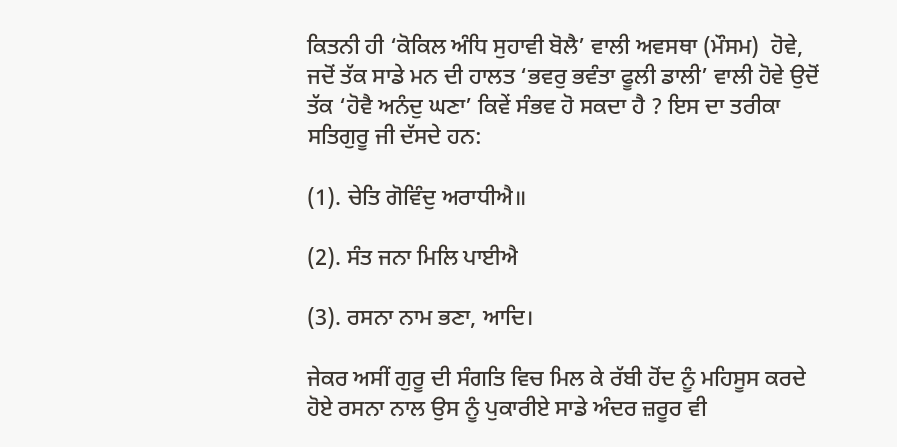ਕਿਤਨੀ ਹੀ ‘ਕੋਕਿਲ ਅੰਧਿ ਸੁਹਾਵੀ ਬੋਲੈ’ ਵਾਲੀ ਅਵਸਥਾ (ਮੌਸਮ)  ਹੋਵੇ, ਜਦੋਂ ਤੱਕ ਸਾਡੇ ਮਨ ਦੀ ਹਾਲਤ ‘ਭਵਰੁ ਭਵੰਤਾ ਫੂਲੀ ਡਾਲੀ’ ਵਾਲੀ ਹੋਵੇ ਉਦੋਂ ਤੱਕ ‘ਹੋਵੈ ਅਨੰਦੁ ਘਣਾ’ ਕਿਵੇਂ ਸੰਭਵ ਹੋ ਸਕਦਾ ਹੈ ? ਇਸ ਦਾ ਤਰੀਕਾ ਸਤਿਗੁਰੂ ਜੀ ਦੱਸਦੇ ਹਨ:

(1). ਚੇਤਿ ਗੋਵਿੰਦੁ ਅਰਾਧੀਐ॥

(2). ਸੰਤ ਜਨਾ ਮਿਲਿ ਪਾਈਐ

(3). ਰਸਨਾ ਨਾਮ ਭਣਾ, ਆਦਿ।

ਜੇਕਰ ਅਸੀਂ ਗੁਰੂ ਦੀ ਸੰਗਤਿ ਵਿਚ ਮਿਲ ਕੇ ਰੱਬੀ ਹੋਂਦ ਨੂੰ ਮਹਿਸੂਸ ਕਰਦੇ ਹੋਏ ਰਸਨਾ ਨਾਲ ਉਸ ਨੂੰ ਪੁਕਾਰੀਏ ਸਾਡੇ ਅੰਦਰ ਜ਼ਰੂਰ ਵੀ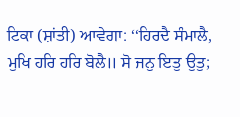ਟਿਕਾ (ਸ਼ਾਂਤੀ) ਆਵੇਗਾ: ‘‘ਹਿਰਦੈ ਸੰਮਾਲੈ, ਮੁਖਿ ਹਰਿ ਹਰਿ ਬੋਲੈ॥ ਸੋ ਜਨੁ ਇਤੁ ਉਤੁ;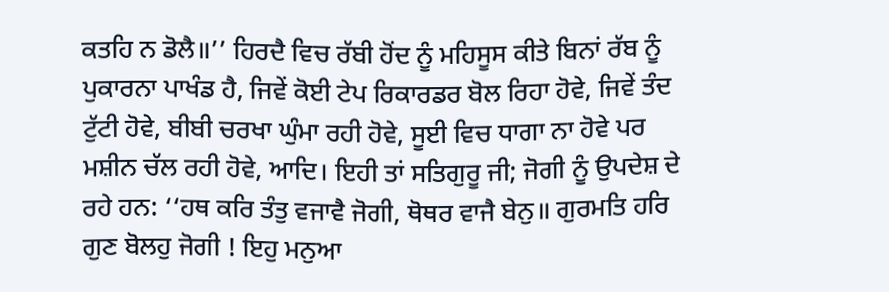ਕਤਹਿ ਨ ਡੋਲੈ॥’’ ਹਿਰਦੈ ਵਿਚ ਰੱਬੀ ਹੋਂਦ ਨੂੰ ਮਹਿਸੂਸ ਕੀਤੇ ਬਿਨਾਂ ਰੱਬ ਨੂੰ ਪੁਕਾਰਨਾ ਪਾਖੰਡ ਹੈ, ਜਿਵੇਂ ਕੋਈ ਟੇਪ ਰਿਕਾਰਡਰ ਬੋਲ ਰਿਹਾ ਹੋਵੇ, ਜਿਵੇਂ ਤੰਦ ਟੁੱਟੀ ਹੋਵੇ, ਬੀਬੀ ਚਰਖਾ ਘੁੰਮਾ ਰਹੀ ਹੋਵੇ, ਸੂਈ ਵਿਚ ਧਾਗਾ ਨਾ ਹੋਵੇ ਪਰ ਮਸ਼ੀਨ ਚੱਲ ਰਹੀ ਹੋਵੇ, ਆਦਿ। ਇਹੀ ਤਾਂ ਸਤਿਗੁਰੂ ਜੀ; ਜੋਗੀ ਨੂੰ ਉਪਦੇਸ਼ ਦੇ ਰਹੇ ਹਨ: ‘‘ਹਥ ਕਰਿ ਤੰਤੁ ਵਜਾਵੈ ਜੋਗੀ, ਥੋਥਰ ਵਾਜੈ ਬੇਨੁ॥ ਗੁਰਮਤਿ ਹਰਿ ਗੁਣ ਬੋਲਹੁ ਜੋਗੀ ! ਇਹੁ ਮਨੁਆ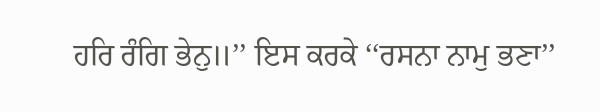ਹਰਿ ਰੰਗਿ ਭੇਨੁ॥’’ ਇਸ ਕਰਕੇ ‘‘ਰਸਨਾ ਨਾਮੁ ਭਣਾ’’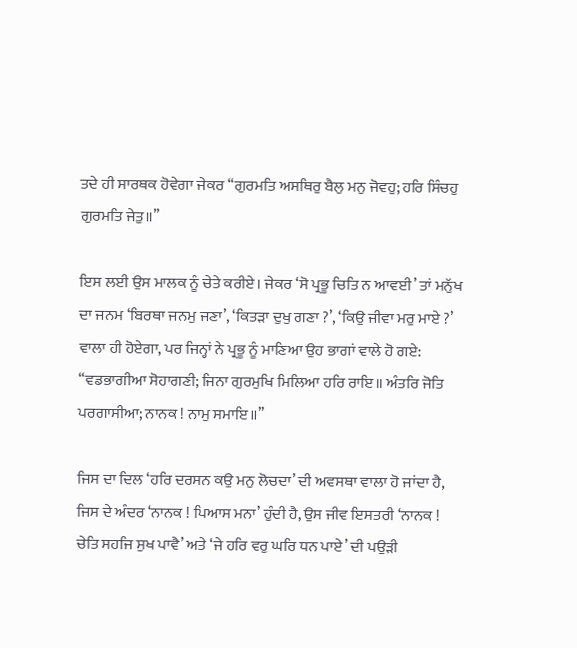ਤਦੇ ਹੀ ਸਾਰਥਕ ਹੋਵੇਗਾ ਜੇਕਰ ‘‘ਗੁਰਮਤਿ ਅਸਥਿਰੁ ਬੈਲੁ ਮਨੁ ਜੋਵਹੁ; ਹਰਿ ਸਿੰਚਹੁ ਗੁਰਮਤਿ ਜੇਤੁ॥’’

ਇਸ ਲਈ ਉਸ ਮਾਲਕ ਨੂੰ ਚੇਤੇ ਕਰੀਏ। ਜੇਕਰ ‘ਸੋ ਪ੍ਰਭੂ ਚਿਤਿ ਨ ਆਵਈ’ ਤਾਂ ਮਨੁੱਖ ਦਾ ਜਨਮ ‘ਬਿਰਥਾ ਜਨਮੁ ਜਣਾ’, ‘ਕਿਤੜਾ ਦੁਖੁ ਗਣਾ ?’, ‘ਕਿਉ ਜੀਵਾ ਮਰੁ ਮਾਏ ?’ ਵਾਲਾ ਹੀ ਹੋਏਗਾ, ਪਰ ਜਿਨ੍ਹਾਂ ਨੇ ਪ੍ਰਭੂ ਨੂੰ ਮਾਣਿਆ ਉਹ ਭਾਗਾਂ ਵਾਲੇ ਹੋ ਗਏ: ‘‘ਵਡਭਾਗੀਆ ਸੋਹਾਗਣੀ; ਜਿਨਾ ਗੁਰਮੁਖਿ ਮਿਲਿਆ ਹਰਿ ਰਾਇ॥ ਅੰਤਰਿ ਜੋਤਿ ਪਰਗਾਸੀਆ; ਨਾਨਕ ! ਨਾਮੁ ਸਮਾਇ॥’’

ਜਿਸ ਦਾ ਦਿਲ ‘ਹਰਿ ਦਰਸਨ ਕਉ ਮਨੁ ਲੋਚਦਾ’ ਦੀ ਅਵਸਥਾ ਵਾਲਾ ਹੋ ਜਾਂਦਾ ਹੈ, ਜਿਸ ਦੇ ਅੰਦਰ ‘ਨਾਨਕ ! ਪਿਆਸ ਮਨਾ’ ਹੁੰਦੀ ਹੈ, ਉਸ ਜੀਵ ਇਸਤਰੀ ‘ਨਾਨਕ ! ਚੇਤਿ ਸਹਜਿ ਸੁਖ ਪਾਵੈ’ ਅਤੇ ‘ਜੇ ਹਰਿ ਵਰੁ ਘਰਿ ਧਨ ਪਾਏ’ ਦੀ ਪਉੜੀ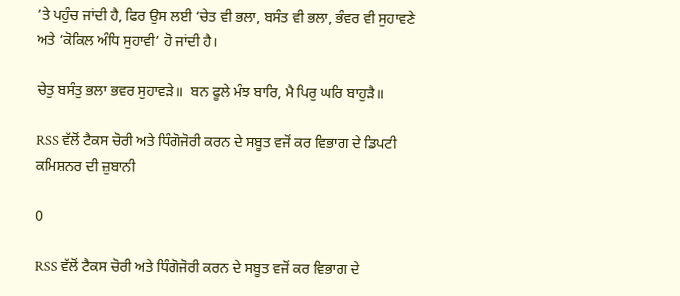’ਤੇ ਪਹੁੰਚ ਜਾਂਦੀ ਹੈ, ਫਿਰ ਉਸ ਲਈ ‘ਚੇਤ ਵੀ ਭਲਾ, ਬਸੰਤ ਵੀ ਭਲਾ, ਭੰਵਰ ਵੀ ਸੁਹਾਵਣੇ ਅਤੇ ‘ਕੋਕਿਲ ਅੰਧਿ ਸੁਹਾਵੀ’ ਹੋ ਜਾਂਦੀ ਹੈ।

ਚੇਤੁ ਬਸੰਤੁ ਭਲਾ ਭਵਰ ਸੁਹਾਵੜੇ॥  ਬਨ ਫੂਲੇ ਮੰਝ ਬਾਰਿ, ਮੈ ਪਿਰੁ ਘਰਿ ਬਾਹੁੜੈ॥

RSS ਵੱਲੋਂ ਟੈਕਸ ਚੋਰੀ ਅਤੇ ਧਿੰਗੋਜੋਰੀ ਕਰਨ ਦੇ ਸਬੂਤ ਵਜੋਂ ਕਰ ਵਿਭਾਗ ਦੇ ਡਿਪਟੀ ਕਮਿਸ਼ਨਰ ਦੀ ਜ਼ੁਬਾਨੀ

0

RSS ਵੱਲੋਂ ਟੈਕਸ ਚੋਰੀ ਅਤੇ ਧਿੰਗੋਜੋਰੀ ਕਰਨ ਦੇ ਸਬੂਤ ਵਜੋਂ ਕਰ ਵਿਭਾਗ ਦੇ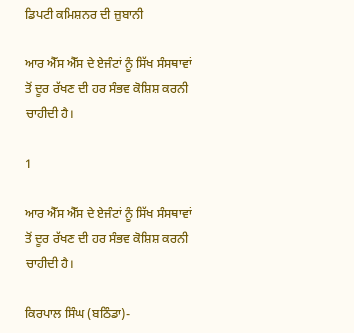ਡਿਪਟੀ ਕਮਿਸ਼ਨਰ ਦੀ ਜ਼ੁਬਾਨੀ

ਆਰ ਐੱਸ ਐੱਸ ਦੇ ਏਜੰਟਾਂ ਨੂੰ ਸਿੱਖ ਸੰਸਥਾਵਾਂ ਤੋਂ ਦੂਰ ਰੱਖਣ ਦੀ ਹਰ ਸੰਭਵ ਕੋਸ਼ਿਸ਼ ਕਰਨੀ ਚਾਹੀਦੀ ਹੈ।

1

ਆਰ ਐੱਸ ਐੱਸ ਦੇ ਏਜੰਟਾਂ ਨੂੰ ਸਿੱਖ ਸੰਸਥਾਵਾਂ ਤੋਂ ਦੂਰ ਰੱਖਣ ਦੀ ਹਰ ਸੰਭਵ ਕੋਸ਼ਿਸ਼ ਕਰਨੀ ਚਾਹੀਦੀ ਹੈ।

ਕਿਰਪਾਲ ਸਿੰਘ (ਬਠਿੰਡਾ)-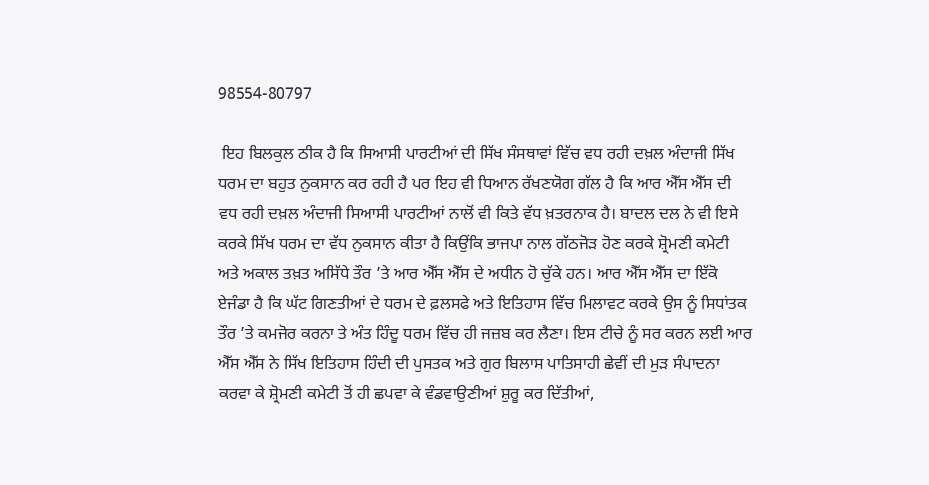98554-80797

 ਇਹ ਬਿਲਕੁਲ ਠੀਕ ਹੈ ਕਿ ਸਿਆਸੀ ਪਾਰਟੀਆਂ ਦੀ ਸਿੱਖ ਸੰਸਥਾਵਾਂ ਵਿੱਚ ਵਧ ਰਹੀ ਦਖ਼ਲ ਅੰਦਾਜੀ ਸਿੱਖ ਧਰਮ ਦਾ ਬਹੁਤ ਨੁਕਸਾਨ ਕਰ ਰਹੀ ਹੈ ਪਰ ਇਹ ਵੀ ਧਿਆਨ ਰੱਖਣਯੋਗ ਗੱਲ ਹੈ ਕਿ ਆਰ ਐੱਸ ਐੱਸ ਦੀ ਵਧ ਰਹੀ ਦਖ਼ਲ ਅੰਦਾਜੀ ਸਿਆਸੀ ਪਾਰਟੀਆਂ ਨਾਲੋਂ ਵੀ ਕਿਤੇ ਵੱਧ ਖ਼ਤਰਨਾਕ ਹੈ। ਬਾਦਲ ਦਲ ਨੇ ਵੀ ਇਸੇ ਕਰਕੇ ਸਿੱਖ ਧਰਮ ਦਾ ਵੱਧ ਨੁਕਸਾਨ ਕੀਤਾ ਹੈ ਕਿਉਂਕਿ ਭਾਜਪਾ ਨਾਲ ਗੱਠਜੋੜ ਹੋਣ ਕਰਕੇ ਸ਼੍ਰੋਮਣੀ ਕਮੇਟੀ ਅਤੇ ਅਕਾਲ ਤਖ਼ਤ ਅਸਿੱਧੇ ਤੌਰ ’ਤੇ ਆਰ ਐੱਸ ਐੱਸ ਦੇ ਅਧੀਨ ਹੋ ਚੁੱਕੇ ਹਨ। ਆਰ ਐੱਸ ਐੱਸ ਦਾ ਇੱਕੋ ਏਜੰਡਾ ਹੈ ਕਿ ਘੱਟ ਗਿਣਤੀਆਂ ਦੇ ਧਰਮ ਦੇ ਫ਼ਲਸਫੇ ਅਤੇ ਇਤਿਹਾਸ ਵਿੱਚ ਮਿਲਾਵਟ ਕਰਕੇ ਉਸ ਨੂੰ ਸਿਧਾਂਤਕ ਤੌਰ ’ਤੇ ਕਮਜੋਰ ਕਰਨਾ ਤੇ ਅੰਤ ਹਿੰਦੂ ਧਰਮ ਵਿੱਚ ਹੀ ਜਜ਼ਬ ਕਰ ਲੈਣਾ। ਇਸ ਟੀਚੇ ਨੂੰ ਸਰ ਕਰਨ ਲਈ ਆਰ ਐੱਸ ਐੱਸ ਨੇ ਸਿੱਖ ਇਤਿਹਾਸ ਹਿੰਦੀ ਦੀ ਪੁਸਤਕ ਅਤੇ ਗੁਰ ਬਿਲਾਸ ਪਾਤਿਸਾਹੀ ਛੇਵੀਂ ਦੀ ਮੁੜ ਸੰਪਾਦਨਾ ਕਰਵਾ ਕੇ ਸ਼੍ਰੋਮਣੀ ਕਮੇਟੀ ਤੋਂ ਹੀ ਛਪਵਾ ਕੇ ਵੰਡਵਾਉਣੀਆਂ ਸ਼ੁਰੂ ਕਰ ਦਿੱਤੀਆਂ,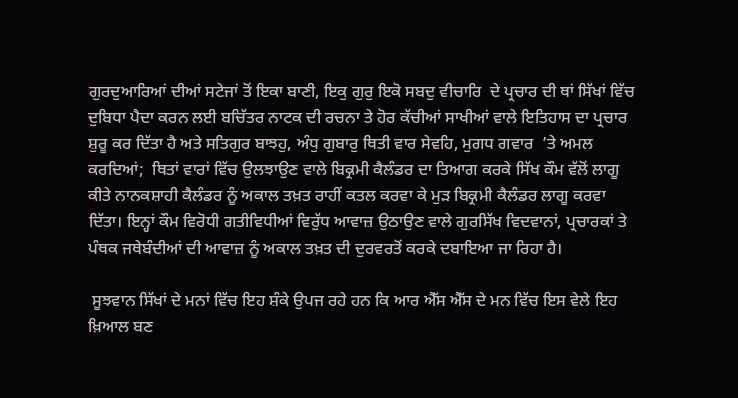ਗੁਰਦੁਆਰਿਆਂ ਦੀਆਂ ਸਟੇਜਾਂ ਤੋਂ ਇਕਾ ਬਾਣੀ, ਇਕੁ ਗੁਰੁ ਇਕੋ ਸਬਦੁ ਵੀਚਾਰਿ  ਦੇ ਪ੍ਰਚਾਰ ਦੀ ਥਾਂ ਸਿੱਖਾਂ ਵਿੱਚ ਦੁਬਿਧਾ ਪੈਦਾ ਕਰਨ ਲਈ ਬਚਿੱਤਰ ਨਾਟਕ ਦੀ ਰਚਨਾ ਤੇ ਹੋਰ ਕੱਚੀਆਂ ਸਾਖੀਆਂ ਵਾਲੇ ਇਤਿਹਾਸ ਦਾ ਪ੍ਰਚਾਰ ਸ਼ੁਰੂ ਕਰ ਦਿੱਤਾ ਹੈ ਅਤੇ ਸਤਿਗੁਰ ਬਾਝਹੁ, ਅੰਧੁ ਗੁਬਾਰੁ ਥਿਤੀ ਵਾਰ ਸੇਵਹਿ, ਮੁਗਧ ਗਵਾਰ  ’ਤੇ ਅਮਲ ਕਰਦਿਆਂ;  ਥਿਤਾਂ ਵਾਰਾਂ ਵਿੱਚ ਉਲਝਾਉਣ ਵਾਲੇ ਬਿਕ੍ਰਮੀ ਕੈਲੰਡਰ ਦਾ ਤਿਆਗ ਕਰਕੇ ਸਿੱਖ ਕੌਮ ਵੱਲੋਂ ਲਾਗੂ ਕੀਤੇ ਨਾਨਕਸ਼ਾਹੀ ਕੈਲੰਡਰ ਨੂੰ ਅਕਾਲ ਤਖ਼ਤ ਰਾਹੀਂ ਕਤਲ ਕਰਵਾ ਕੇ ਮੁੜ ਬਿਕ੍ਰਮੀ ਕੈਲੰਡਰ ਲਾਗੂ ਕਰਵਾ ਦਿੱਤਾ। ਇਨ੍ਹਾਂ ਕੌਮ ਵਿਰੋਧੀ ਗਤੀਵਿਧੀਆਂ ਵਿਰੁੱਧ ਆਵਾਜ਼ ਉਠਾਉਣ ਵਾਲੇ ਗੁਰਸਿੱਖ ਵਿਦਵਾਨਾਂ, ਪ੍ਰਚਾਰਕਾਂ ਤੇ ਪੰਥਕ ਜਥੇਬੰਦੀਆਂ ਦੀ ਆਵਾਜ਼ ਨੂੰ ਅਕਾਲ ਤਖ਼ਤ ਦੀ ਦੁਰਵਰਤੋਂ ਕਰਕੇ ਦਬਾਇਆ ਜਾ ਰਿਹਾ ਹੈ।

 ਸੂਝਵਾਨ ਸਿੱਖਾਂ ਦੇ ਮਨਾਂ ਵਿੱਚ ਇਹ ਸ਼ੰਕੇ ਉਪਜ ਰਹੇ ਹਨ ਕਿ ਆਰ ਐੱਸ ਐੱਸ ਦੇ ਮਨ ਵਿੱਚ ਇਸ ਵੇਲੇ ਇਹ ਖ਼ਿਆਲ ਬਣ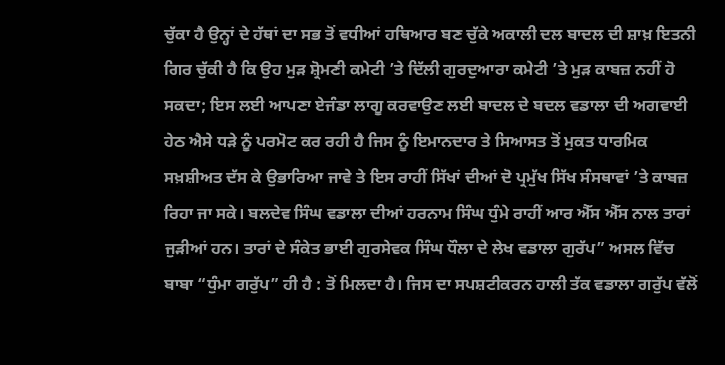ਚੁੱਕਾ ਹੈ ਉਨ੍ਹਾਂ ਦੇ ਹੱਥਾਂ ਦਾ ਸਭ ਤੋਂ ਵਧੀਆਂ ਹਥਿਆਰ ਬਣ ਚੁੱਕੇ ਅਕਾਲੀ ਦਲ ਬਾਦਲ ਦੀ ਸ਼ਾਖ਼ ਇਤਨੀ ਗਿਰ ਚੁੱਕੀ ਹੈ ਕਿ ਉਹ ਮੁੜ ਸ਼੍ਰੋਮਣੀ ਕਮੇਟੀ ’ਤੇ ਦਿੱਲੀ ਗੁਰਦੁਆਰਾ ਕਮੇਟੀ ’ਤੇ ਮੁੜ ਕਾਬਜ਼ ਨਹੀਂ ਹੋ ਸਕਦਾ; ਇਸ ਲਈ ਆਪਣਾ ਏਜੰਡਾ ਲਾਗੂ ਕਰਵਾਉਣ ਲਈ ਬਾਦਲ ਦੇ ਬਦਲ ਵਡਾਲਾ ਦੀ ਅਗਵਾਈ ਹੇਠ ਐਸੇ ਧੜੇ ਨੂੰ ਪਰਮੋਟ ਕਰ ਰਹੀ ਹੈ ਜਿਸ ਨੂੰ ਇਮਾਨਦਾਰ ਤੇ ਸਿਆਸਤ ਤੋਂ ਮੁਕਤ ਧਾਰਮਿਕ ਸਖ਼ਸ਼ੀਅਤ ਦੱਸ ਕੇ ਉਭਾਰਿਆ ਜਾਵੇ ਤੇ ਇਸ ਰਾਹੀਂ ਸਿੱਖਾਂ ਦੀਆਂ ਦੋ ਪ੍ਰਮੁੱਖ ਸਿੱਖ ਸੰਸਥਾਵਾਂ ’ਤੇ ਕਾਬਜ਼ ਰਿਹਾ ਜਾ ਸਕੇ। ਬਲਦੇਵ ਸਿੰਘ ਵਡਾਲਾ ਦੀਆਂ ਹਰਨਾਮ ਸਿੰਘ ਧੁੰਮੇ ਰਾਹੀਂ ਆਰ ਐੱਸ ਐੱਸ ਨਾਲ ਤਾਰਾਂ ਜੁੜੀਆਂ ਹਨ। ਤਾਰਾਂ ਦੇ ਸੰਕੇਤ ਭਾਈ ਗੁਰਸੇਵਕ ਸਿੰਘ ਧੌਲਾ ਦੇ ਲੇਖ ਵਡਾਲਾ ਗੁਰੱਪ” ਅਸਲ ਵਿੱਚ ਬਾਬਾ “ਧੁੰਮਾ ਗਰੁੱਪ” ਹੀ ਹੈ : ਤੋਂ ਮਿਲਦਾ ਹੈ। ਜਿਸ ਦਾ ਸਪਸ਼ਟੀਕਰਨ ਹਾਲੀ ਤੱਕ ਵਡਾਲਾ ਗਰੁੱਪ ਵੱਲੋਂ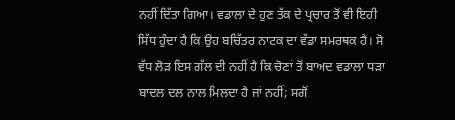ਨਹੀਂ ਦਿੱਤਾ ਗਿਆ। ਵਡਾਲਾ ਦੇ ਹੁਣ ਤੱਕ ਦੇ ਪ੍ਰਚਾਰ ਤੋਂ ਵੀ ਇਹੀ ਸਿੱਧ ਹੁੰਦਾ ਹੈ ਕਿ ਉਹ ਬਚਿੱਤਰ ਨਾਟਕ ਦਾ ਵੱਡਾ ਸਮਰਥਕ ਹੈ। ਸੋ ਵੱਧ ਲੋੜ ਇਸ ਗੱਲ ਦੀ ਨਹੀਂ ਹੈ ਕਿ ਚੋਣਾਂ ਤੋਂ ਬਾਅਦ ਵਡਾਲਾ ਧੜਾ ਬਾਦਲ ਦਲ ਨਾਲ ਮਿਲਦਾ ਹੈ ਜਾਂ ਨਹੀਂ; ਸਗੋਂ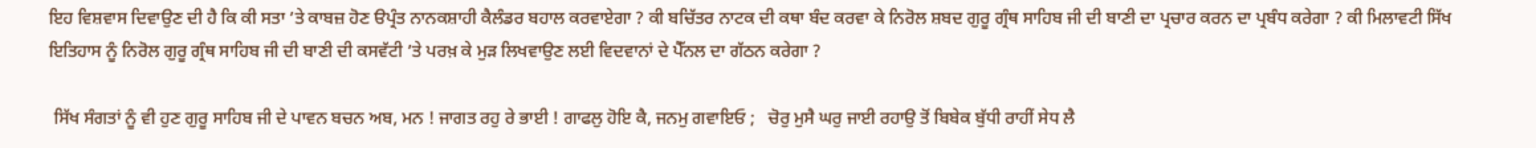ਇਹ ਵਿਸ਼ਵਾਸ ਦਿਵਾਉਣ ਦੀ ਹੈ ਕਿ ਕੀ ਸਤਾ ’ਤੇ ਕਾਬਜ਼ ਹੋਣ ੳਪ੍ਰੰਤ ਨਾਨਕਸ਼ਾਹੀ ਕੈਲੰਡਰ ਬਹਾਲ ਕਰਵਾਏਗਾ ? ਕੀ ਬਚਿੱਤਰ ਨਾਟਕ ਦੀ ਕਥਾ ਬੰਦ ਕਰਵਾ ਕੇ ਨਿਰੋਲ ਸ਼ਬਦ ਗੁਰੂ ਗ੍ਰੰਥ ਸਾਹਿਬ ਜੀ ਦੀ ਬਾਣੀ ਦਾ ਪ੍ਰਚਾਰ ਕਰਨ ਦਾ ਪ੍ਰਬੰਧ ਕਰੇਗਾ ? ਕੀ ਮਿਲਾਵਟੀ ਸਿੱਖ ਇਤਿਹਾਸ ਨੂੰ ਨਿਰੋਲ ਗੁਰੂ ਗ੍ਰੰਥ ਸਾਹਿਬ ਜੀ ਦੀ ਬਾਣੀ ਦੀ ਕਸਵੱਟੀ ’ਤੇ ਪਰਖ਼ ਕੇ ਮੁੜ ਲਿਖਵਾਉਣ ਲਈ ਵਿਦਵਾਨਾਂ ਦੇ ਪੈੱਨਲ ਦਾ ਗੱਠਨ ਕਰੇਗਾ ?

 ਸਿੱਖ ਸੰਗਤਾਂ ਨੂੰ ਵੀ ਹੁਣ ਗੁਰੂ ਸਾਹਿਬ ਜੀ ਦੇ ਪਾਵਨ ਬਚਨ ਅਬ, ਮਨ ! ਜਾਗਤ ਰਹੁ ਰੇ ਭਾਈ ! ਗਾਫਲੁ ਹੋਇ ਕੈ, ਜਨਮੁ ਗਵਾਇਓ ;   ਚੋਰੁ ਮੁਸੈ ਘਰੁ ਜਾਈ ਰਹਾਉ ਤੋਂ ਬਿਬੇਕ ਬੁੱਧੀ ਰਾਹੀਂ ਸੇਧ ਲੈ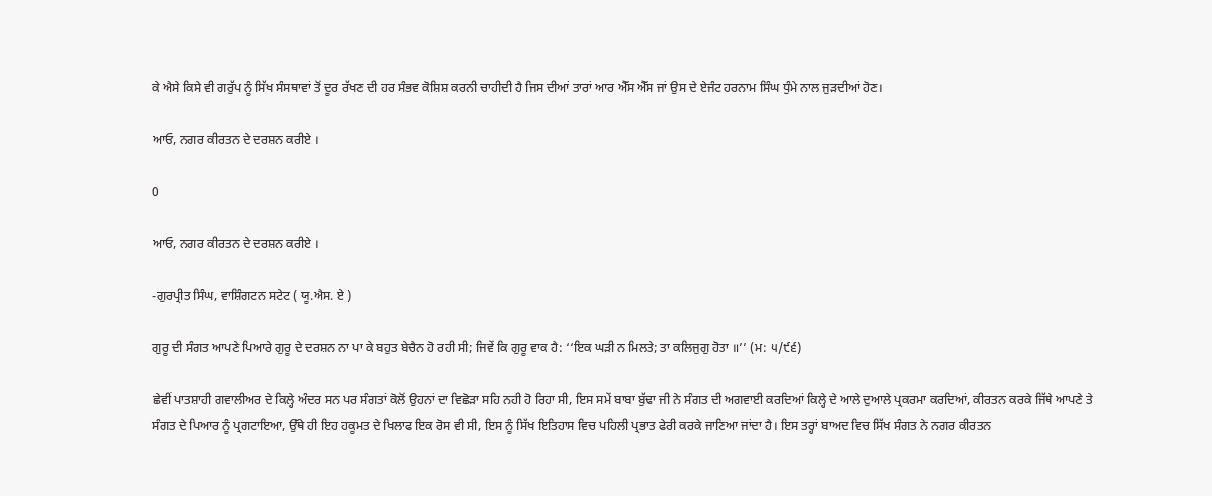ਕੇ ਐਸੇ ਕਿਸੇ ਵੀ ਗਰੁੱਪ ਨੂੰ ਸਿੱਖ ਸੰਸਥਾਵਾਂ ਤੋਂ ਦੂਰ ਰੱਖਣ ਦੀ ਹਰ ਸੰਭਵ ਕੋਸ਼ਿਸ਼ ਕਰਨੀ ਚਾਹੀਦੀ ਹੈ ਜਿਸ ਦੀਆਂ ਤਾਰਾਂ ਆਰ ਐੱਸ ਐੱਸ ਜਾਂ ਉਸ ਦੇ ਏਜੰਟ ਹਰਨਾਮ ਸਿੰਘ ਧੁੰਮੇ ਨਾਲ ਜੁੜਦੀਆਂ ਹੋਣ।

ਆਓ, ਨਗਰ ਕੀਰਤਨ ਦੇ ਦਰਸ਼ਨ ਕਰੀਏ ।

0

ਆਓ, ਨਗਰ ਕੀਰਤਨ ਦੇ ਦਰਸ਼ਨ ਕਰੀਏ ।

-ਗੁਰਪ੍ਰੀਤ ਸਿੰਘ, ਵਾਸ਼ਿੰਗਟਨ ਸਟੇਟ ( ਯੂ.ਐਸ. ਏ )

ਗੁਰੂ ਦੀ ਸੰਗਤ ਆਪਣੇ ਪਿਆਰੇ ਗੁਰੂ ਦੇ ਦਰਸ਼ਨ ਨਾ ਪਾ ਕੇ ਬਹੁਤ ਬੇਚੈਨ ਹੋ ਰਹੀ ਸੀ; ਜਿਵੇਂ ਕਿ ਗੁਰੂ ਵਾਕ ਹੈ: ‘‘ਇਕ ਘੜੀ ਨ ਮਿਲਤੇ; ਤਾ ਕਲਿਜੁਗੁ ਹੋਤਾ ॥’’ (ਮ: ੫/੯੬)

ਛੇਵੀਂ ਪਾਤਸ਼ਾਹੀ ਗਵਾਲੀਅਰ ਦੇ ਕਿਲ੍ਹੇ ਅੰਦਰ ਸਨ ਪਰ ਸੰਗਤਾਂ ਕੋਲੋਂ ਉਹਨਾਂ ਦਾ ਵਿਛੋੜਾ ਸਹਿ ਨਹੀ ਹੋ ਰਿਹਾ ਸੀ, ਇਸ ਸਮੇਂ ਬਾਬਾ ਬੁੱਢਾ ਜੀ ਨੇ ਸੰਗਤ ਦੀ ਅਗਵਾਈ ਕਰਦਿਆਂ ਕਿਲ੍ਹੇ ਦੇ ਆਲੇ ਦੁਆਲੇ ਪ੍ਰਕਰਮਾ ਕਰਦਿਆਂ, ਕੀਰਤਨ ਕਰਕੇ ਜਿੱਥੇ ਆਪਣੇ ਤੇ ਸੰਗਤ ਦੇ ਪਿਆਰ ਨੂੰ ਪ੍ਰਗਟਾਇਆ, ਉੱਥੇ ਹੀ ਇਹ ਹਕੂਮਤ ਦੇ ਖਿਲਾਫ ਇਕ ਰੋਸ ਵੀ ਸੀ, ਇਸ ਨੂੰ ਸਿੱਖ ਇਤਿਹਾਸ ਵਿਚ ਪਹਿਲੀ ਪ੍ਰਭਾਤ ਫੇਰੀ ਕਰਕੇ ਜਾਣਿਆ ਜਾਂਦਾ ਹੈ। ਇਸ ਤਰ੍ਹਾਂ ਬਾਅਦ ਵਿਚ ਸਿੱਖ ਸੰਗਤ ਨੇ ਨਗਰ ਕੀਰਤਨ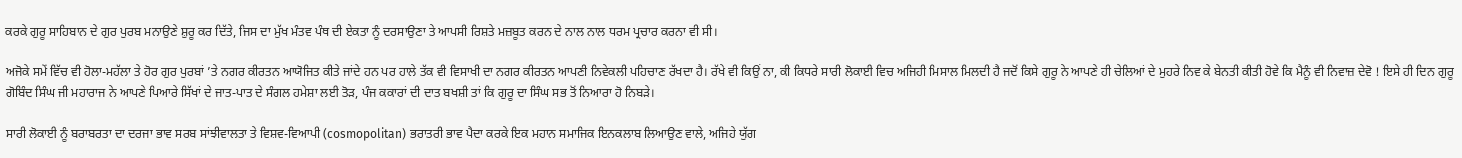ਕਰਕੇ ਗੁਰੂ ਸਾਹਿਬਾਨ ਦੇ ਗੁਰ ਪੁਰਬ ਮਨਾਉਣੇ ਸ਼ੁਰੂ ਕਰ ਦਿੱਤੇ, ਜਿਸ ਦਾ ਮੁੱਖ ਮੰਤਵ ਪੰਥ ਦੀ ਏਕਤਾ ਨੂੰ ਦਰਸਾਉਣਾ ਤੇ ਆਪਸੀ ਰਿਸ਼ਤੇ ਮਜ਼ਬੂਤ ਕਰਨ ਦੇ ਨਾਲ ਨਾਲ ਧਰਮ ਪ੍ਰਚਾਰ ਕਰਨਾ ਵੀ ਸੀ।

ਅਜੋਕੇ ਸਮੇਂ ਵਿੱਚ ਵੀ ਹੋਲਾ-ਮਹੱਲਾ ਤੇ ਹੋਰ ਗੁਰ ਪੁਰਬਾਂ ’ਤੇ ਨਗਰ ਕੀਰਤਨ ਆਯੋਜਿਤ ਕੀਤੇ ਜਾਂਦੇ ਹਨ ਪਰ ਹਾਲੇ ਤੱਕ ਵੀ ਵਿਸਾਖੀ ਦਾ ਨਗਰ ਕੀਰਤਨ ਆਪਣੀ ਨਿਵੇਕਲੀ ਪਹਿਚਾਣ ਰੱਖਦਾ ਹੈ। ਰੱਖੇ ਵੀ ਕਿਉਂ ਨਾ, ਕੀ ਕਿਧਰੇ ਸਾਰੀ ਲੋਕਾਈ ਵਿਚ ਅਜਿਹੀ ਮਿਸਾਲ ਮਿਲਦੀ ਹੈ ਜਦੋਂ ਕਿਸੇ ਗੁਰੂ ਨੇ ਆਪਣੇ ਹੀ ਚੇਲਿਆਂ ਦੇ ਮੁਹਰੇ ਨਿਵ ਕੇ ਬੇਨਤੀ ਕੀਤੀ ਹੋਵੇ ਕਿ ਮੈਨੂੰ ਵੀ ਨਿਵਾਜ਼ ਦੇਵੋ ! ਇਸੇ ਹੀ ਦਿਨ ਗੁਰੂ ਗੋਬਿੰਦ ਸਿੰਘ ਜੀ ਮਹਾਰਾਜ ਨੇ ਆਪਣੇ ਪਿਆਰੇ ਸਿੱਖਾਂ ਦੇ ਜਾਤ-ਪਾਤ ਦੇ ਸੰਗਲ ਹਮੇਸ਼ਾ ਲਈ ਤੋੜ, ਪੰਜ ਕਕਾਰਾਂ ਦੀ ਦਾਤ ਬਖਸ਼ੀ ਤਾਂ ਕਿ ਗੁਰੂ ਦਾ ਸਿੰਘ ਸਭ ਤੋਂ ਨਿਆਰਾ ਹੋ ਨਿਬੜੇ।

ਸਾਰੀ ਲੋਕਾਈ ਨੂੰ ਬਰਾਬਰਤਾ ਦਾ ਦਰਜਾ ਭਾਵ ਸਰਬ ਸਾਂਝੀਵਾਲਤਾ ਤੇ ਵਿਸ਼ਵ-ਵਿਆਪੀ (cosmopolitan) ਭਰਾਤਰੀ ਭਾਵ ਪੈਦਾ ਕਰਕੇ ਇਕ ਮਹਾਨ ਸਮਾਜਿਕ ਇਨਕਲਾਬ ਲਿਆਉਣ ਵਾਲੇ, ਅਜਿਹੇ ਯੁੱਗ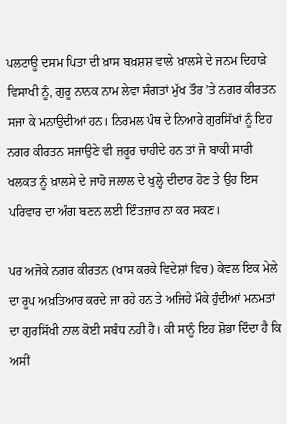ਪਲਟਾਊ ਦਸਮ ਪਿਤਾ ਦੀ ਖ਼ਾਸ ਬਖ਼ਸ਼ਸ਼ ਵਾਲੇ ਖ਼ਾਲਸੇ ਦੇ ਜਨਮ ਦਿਹਾੜੇ ਵਿਸਾਖੀ ਨੂੰ, ਗੁਰੂ ਨਾਨਕ ਨਾਮ ਲੇਵਾ ਸੰਗਤਾਂ ਮੁੱਖ ਤੌਰ ’ਤੇ ਨਗਰ ਕੀਰਤਨ ਸਜਾ ਕੇ ਮਨਾਉਦੀਆਂ ਹਨ। ਨਿਰਮਲ ਪੰਥ ਦੇ ਨਿਆਰੇ ਗੁਰਸਿੱਖਾਂ ਨੂੰ ਇਹ ਨਗਰ ਕੀਰਤਨ ਸਜਾਉਣੇ ਵੀ ਜ਼ਰੂਰ ਚਾਹੀਦੇ ਹਨ ਤਾਂ ਜੋ ਬਾਕੀ ਸਾਰੀ ਖਲਕਤ ਨੂੰ ਖ਼ਾਲਸੇ ਦੇ ਜਾਹੋ ਜਲਾਲ ਦੇ ਖੁਲ੍ਹੇ ਦੀਦਾਰ ਹੋਣ ਤੇ ਉਹ ਇਸ ਪਰਿਵਾਰ ਦਾ ਅੰਗ ਬਣਨ ਲਈ ਇੰਤਜ਼ਾਰ ਨਾ ਕਰ ਸਕਣ।

ਪਰ ਅਜੋਕੇ ਨਗਰ ਕੀਰਤਨ (ਖਾਸ ਕਰਕੇ ਵਿਦੇਸ਼ਾਂ ਵਿਚ) ਕੇਵਲ ਇਕ ਮੇਲੇ ਦਾ ਰੂਪ ਅਖ਼ਤਿਆਰ ਕਰਦੇ ਜਾ ਰਹੇ ਹਨ ਤੇ ਅਜਿਹੇ ਮੌਕੇ ਹੁੰਦੀਆਂ ਮਨਮਤਾਂ ਦਾ ਗੁਰਸਿੱਖੀ ਨਾਲ ਕੋਈ ਸਬੰਧ ਨਹੀ ਹੈ। ਕੀ ਸਾਨੂੰ ਇਹ ਸ਼ੋਭਾ ਦਿੰਦਾ ਹੈ ਕਿ ਅਸੀਂ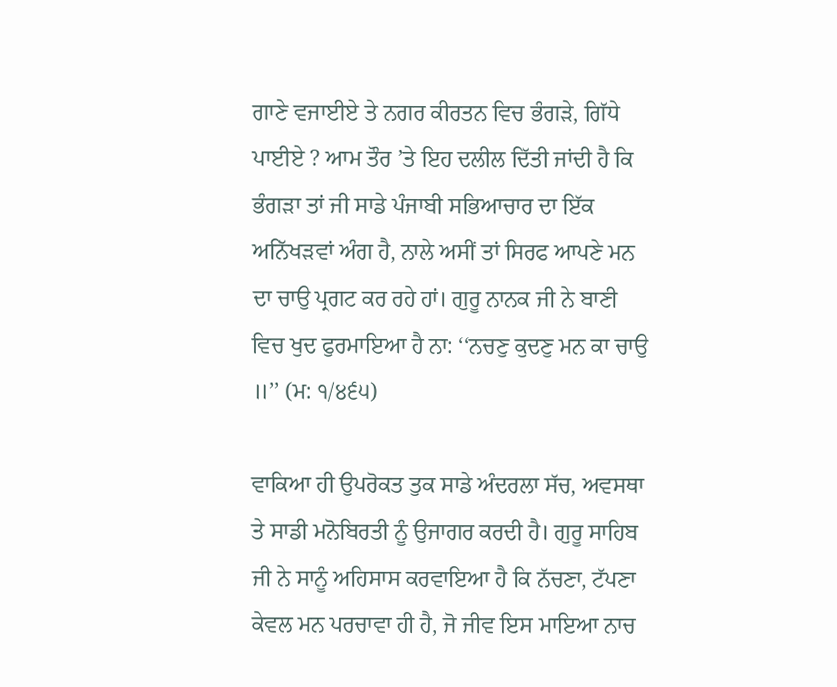ਗਾਣੇ ਵਜਾਈਏ ਤੇ ਨਗਰ ਕੀਰਤਨ ਵਿਚ ਭੰਗੜੇ, ਗਿੱਧੇ ਪਾਈਏ ? ਆਮ ਤੌਰ ’ਤੇ ਇਹ ਦਲੀਲ ਦਿੱਤੀ ਜਾਂਦੀ ਹੈ ਕਿ ਭੰਗੜਾ ਤਾਂ ਜੀ ਸਾਡੇ ਪੰਜਾਬੀ ਸਭਿਆਚਾਰ ਦਾ ਇੱਕ ਅਨਿੱਖੜਵਾਂ ਅੰਗ ਹੈ, ਨਾਲੇ ਅਸੀਂ ਤਾਂ ਸਿਰਫ ਆਪਣੇ ਮਨ ਦਾ ਚਾਉ ਪ੍ਰਗਟ ਕਰ ਰਹੇ ਹਾਂ। ਗੁਰੂ ਨਾਨਕ ਜੀ ਨੇ ਬਾਣੀ ਵਿਚ ਖੁਦ ਫੁਰਮਾਇਆ ਹੈ ਨਾ: ‘‘ਨਚਣੁ ਕੁਦਣੁ ਮਨ ਕਾ ਚਾਉ ॥’’ (ਮ: ੧/੪੬੫)

ਵਾਕਿਆ ਹੀ ਉਪਰੋਕਤ ਤੁਕ ਸਾਡੇ ਅੰਦਰਲਾ ਸੱਚ, ਅਵਸਥਾ ਤੇ ਸਾਡੀ ਮਨੋਬਿਰਤੀ ਨੂੰ ਉਜਾਗਰ ਕਰਦੀ ਹੈ। ਗੁਰੂ ਸਾਹਿਬ ਜੀ ਨੇ ਸਾਨੂੰ ਅਹਿਸਾਸ ਕਰਵਾਇਆ ਹੈ ਕਿ ਨੱਚਣਾ, ਟੱਪਣਾ ਕੇਵਲ ਮਨ ਪਰਚਾਵਾ ਹੀ ਹੈ, ਜੋ ਜੀਵ ਇਸ ਮਾਇਆ ਨਾਚ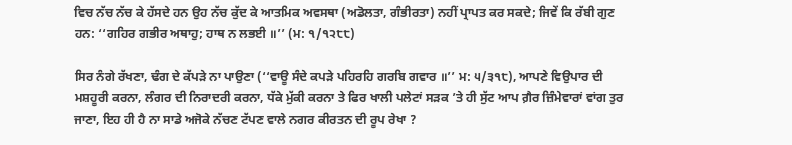ਵਿਚ ਨੱਚ ਨੱਚ ਕੇ ਹੱਸਦੇ ਹਨ ਉਹ ਨੱਚ ਕੁੱਦ ਕੇ ਆਤਮਿਕ ਅਵਸਥਾ (ਅਡੋਲਤਾ, ਗੰਭੀਰਤਾ) ਨਹੀਂ ਪ੍ਰਾਪਤ ਕਰ ਸਕਦੇ; ਜਿਵੇਂ ਕਿ ਰੱਬੀ ਗੁਣ ਹਨ: ‘‘ਗਹਿਰ ਗਭੀਰ ਅਥਾਹੁ; ਹਾਥ ਨ ਲਭਈ ॥’’ (ਮ: ੧/੧੨੮੮)

ਸਿਰ ਨੰਗੇ ਰੱਖਣਾ, ਢੰਗ ਦੇ ਕੱਪੜੇ ਨਾ ਪਾਉਣਾ (‘‘ਵਾਊ ਸੰਦੇ ਕਪੜੇ ਪਹਿਰਹਿ ਗਰਬਿ ਗਵਾਰ ॥’’ ਮ: ੫/੩੧੮), ਆਪਣੇ ਵਿਉਪਾਰ ਦੀ ਮਸ਼ਹੂਰੀ ਕਰਨਾ, ਲੰਗਰ ਦੀ ਨਿਰਾਦਰੀ ਕਰਨਾ, ਧੱਕੇ ਮੁੱਕੀ ਕਰਨਾ ਤੇ ਫਿਰ ਖਾਲੀ ਪਲੇਟਾਂ ਸੜਕ ’ਤੇ ਹੀ ਸੁੱਟ ਆਪ ਗ਼ੈਰ ਜ਼ਿੰਮੇਵਾਰਾਂ ਵਾਂਗ ਤੁਰ ਜਾਣਾ, ਇਹ ਹੀ ਹੈ ਨਾ ਸਾਡੇ ਅਜੋਕੇ ਨੱਚਣ ਟੱਪਣ ਵਾਲੇ ਨਗਰ ਕੀਰਤਨ ਦੀ ਰੂਪ ਰੇਖਾ ?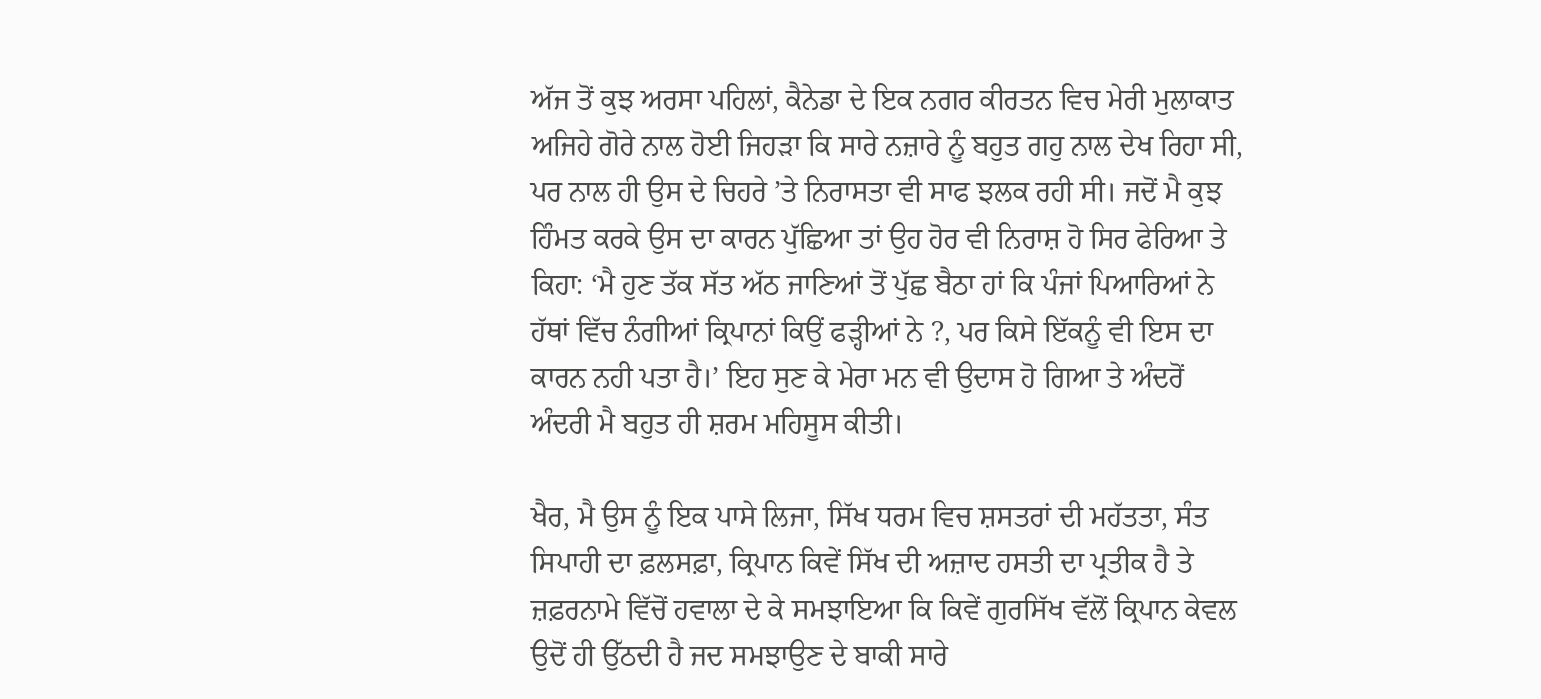ਅੱਜ ਤੋਂ ਕੁਝ ਅਰਸਾ ਪਹਿਲਾਂ, ਕੈਨੇਡਾ ਦੇ ਇਕ ਨਗਰ ਕੀਰਤਨ ਵਿਚ ਮੇਰੀ ਮੁਲਾਕਾਤ ਅਜਿਹੇ ਗੋਰੇ ਨਾਲ ਹੋਈ ਜਿਹੜਾ ਕਿ ਸਾਰੇ ਨਜ਼ਾਰੇ ਨੂੰ ਬਹੁਤ ਗਹੁ ਨਾਲ ਦੇਖ ਰਿਹਾ ਸੀ, ਪਰ ਨਾਲ ਹੀ ਉਸ ਦੇ ਚਿਹਰੇ ’ਤੇ ਨਿਰਾਸਤਾ ਵੀ ਸਾਫ ਝਲਕ ਰਹੀ ਸੀ। ਜਦੋਂ ਮੈ ਕੁਝ ਹਿੰਮਤ ਕਰਕੇ ਉਸ ਦਾ ਕਾਰਨ ਪੁੱਛਿਆ ਤਾਂ ਉਹ ਹੋਰ ਵੀ ਨਿਰਾਸ਼ ਹੋ ਸਿਰ ਫੇਰਿਆ ਤੇ ਕਿਹਾ: ‘ਮੈ ਹੁਣ ਤੱਕ ਸੱਤ ਅੱਠ ਜਾਣਿਆਂ ਤੋਂ ਪੁੱਛ ਬੈਠਾ ਹਾਂ ਕਿ ਪੰਜਾਂ ਪਿਆਰਿਆਂ ਨੇ ਹੱਥਾਂ ਵਿੱਚ ਨੰਗੀਆਂ ਕ੍ਰਿਪਾਨਾਂ ਕਿਉਂ ਫੜ੍ਹੀਆਂ ਨੇ ?, ਪਰ ਕਿਸੇ ਇੱਕਨੂੰ ਵੀ ਇਸ ਦਾ ਕਾਰਨ ਨਹੀ ਪਤਾ ਹੈ।’ ਇਹ ਸੁਣ ਕੇ ਮੇਰਾ ਮਨ ਵੀ ਉਦਾਸ ਹੋ ਗਿਆ ਤੇ ਅੰਦਰੋਂ ਅੰਦਰੀ ਮੈ ਬਹੁਤ ਹੀ ਸ਼ਰਮ ਮਹਿਸੂਸ ਕੀਤੀ।

ਖੈਰ, ਮੈ ਉਸ ਨੂੰ ਇਕ ਪਾਸੇ ਲਿਜਾ, ਸਿੱਖ ਧਰਮ ਵਿਚ ਸ਼ਸਤਰਾਂ ਦੀ ਮਹੱਤਤਾ, ਸੰਤ ਸਿਪਾਹੀ ਦਾ ਫ਼ਲਸਫ਼ਾ, ਕ੍ਰਿਪਾਨ ਕਿਵੇਂ ਸਿੱਖ ਦੀ ਅਜ਼ਾਦ ਹਸਤੀ ਦਾ ਪ੍ਰਤੀਕ ਹੈ ਤੇ ਜ਼ਫ਼ਰਨਾਮੇ ਵਿੱਚੋਂ ਹਵਾਲਾ ਦੇ ਕੇ ਸਮਝਾਇਆ ਕਿ ਕਿਵੇਂ ਗੁਰਸਿੱਖ ਵੱਲੋਂ ਕ੍ਰਿਪਾਨ ਕੇਵਲ ਉਦੋਂ ਹੀ ਉੱਠਦੀ ਹੈ ਜਦ ਸਮਝਾਉਣ ਦੇ ਬਾਕੀ ਸਾਰੇ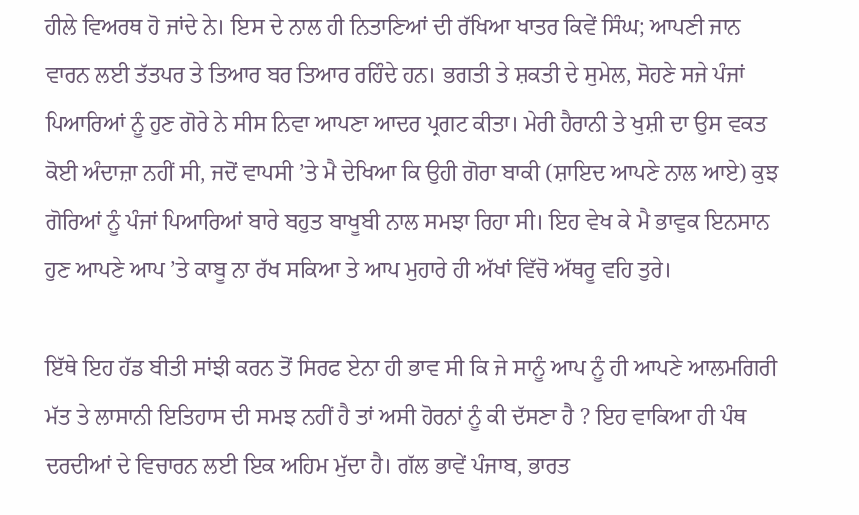ਹੀਲੇ ਵਿਅਰਥ ਹੋ ਜਾਂਦੇ ਨੇ। ਇਸ ਦੇ ਨਾਲ ਹੀ ਨਿਤਾਣਿਆਂ ਦੀ ਰੱਖਿਆ ਖਾਤਰ ਕਿਵੇਂ ਸਿੰਘ; ਆਪਣੀ ਜਾਨ ਵਾਰਨ ਲਈ ਤੱਤਪਰ ਤੇ ਤਿਆਰ ਬਰ ਤਿਆਰ ਰਹਿੰਦੇ ਹਨ। ਭਗਤੀ ਤੇ ਸ਼ਕਤੀ ਦੇ ਸੁਮੇਲ, ਸੋਹਣੇ ਸਜੇ ਪੰਜਾਂ ਪਿਆਰਿਆਂ ਨੂੰ ਹੁਣ ਗੋਰੇ ਨੇ ਸੀਸ ਨਿਵਾ ਆਪਣਾ ਆਦਰ ਪ੍ਰਗਟ ਕੀਤਾ। ਮੇਰੀ ਹੈਰਾਨੀ ਤੇ ਖੁਸ਼ੀ ਦਾ ਉਸ ਵਕਤ ਕੋਈ ਅੰਦਾਜ਼ਾ ਨਹੀਂ ਸੀ, ਜਦੋਂ ਵਾਪਸੀ ’ਤੇ ਮੈ ਦੇਖਿਆ ਕਿ ਉਹੀ ਗੋਰਾ ਬਾਕੀ (ਸ਼ਾਇਦ ਆਪਣੇ ਨਾਲ ਆਏ) ਕੁਝ ਗੋਰਿਆਂ ਨੂੰ ਪੰਜਾਂ ਪਿਆਰਿਆਂ ਬਾਰੇ ਬਹੁਤ ਬਾਖੂਬੀ ਨਾਲ ਸਮਝਾ ਰਿਹਾ ਸੀ। ਇਹ ਵੇਖ ਕੇ ਮੈ ਭਾਵੁਕ ਇਨਸਾਨ ਹੁਣ ਆਪਣੇ ਆਪ ’ਤੇ ਕਾਬੂ ਨਾ ਰੱਖ ਸਕਿਆ ਤੇ ਆਪ ਮੁਹਾਰੇ ਹੀ ਅੱਖਾਂ ਵਿੱਚੋ ਅੱਥਰੂ ਵਹਿ ਤੁਰੇ।

ਇੱਥੇ ਇਹ ਹੱਡ ਬੀਤੀ ਸਾਂਝੀ ਕਰਨ ਤੋਂ ਸਿਰਫ ਏਨਾ ਹੀ ਭਾਵ ਸੀ ਕਿ ਜੇ ਸਾਨੂੰ ਆਪ ਨੂੰ ਹੀ ਆਪਣੇ ਆਲਮਗਿਰੀ ਮੱਤ ਤੇ ਲਾਸਾਨੀ ਇਤਿਹਾਸ ਦੀ ਸਮਝ ਨਹੀਂ ਹੈ ਤਾਂ ਅਸੀ ਹੋਰਨਾਂ ਨੂੰ ਕੀ ਦੱਸਣਾ ਹੈ ? ਇਹ ਵਾਕਿਆ ਹੀ ਪੰਥ ਦਰਦੀਆਂ ਦੇ ਵਿਚਾਰਨ ਲਈ ਇਕ ਅਹਿਮ ਮੁੱਦਾ ਹੈ। ਗੱਲ ਭਾਵੇਂ ਪੰਜਾਬ, ਭਾਰਤ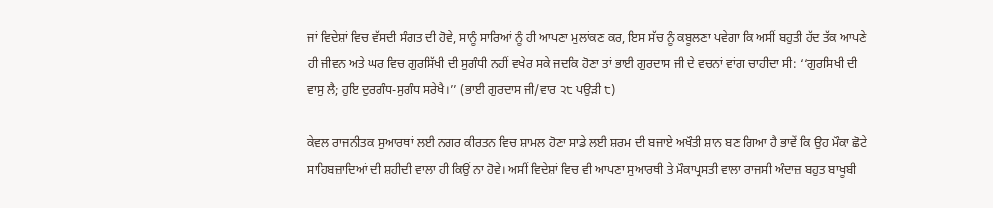ਜਾਂ ਵਿਦੇਸ਼ਾਂ ਵਿਚ ਵੱਸਦੀ ਸੰਗਤ ਦੀ ਹੋਵੇ, ਸਾਨੂੰ ਸਾਰਿਆਂ ਨੂੰ ਹੀ ਆਪਣਾ ਮੁਲਾਂਕਣ ਕਰ, ਇਸ ਸੱਚ ਨੂੰ ਕਬੂਲਣਾ ਪਵੇਗਾ ਕਿ ਅਸੀਂ ਬਹੁਤੀ ਹੱਦ ਤੱਕ ਆਪਣੇ ਹੀ ਜੀਵਨ ਅਤੇ ਘਰ ਵਿਚ ਗੁਰਸਿੱਖੀ ਦੀ ਸੁਗੰਧੀ ਨਹੀਂ ਵਖੇਰ ਸਕੇ ਜਦਕਿ ਹੋਣਾ ਤਾਂ ਭਾਈ ਗੁਰਦਾਸ ਜੀ ਦੇ ਵਚਨਾਂ ਵਾਂਗ ਚਾਹੀਦਾ ਸੀ: ‘‘ਗੁਰਸਿਖੀ ਦੀ ਵਾਸੁ ਲੈ; ਹੁਇ ਦੁਰਗੰਧ-ਸੁਗੰਧ ਸਰੇਖੈ।’’ (ਭਾਈ ਗੁਰਦਾਸ ਜੀ/ਵਾਰ ੨੮ ਪਉੜੀ ੮)

ਕੇਵਲ ਰਾਜਨੀਤਕ ਸੁਆਰਥਾਂ ਲਈ ਨਗਰ ਕੀਰਤਨ ਵਿਚ ਸ਼ਾਮਲ ਹੋਣਾ ਸਾਡੇ ਲਈ ਸ਼ਰਮ ਦੀ ਬਜਾਏ ਅਖੌਤੀ ਸ਼ਾਨ ਬਣ ਗਿਆ ਹੈ ਭਾਵੇਂ ਕਿ ਉਹ ਮੌਕਾ ਛੋਟੇ ਸਾਹਿਬਜ਼ਾਦਿਆਂ ਦੀ ਸ਼ਹੀਦੀ ਵਾਲਾ ਹੀ ਕਿਉਂ ਨਾ ਹੋਵੇ। ਅਸੀਂ ਵਿਦੇਸ਼ਾਂ ਵਿਚ ਵੀ ਆਪਣਾ ਸੁਆਰਥੀ ਤੇ ਮੌਕਾਪ੍ਰਸਤੀ ਵਾਲਾ ਰਾਜਸੀ ਅੰਦਾਜ਼ ਬਹੁਤ ਬਾਖੂਬੀ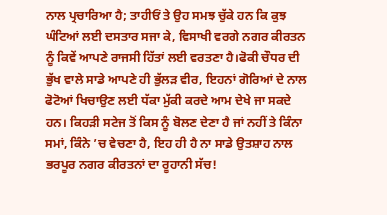ਨਾਲ ਪ੍ਰਚਾਰਿਆ ਹੈ; ਤਾਹੀਓਂ ਤੇ ਉਹ ਸਮਝ ਚੁੱਕੇ ਹਨ ਕਿ ਕੁਝ ਘੰਟਿਆਂ ਲਈ ਦਸਤਾਰ ਸਜਾ ਕੇ, ਵਿਸਾਖੀ ਵਰਗੇ ਨਗਰ ਕੀਰਤਨ ਨੂੰ ਕਿਵੇਂ ਆਪਣੇ ਰਾਜਸੀ ਹਿੱਤਾਂ ਲਈ ਵਰਤਣਾ ਹੈ।ਫੋਕੀ ਚੌਧਰ ਦੀ ਭੁੱਖ ਵਾਲੇ ਸਾਡੇ ਆਪਣੇ ਹੀ ਭੁੱਲੜ ਵੀਰ, ਇਹਨਾਂ ਗੋਰਿਆਂ ਦੇ ਨਾਲ ਫੋਟੋਆਂ ਖਿਚਾਉਣ ਲਈ ਧੱਕਾ ਮੁੱਕੀ ਕਰਦੇ ਆਮ ਦੇਖੇ ਜਾ ਸਕਦੇ ਹਨ। ਕਿਹੜੀ ਸਟੇਜ ਤੋਂ ਕਿਸ ਨੂੰ ਬੋਲਣ ਦੇਣਾ ਹੈ ਜਾਂ ਨਹੀਂ ਤੇ ਕਿੰਨਾ ਸਮਾਂ, ਕਿੰਨੇ ’ਚ ਵੇਚਣਾ ਹੈ, ਇਹ ਹੀ ਹੈ ਨਾ ਸਾਡੇ ਉਤਸ਼ਾਹ ਨਾਲ ਭਰਪੂਰ ਨਗਰ ਕੀਰਤਨਾਂ ਦਾ ਰੂਹਾਨੀ ਸੱਚ!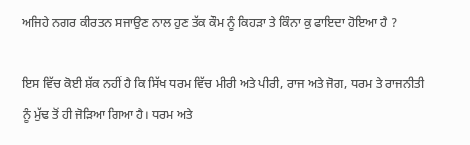ਅਜਿਹੇ ਨਗਰ ਕੀਰਤਨ ਸਜਾਉਣ ਨਾਲ ਹੁਣ ਤੱਕ ਕੌਮ ਨੂੰ ਕਿਹੜਾ ਤੇ ਕਿੰਨਾ ਕੁ ਫਾਇਦਾ ਹੋਇਆ ਹੈ ?

ਇਸ ਵਿੱਚ ਕੋਈ ਸ਼ੱਕ ਨਹੀਂ ਹੈ ਕਿ ਸਿੱਖ ਧਰਮ ਵਿੱਚ ਮੀਰੀ ਅਤੇ ਪੀਰੀ, ਰਾਜ ਅਤੇ ਜੋਗ, ਧਰਮ ਤੇ ਰਾਜਨੀਤੀ ਨੂੰ ਮੁੱਢ ਤੋਂ ਹੀ ਜੋੜਿਆ ਗਿਆ ਹੈ। ਧਰਮ ਅਤੇ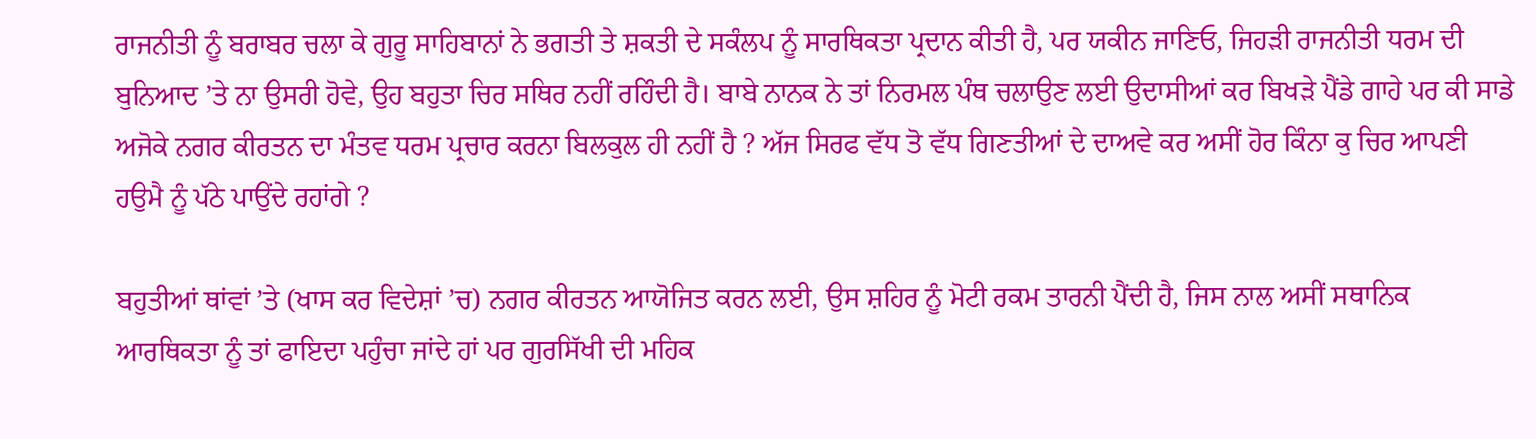ਰਾਜਨੀਤੀ ਨੂੰ ਬਰਾਬਰ ਚਲਾ ਕੇ ਗੁਰੂ ਸਾਹਿਬਾਨਾਂ ਨੇ ਭਗਤੀ ਤੇ ਸ਼ਕਤੀ ਦੇ ਸਕੰਲਪ ਨੂੰ ਸਾਰਥਿਕਤਾ ਪ੍ਰਦਾਨ ਕੀਤੀ ਹੈ, ਪਰ ਯਕੀਨ ਜਾਣਿਓ, ਜਿਹੜੀ ਰਾਜਨੀਤੀ ਧਰਮ ਦੀ ਬੁਨਿਆਦ ’ਤੇ ਨਾ ਉਸਰੀ ਹੋਵੇ, ਉਹ ਬਹੁਤਾ ਚਿਰ ਸਥਿਰ ਨਹੀਂ ਰਹਿੰਦੀ ਹੈ। ਬਾਬੇ ਨਾਨਕ ਨੇ ਤਾਂ ਨਿਰਮਲ ਪੰਥ ਚਲਾਉਣ ਲਈ ਉਦਾਸੀਆਂ ਕਰ ਬਿਖੜੇ ਪੈਂਡੇ ਗਾਹੇ ਪਰ ਕੀ ਸਾਡੇ ਅਜੋਕੇ ਨਗਰ ਕੀਰਤਨ ਦਾ ਮੰਤਵ ਧਰਮ ਪ੍ਰਚਾਰ ਕਰਨਾ ਬਿਲਕੁਲ ਹੀ ਨਹੀਂ ਹੈ ? ਅੱਜ ਸਿਰਫ ਵੱਧ ਤੋ ਵੱਧ ਗਿਣਤੀਆਂ ਦੇ ਦਾਅਵੇ ਕਰ ਅਸੀਂ ਹੋਰ ਕਿੰਨਾ ਕੁ ਚਿਰ ਆਪਣੀ ਹਉਮੈ ਨੂੰ ਪੱਠੇ ਪਾਉਂਦੇ ਰਹਾਂਗੇ ?

ਬਹੁਤੀਆਂ ਥਾਂਵਾਂ ’ਤੇ (ਖਾਸ ਕਰ ਵਿਦੇਸ਼ਾਂ ’ਚ) ਨਗਰ ਕੀਰਤਨ ਆਯੋਜਿਤ ਕਰਨ ਲਈ, ਉਸ ਸ਼ਹਿਰ ਨੂੰ ਮੋਟੀ ਰਕਮ ਤਾਰਨੀ ਪੈਂਦੀ ਹੈ, ਜਿਸ ਨਾਲ ਅਸੀਂ ਸਥਾਨਿਕ ਆਰਥਿਕਤਾ ਨੂੰ ਤਾਂ ਫਾਇਦਾ ਪਹੁੰਚਾ ਜਾਂਦੇ ਹਾਂ ਪਰ ਗੁਰਸਿੱਖੀ ਦੀ ਮਹਿਕ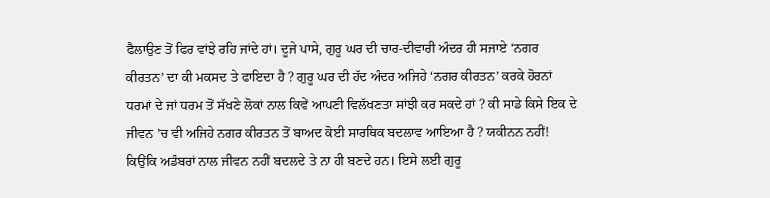ਫੈਲਾਉਣ ਤੋਂ ਫਿਰ ਵਾਂਝੇ ਰਹਿ ਜਾਂਦੇ ਹਾਂ। ਦੂਜੇ ਪਾਸੇ, ਗੁਰੂ ਘਰ ਦੀ ਚਾਰ-ਦੀਵਾਰੀ ਅੰਦਰ ਹੀ ਸਜਾਏ ‘ਨਗਰ ਕੀਰਤਨ’ ਦਾ ਕੀ ਮਕਸਦ ਤੇ ਫਾਇਦਾ ਹੈ ? ਗੁਰੂ ਘਰ ਦੀ ਹੱਦ ਅੰਦਰ ਅਜਿਹੇ ‘ਨਗਰ ਕੀਰਤਨ’ ਕਰਕੇ ਹੋਰਨਾਂ ਧਰਮਾਂ ਦੇ ਜਾਂ ਧਰਮ ਤੋਂ ਸੱਖਣੇ ਲੋਕਾਂ ਨਾਲ ਕਿਵੇਂ ਆਪਣੀ ਵਿਲੱਖਣਤਾ ਸਾਂਝੀ ਕਰ ਸਕਦੇ ਹਾਂ ? ਕੀ ਸਾਡੇ ਕਿਸੇ ਇਕ ਦੇ ਜੀਵਨ ’ਚ ਵੀ ਅਜਿਹੇ ਨਗਰ ਕੀਰਤਨ ਤੋਂ ਬਾਅਦ ਕੋਈ ਸਾਰਥਿਕ ਬਦਲਾਵ ਆਇਆ ਹੈ ? ਯਕੀਨਨ ਨਹੀਂ! ਕਿਉਂਕਿ ਅਡੰਬਰਾਂ ਨਾਲ ਜੀਵਨ ਨਹੀਂ ਬਦਲਦੇ ਤੇ ਨਾ ਹੀ ਬਣਦੇ ਹਨ। ਇਸੇ ਲਈ ਗੁਰੂ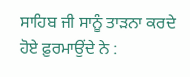ਸਾਹਿਬ ਜੀ ਸਾਨੂੰ ਤਾੜਨਾ ਕਰਦੇ ਹੋਏ ਫ਼ੁਰਮਾਉਂਦੇ ਨੇ :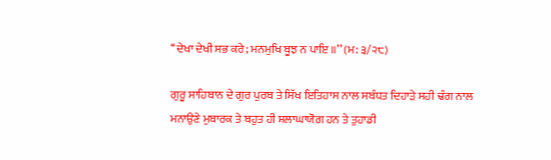‘‘ਦੇਖਾ ਦੇਖੀ ਸਭ ਕਰੇ; ਮਨਮੁਖਿ ਬੂਝ ਨ ਪਾਇ ॥’’ (ਮ: ੩/੨੮)

ਗੁਰੂ ਸਾਹਿਬਾਨ ਦੇ ਗੁਰ ਪੁਰਬ ਤੇ ਸਿੱਖ ਇਤਿਹਾਸ ਨਾਲ ਸਬੰਧਤ ਦਿਹਾੜੇ ਸਹੀ ਢੰਗ ਨਾਲ ਮਨਾਉਣੇ ਮੁਬਾਰਕ ਤੇ ਬਹੁਤ ਹੀ ਸ਼ਲਾਘਾਯੋਗ ਹਨ ਤੇ ਤੁਹਾਡੀ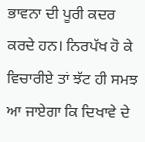ਭਾਵਨਾ ਦੀ ਪੂਰੀ ਕਦਰ ਕਰਦੇ ਹਨ। ਨਿਰਪੱਖ ਹੋ ਕੇ ਵਿਚਾਰੀਏ ਤਾਂ ਝੱਟ ਹੀ ਸਮਝ ਆ ਜਾਏਗਾ ਕਿ ਦਿਖਾਵੇ ਦੇ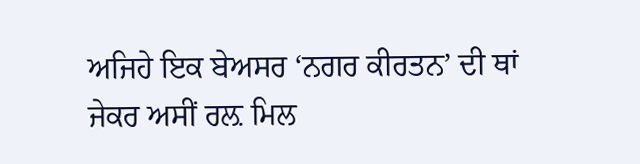ਅਜਿਹੇ ਇਕ ਬੇਅਸਰ ‘ਨਗਰ ਕੀਰਤਨ’ ਦੀ ਥਾਂ ਜੇਕਰ ਅਸੀਂ ਰਲ਼ ਮਿਲ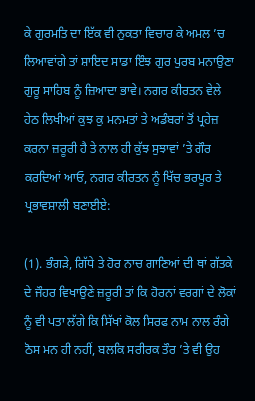ਕੇ ਗੁਰਮਤਿ ਦਾ ਇੱਕ ਵੀ ਨੁਕਤਾ ਵਿਚਾਰ ਕੇ ਅਮਲ ’ਚ ਲਿਆਵਾਂਗੇ ਤਾਂ ਸ਼ਾਇਦ ਸਾਡਾ ਇੰਝ ਗੁਰ ਪੁਰਬ ਮਨਾਉਣਾ ਗੁਰੂ ਸਾਹਿਬ ਨੂੰ ਜ਼ਿਆਦਾ ਭਾਵੇ। ਨਗਰ ਕੀਰਤਨ ਵੇਲੇ ਹੇਠ ਲਿਖੀਆਂ ਕੁਝ ਕੁ ਮਨਮਤਾਂ ਤੇ ਅਡੰਬਰਾਂ ਤੋਂ ਪ੍ਰਹੇਜ਼ ਕਰਨਾ ਜ਼ਰੂਰੀ ਹੈ ਤੇ ਨਾਲ ਹੀ ਕੁੱਝ ਸੁਝਾਵਾਂ ’ਤੇ ਗੌਰ ਕਰਦਿਆਂ ਆਓ, ਨਗਰ ਕੀਰਤਨ ਨੂੰ ਖਿੱਚ ਭਰਪੂਰ ਤੇ ਪ੍ਰਭਾਵਸ਼ਾਲੀ ਬਣਾਈਏ:

(1). ਭੰਗੜੇ, ਗਿੱਧੇ ਤੇ ਹੋਰ ਨਾਚ ਗਾਣਿਆਂ ਦੀ ਥਾਂ ਗੱਤਕੇ ਦੇ ਜੌਹਰ ਵਿਖਾਉਣੇ ਜ਼ਰੂਰੀ ਤਾਂ ਕਿ ਹੋਰਨਾਂ ਵਰਗਾਂ ਦੇ ਲੋਕਾਂ ਨੂੰ ਵੀ ਪਤਾ ਲੱਗੇ ਕਿ ਸਿੱਖਾਂ ਕੋਲ ਸਿਰਫ ਨਾਮ ਨਾਲ ਰੰਗੇ ਠੋਸ ਮਨ ਹੀ ਨਹੀਂ, ਬਲਕਿ ਸਰੀਰਕ ਤੌਰ ’ਤੇ ਵੀ ਉਹ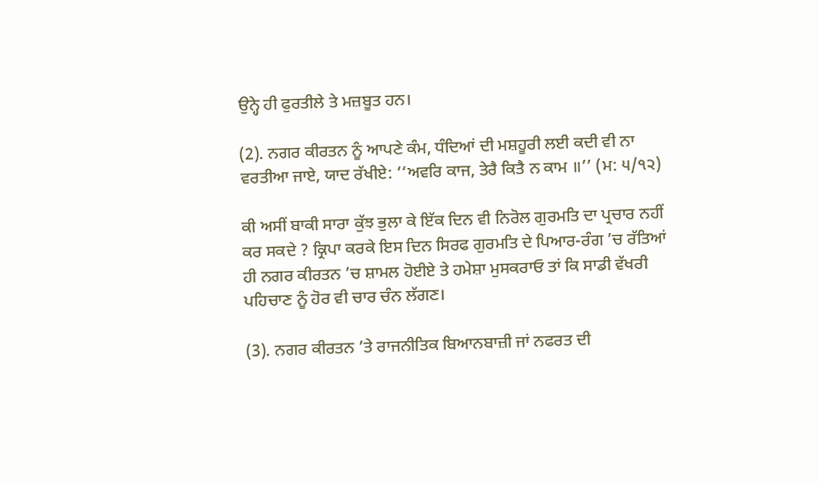ਉਨ੍ਹੇ ਹੀ ਫੁਰਤੀਲੇ ਤੇ ਮਜ਼ਬੂਤ ਹਨ।

(2). ਨਗਰ ਕੀਰਤਨ ਨੂੰ ਆਪਣੇ ਕੰਮ, ਧੰਦਿਆਂ ਦੀ ਮਸ਼ਹੂਰੀ ਲਈ ਕਦੀ ਵੀ ਨਾ ਵਰਤੀਆ ਜਾਏ, ਯਾਦ ਰੱਖੀਏ: ‘‘ਅਵਰਿ ਕਾਜ, ਤੇਰੈ ਕਿਤੈ ਨ ਕਾਮ ॥’’ (ਮ: ੫/੧੨)

ਕੀ ਅਸੀਂ ਬਾਕੀ ਸਾਰਾ ਕੁੱਝ ਭੁਲਾ ਕੇ ਇੱਕ ਦਿਨ ਵੀ ਨਿਰੋਲ ਗੁਰਮਤਿ ਦਾ ਪ੍ਰਚਾਰ ਨਹੀਂ ਕਰ ਸਕਦੇ ? ਕ੍ਰਿਪਾ ਕਰਕੇ ਇਸ ਦਿਨ ਸਿਰਫ ਗੁਰਮਤਿ ਦੇ ਪਿਆਰ-ਰੰਗ ’ਚ ਰੱਤਿਆਂ ਹੀ ਨਗਰ ਕੀਰਤਨ ’ਚ ਸ਼ਾਮਲ ਹੋਈਏ ਤੇ ਹਮੇਸ਼ਾ ਮੁਸਕਰਾਓ ਤਾਂ ਕਿ ਸਾਡੀ ਵੱਖਰੀ ਪਹਿਚਾਣ ਨੂੰ ਹੋਰ ਵੀ ਚਾਰ ਚੰਨ ਲੱਗਣ।

(3). ਨਗਰ ਕੀਰਤਨ ’ਤੇ ਰਾਜਨੀਤਿਕ ਬਿਆਨਬਾਜ਼ੀ ਜਾਂ ਨਫਰਤ ਦੀ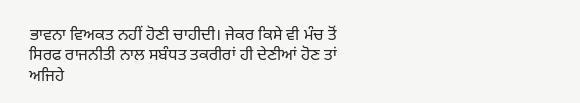ਭਾਵਨਾ ਵਿਅਕਤ ਨਹੀਂ ਹੋਣੀ ਚਾਹੀਦੀ। ਜੇਕਰ ਕਿਸੇ ਵੀ ਮੰਚ ਤੋਂ ਸਿਰਫ ਰਾਜਨੀਤੀ ਨਾਲ ਸਬੰਧਤ ਤਕਰੀਰਾਂ ਹੀ ਦੇਣੀਆਂ ਹੋਣ ਤਾਂ ਅਜਿਹੇ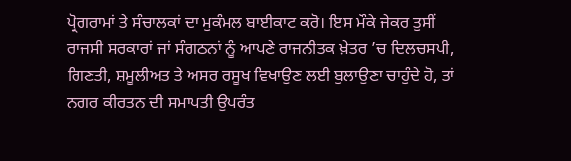ਪ੍ਰੋਗਰਾਮਾਂ ਤੇ ਸੰਚਾਲਕਾਂ ਦਾ ਮੁਕੰਮਲ ਬਾਈਕਾਟ ਕਰੋ। ਇਸ ਮੌਕੇ ਜੇਕਰ ਤੁਸੀਂ ਰਾਜਸੀ ਸਰਕਾਰਾਂ ਜਾਂ ਸੰਗਠਨਾਂ ਨੂੰ ਆਪਣੇ ਰਾਜਨੀਤਕ ਖ਼ੇਤਰ ’ਚ ਦਿਲਚਸਪੀ, ਗਿਣਤੀ, ਸ਼ਮੂਲੀਅਤ ਤੇ ਅਸਰ ਰਸੂਖ ਵਿਖਾਉਣ ਲਈ ਬੁਲਾਉਣਾ ਚਾਹੁੰਦੇ ਹੋ, ਤਾਂ ਨਗਰ ਕੀਰਤਨ ਦੀ ਸਮਾਪਤੀ ਉਪਰੰਤ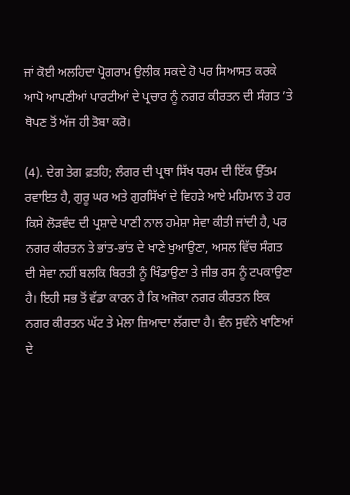ਜਾਂ ਕੋਈ ਅਲਹਿਦਾ ਪ੍ਰੋਗਰਾਮ ਉਲੀਕ ਸਕਦੇ ਹੋ ਪਰ ਸਿਆਸਤ ਕਰਕੇ ਆਪੋ ਆਪਣੀਆਂ ਪਾਰਟੀਆਂ ਦੇ ਪ੍ਰਚਾਰ ਨੂੰ ਨਗਰ ਕੀਰਤਨ ਦੀ ਸੰਗਤ ’ਤੇ ਥੋਪਣ ਤੋਂ ਅੱਜ ਹੀ ਤੋਬਾ ਕਰੋ।

(4). ਦੇਗ ਤੇਗ ਫ਼ਤਹਿ; ਲੰਗਰ ਦੀ ਪ੍ਰਥਾ ਸਿੱਖ ਧਰਮ ਦੀ ਇੱਕ ਉੱਤਮ ਰਵਾਇਤ ਹੈ, ਗੁਰੂ ਘਰ ਅਤੇ ਗੁਰਸਿੱਖਾਂ ਦੇ ਵਿਹੜੇ ਆਏ ਮਹਿਮਾਨ ਤੇ ਹਰ ਕਿਸੇ ਲੋੜਵੰਦ ਦੀ ਪ੍ਰਸ਼ਾਦੇ ਪਾਣੀ ਨਾਲ ਹਮੇਸ਼ਾ ਸੇਵਾ ਕੀਤੀ ਜਾਂਦੀ ਹੈ, ਪਰ ਨਗਰ ਕੀਰਤਨ ਤੇ ਭਾਂਤ-ਭਾਂਤ ਦੇ ਖਾਣੇ ਖੁਆਉਣਾ, ਅਸਲ ਵਿੱਚ ਸੰਗਤ ਦੀ ਸੇਵਾ ਨਹੀਂ ਬਲਕਿ ਬਿਰਤੀ ਨੂੰ ਖਿੰਡਾਉਣਾ ਤੇ ਜੀਭ ਰਸ ਨੂੰ ਟਪਕਾਉਣਾ ਹੈ। ਇਹੀ ਸਭ ਤੋਂ ਵੱਡਾ ਕਾਰਨ ਹੈ ਕਿ ਅਜੋਕਾ ਨਗਰ ਕੀਰਤਨ ਇਕ ਨਗਰ ਕੀਰਤਨ ਘੱਟ ਤੇ ਮੇਲਾ ਜ਼ਿਆਦਾ ਲੱਗਦਾ ਹੈ। ਵੰਨ ਸੁਵੰਨੇ ਖਾਣਿਆਂ ਦੇ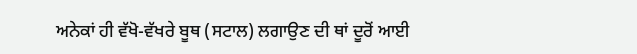ਅਨੇਕਾਂ ਹੀ ਵੱਖੋ-ਵੱਖਰੇ ਬੂਥ (ਸਟਾਲ) ਲਗਾਉਣ ਦੀ ਥਾਂ ਦੂਰੋਂ ਆਈ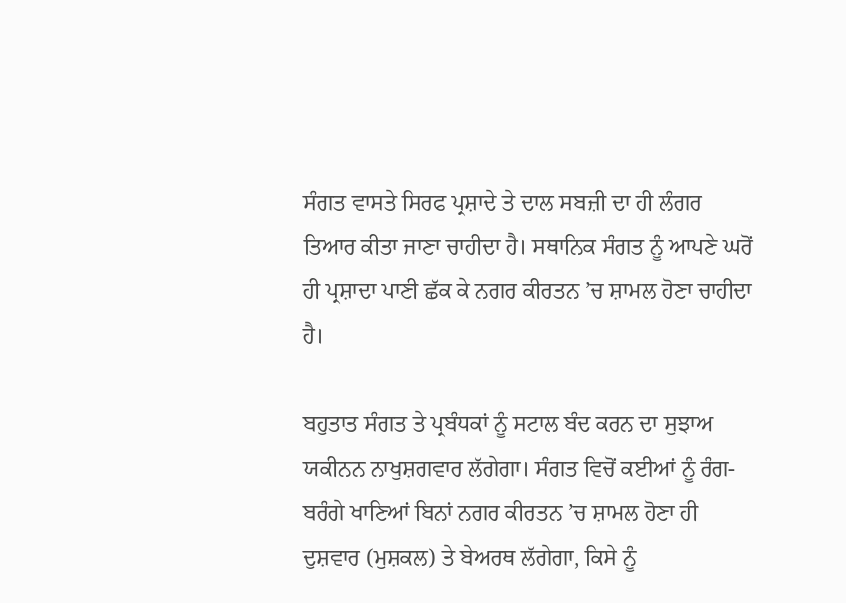ਸੰਗਤ ਵਾਸਤੇ ਸਿਰਫ ਪ੍ਰਸ਼ਾਦੇ ਤੇ ਦਾਲ ਸਬਜ਼ੀ ਦਾ ਹੀ ਲੰਗਰ ਤਿਆਰ ਕੀਤਾ ਜਾਣਾ ਚਾਹੀਦਾ ਹੈ। ਸਥਾਨਿਕ ਸੰਗਤ ਨੂੰ ਆਪਣੇ ਘਰੋਂ ਹੀ ਪ੍ਰਸ਼ਾਦਾ ਪਾਣੀ ਛੱਕ ਕੇ ਨਗਰ ਕੀਰਤਨ ’ਚ ਸ਼ਾਮਲ ਹੋਣਾ ਚਾਹੀਦਾ ਹੈ।

ਬਹੁਤਾਤ ਸੰਗਤ ਤੇ ਪ੍ਰਬੰਧਕਾਂ ਨੂੰ ਸਟਾਲ ਬੰਦ ਕਰਨ ਦਾ ਸੁਝਾਅ ਯਕੀਨਨ ਨਾਖੁਸ਼ਗਵਾਰ ਲੱਗੇਗਾ। ਸੰਗਤ ਵਿਚੋਂ ਕਈਆਂ ਨੂੰ ਰੰਗ-ਬਰੰਗੇ ਖਾਣਿਆਂ ਬਿਨਾਂ ਨਗਰ ਕੀਰਤਨ ’ਚ ਸ਼ਾਮਲ ਹੋਣਾ ਹੀ ਦੁਸ਼ਵਾਰ (ਮੁਸ਼ਕਲ) ਤੇ ਬੇਅਰਥ ਲੱਗੇਗਾ, ਕਿਸੇ ਨੂੰ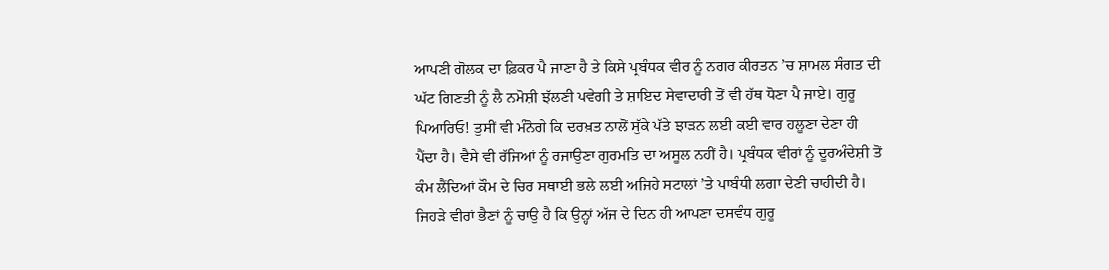ਆਪਣੀ ਗੋਲਕ ਦਾ ਫ਼ਿਕਰ ਪੈ ਜਾਣਾ ਹੈ ਤੇ ਕਿਸੇ ਪ੍ਰਬੰਧਕ ਵੀਰ ਨੂੰ ਨਗਰ ਕੀਰਤਨ ’ਚ ਸ਼ਾਮਲ ਸੰਗਤ ਦੀ ਘੱਟ ਗਿਣਤੀ ਨੂੰ ਲੈ ਨਮੋਸ਼ੀ ਝੱਲਣੀ ਪਵੇਗੀ ਤੇ ਸ਼ਾਇਦ ਸੇਵਾਦਾਰੀ ਤੋਂ ਵੀ ਹੱਥ ਧੋਣਾ ਪੈ ਜਾਏ। ਗੁਰੂ ਪਿਆਰਿਓ! ਤੁਸੀਂ ਵੀ ਮੰਨੋਗੇ ਕਿ ਦਰਖ਼ਤ ਨਾਲੋਂ ਸੁੱਕੇ ਪੱਤੇ ਝਾੜਨ ਲਈ ਕਈ ਵਾਰ ਹਲੂਣਾ ਦੇਣਾ ਹੀ ਪੈਂਦਾ ਹੈ। ਵੈਸੇ ਵੀ ਰੱਜਿਆਂ ਨੂੰ ਰਜਾਉਣਾ ਗੁਰਮਤਿ ਦਾ ਅਸੂਲ ਨਹੀਂ ਹੈ। ਪ੍ਰਬੰਧਕ ਵੀਰਾਂ ਨੂੰ ਦੂਰਅੰਦੇਸ਼ੀ ਤੋਂ ਕੰਮ ਲੈਂਦਿਆਂ ਕੌਮ ਦੇ ਚਿਰ ਸਥਾਈ ਭਲੇ ਲਈ ਅਜਿਹੇ ਸਟਾਲਾਂ ’ਤੇ ਪਾਬੰਧੀ ਲਗਾ ਦੇਣੀ ਚਾਹੀਦੀ ਹੈ। ਜਿਹੜੇ ਵੀਰਾਂ ਭੈਣਾਂ ਨੂੰ ਚਾਉ ਹੈ ਕਿ ਉਨ੍ਹਾਂ ਅੱਜ ਦੇ ਦਿਨ ਹੀ ਆਪਣਾ ਦਸਵੰਧ ਗੁਰੂ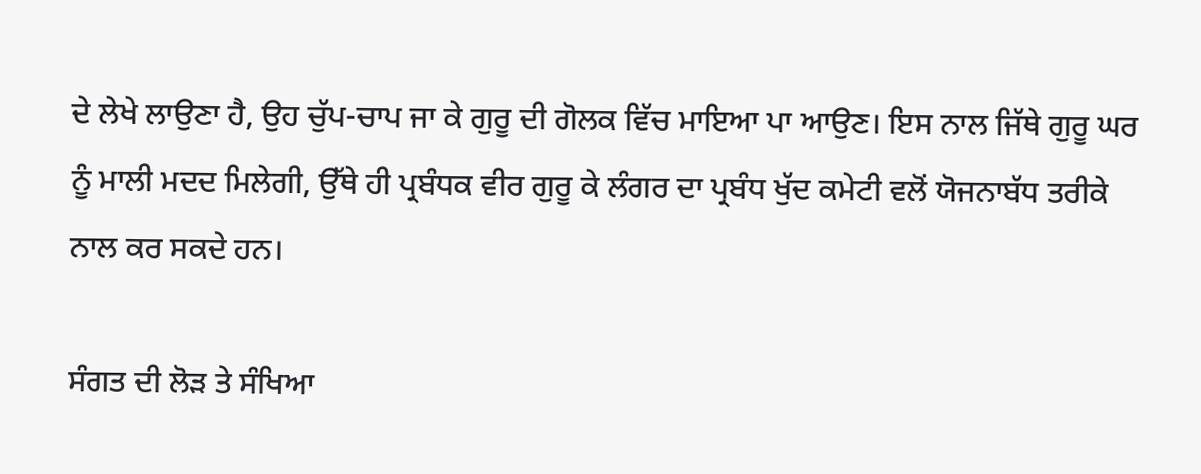ਦੇ ਲੇਖੇ ਲਾਉਣਾ ਹੈ, ਉਹ ਚੁੱਪ-ਚਾਪ ਜਾ ਕੇ ਗੁਰੂ ਦੀ ਗੋਲਕ ਵਿੱਚ ਮਾਇਆ ਪਾ ਆਉਣ। ਇਸ ਨਾਲ ਜਿੱਥੇ ਗੁਰੂ ਘਰ ਨੂੰ ਮਾਲੀ ਮਦਦ ਮਿਲੇਗੀ, ਉੱਥੇ ਹੀ ਪ੍ਰਬੰਧਕ ਵੀਰ ਗੁਰੂ ਕੇ ਲੰਗਰ ਦਾ ਪ੍ਰਬੰਧ ਖੁੱਦ ਕਮੇਟੀ ਵਲੋਂ ਯੋਜਨਾਬੱਧ ਤਰੀਕੇ ਨਾਲ ਕਰ ਸਕਦੇ ਹਨ।

ਸੰਗਤ ਦੀ ਲੋੜ ਤੇ ਸੰਖਿਆ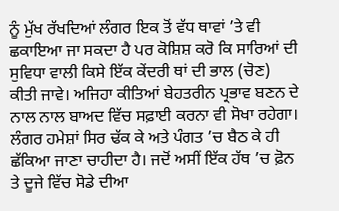ਨੂੰ ਮੁੱਖ ਰੱਖਦਿਆਂ ਲੰਗਰ ਇਕ ਤੋਂ ਵੱਧ ਥਾਵਾਂ ’ਤੇ ਵੀ ਛਕਾਇਆ ਜਾ ਸਕਦਾ ਹੈ ਪਰ ਕੋਸ਼ਿਸ਼ ਕਰੋ ਕਿ ਸਾਰਿਆਂ ਦੀ ਸੁਵਿਧਾ ਵਾਲੀ ਕਿਸੇ ਇੱਕ ਕੇਂਦਰੀ ਥਾਂ ਦੀ ਭਾਲ (ਚੋਣ) ਕੀਤੀ ਜਾਵੇ। ਅਜਿਹਾ ਕੀਤਿਆਂ ਬੇਹਤਰੀਨ ਪ੍ਰਭਾਵ ਬਣਨ ਦੇ ਨਾਲ ਨਾਲ ਬਾਅਦ ਵਿੱਚ ਸਫ਼ਾਈ ਕਰਨਾ ਵੀ ਸੋਖਾ ਰਹੇਗਾ। ਲੰਗਰ ਹਮੇਸ਼ਾਂ ਸਿਰ ਢੱਕ ਕੇ ਅਤੇ ਪੰਗਤ ’ਚ ਬੈਠ ਕੇ ਹੀ ਛੱਕਿਆ ਜਾਣਾ ਚਾਹੀਦਾ ਹੈ। ਜਦੋਂ ਅਸੀਂ ਇੱਕ ਹੱਥ ’ਚ ਫ਼ੋਨ ਤੇ ਦੂਜੇ ਵਿੱਚ ਸੋਡੇ ਦੀਆ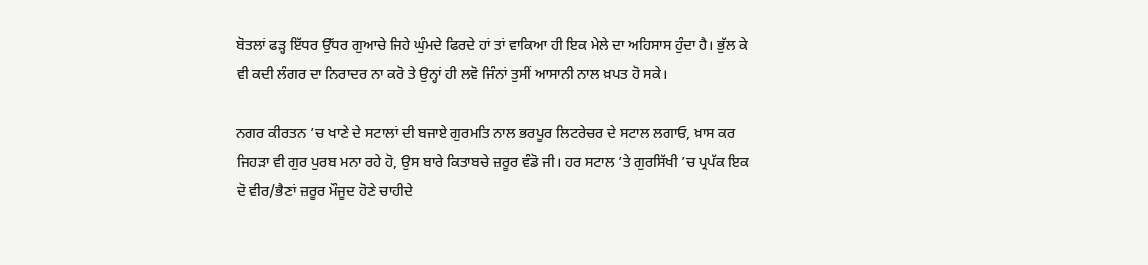ਬੋਤਲਾਂ ਫੜ੍ਹ ਇੱਧਰ ਉੱਧਰ ਗੁਆਚੇ ਜਿਹੇ ਘੁੰਮਦੇ ਫਿਰਦੇ ਹਾਂ ਤਾਂ ਵਾਕਿਆ ਹੀ ਇਕ ਮੇਲੇ ਦਾ ਅਹਿਸਾਸ ਹੁੰਦਾ ਹੈ। ਭੁੱਲ ਕੇ ਵੀ ਕਦੀ ਲੰਗਰ ਦਾ ਨਿਰਾਦਰ ਨਾ ਕਰੋ ਤੇ ਉਨ੍ਹਾਂ ਹੀ ਲਵੋ ਜਿੰਨਾਂ ਤੁਸੀਂ ਆਸਾਨੀ ਨਾਲ ਖ਼ਪਤ ਹੋ ਸਕੇ।

ਨਗਰ ਕੀਰਤਨ ’ਚ ਖਾਣੇ ਦੇ ਸਟਾਲਾਂ ਦੀ ਬਜਾਏ ਗੁਰਮਤਿ ਨਾਲ ਭਰਪੂਰ ਲਿਟਰੇਚਰ ਦੇ ਸਟਾਲ ਲਗਾਓ, ਖ਼ਾਸ ਕਰ ਜਿਹੜਾ ਵੀ ਗੁਰ ਪੁਰਬ ਮਨਾ ਰਹੇ ਹੋ, ਉਸ ਬਾਰੇ ਕਿਤਾਬਚੇ ਜ਼ਰੂਰ ਵੰਡੋ ਜੀ। ਹਰ ਸਟਾਲ ’ਤੇ ਗੁਰਸਿੱਖੀ ’ਚ ਪ੍ਰਪੱਕ ਇਕ ਦੋ ਵੀਰ/ਭੈਣਾਂ ਜ਼ਰੂਰ ਮੌਜੂਦ ਹੋਣੇ ਚਾਹੀਦੇ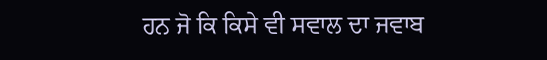ਹਨ ਜੋ ਕਿ ਕਿਸੇ ਵੀ ਸਵਾਲ ਦਾ ਜਵਾਬ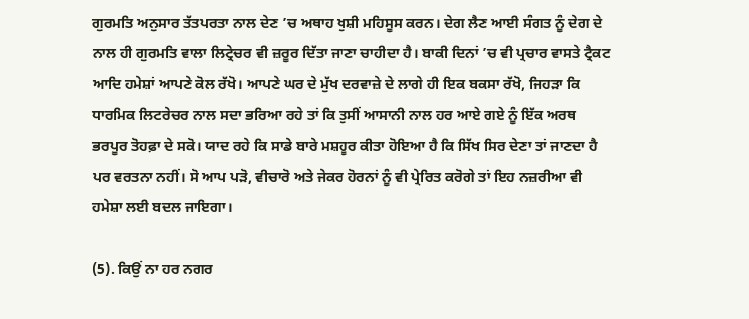ਗੁਰਮਤਿ ਅਨੁਸਾਰ ਤੱਤਪਰਤਾ ਨਾਲ ਦੇਣ ’ਚ ਅਥਾਹ ਖੁਸ਼ੀ ਮਹਿਸੂਸ ਕਰਨ। ਦੇਗ ਲੈਣ ਆਈ ਸੰਗਤ ਨੂੰ ਦੇਗ ਦੇ ਨਾਲ ਹੀ ਗੁਰਮਤਿ ਵਾਲਾ ਲਿਟ੍ਰੇਚਰ ਵੀ ਜ਼ਰੂਰ ਦਿੱਤਾ ਜਾਣਾ ਚਾਹੀਦਾ ਹੈ। ਬਾਕੀ ਦਿਨਾਂ ’ਚ ਵੀ ਪ੍ਰਚਾਰ ਵਾਸਤੇ ਟ੍ਰੈਕਟ ਆਦਿ ਹਮੇਸ਼ਾਂ ਆਪਣੇ ਕੋਲ ਰੱਖੋ। ਆਪਣੇ ਘਰ ਦੇ ਮੁੱਖ ਦਰਵਾਜ਼ੇ ਦੇ ਲਾਗੇ ਹੀ ਇਕ ਬਕਸਾ ਰੱਖੋ, ਜਿਹੜਾ ਕਿ ਧਾਰਮਿਕ ਲਿਟਰੇਚਰ ਨਾਲ ਸਦਾ ਭਰਿਆ ਰਹੇ ਤਾਂ ਕਿ ਤੁਸੀਂ ਆਸਾਨੀ ਨਾਲ ਹਰ ਆਏ ਗਏ ਨੂੰ ਇੱਕ ਅਰਥ ਭਰਪੂਰ ਤੋਹਫ਼ਾ ਦੇ ਸਕੋ। ਯਾਦ ਰਹੇ ਕਿ ਸਾਡੇ ਬਾਰੇ ਮਸ਼ਹੂਰ ਕੀਤਾ ਹੋਇਆ ਹੈ ਕਿ ਸਿੱਖ ਸਿਰ ਦੇਣਾ ਤਾਂ ਜਾਣਦਾ ਹੈ ਪਰ ਵਰਤਨਾ ਨਹੀਂ। ਸੋ ਆਪ ਪੜੋ, ਵੀਚਾਰੋ ਅਤੇ ਜੇਕਰ ਹੋਰਨਾਂ ਨੂੰ ਵੀ ਪ੍ਰੇਰਿਤ ਕਰੋਗੇ ਤਾਂ ਇਹ ਨਜ਼ਰੀਆ ਵੀ ਹਮੇਸ਼ਾ ਲਈ ਬਦਲ ਜਾਇਗਾ।

(5). ਕਿਉਂ ਨਾ ਹਰ ਨਗਰ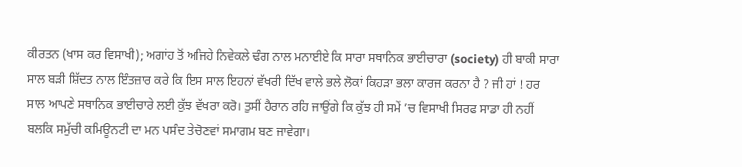ਕੀਰਤਨ (ਖਾਸ ਕਰ ਵਿਸਾਖੀ); ਅਗਾਂਹ ਤੋਂ ਅਜਿਹੇ ਨਿਵੇਕਲੇ ਢੰਗ ਨਾਲ ਮਨਾਈਏ ਕਿ ਸਾਰਾ ਸਥਾਨਿਕ ਭਾਈਚਾਰਾ (society) ਹੀ ਬਾਕੀ ਸਾਰਾ ਸਾਲ ਬੜੀ ਸ਼ਿੱਦਤ ਨਾਲ ਇੰਤਜ਼ਾਰ ਕਰੇ ਕਿ ਇਸ ਸਾਲ ਇਹਨਾਂ ਵੱਖਰੀ ਦਿੱਖ ਵਾਲੇ ਭਲੇ ਲੋਕਾਂ ਕਿਹੜਾ ਭਲਾ ਕਾਰਜ ਕਰਨਾ ਹੈ ? ਜੀ ਹਾਂ ! ਹਰ ਸਾਲ ਆਪਣੇ ਸਥਾਨਿਕ ਭਾਈਚਾਰੇ ਲਈ ਕੁੱਝ ਵੱਖਰਾ ਕਰੋ। ਤੁਸੀਂ ਹੈਰਾਨ ਰਹਿ ਜਾਉਂਗੇ ਕਿ ਕੁੱਝ ਹੀ ਸਮੇਂ ’ਚ ਵਿਸਾਖੀ ਸਿਰਫ ਸਾਡਾ ਹੀ ਨਹੀਂ ਬਲਕਿ ਸਮੁੱਚੀ ਕਮਿਊਨਟੀ ਦਾ ਮਨ ਪਸੰਦ ਤੇਚੋਣਵਾਂ ਸਮਾਗਮ ਬਣ ਜਾਵੇਗਾ।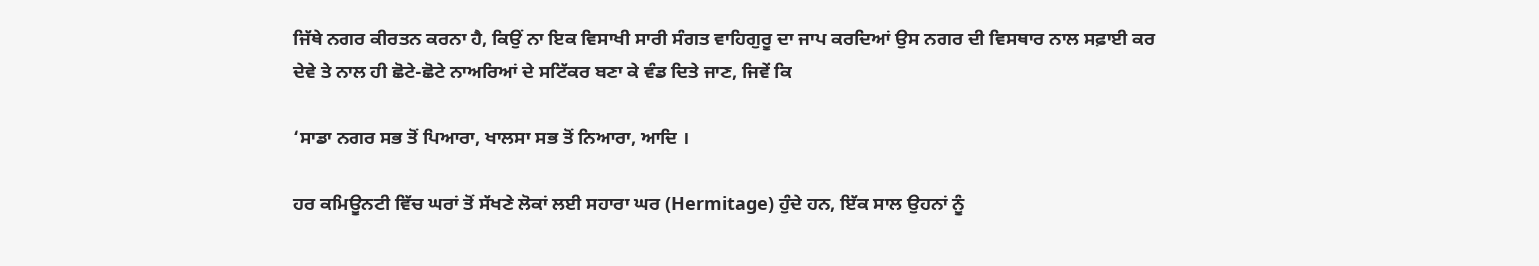ਜਿੱਥੇ ਨਗਰ ਕੀਰਤਨ ਕਰਨਾ ਹੈ, ਕਿਉਂ ਨਾ ਇਕ ਵਿਸਾਖੀ ਸਾਰੀ ਸੰਗਤ ਵਾਹਿਗੁਰੂ ਦਾ ਜਾਪ ਕਰਦਿਆਂ ਉਸ ਨਗਰ ਦੀ ਵਿਸਥਾਰ ਨਾਲ ਸਫ਼ਾਈ ਕਰ ਦੇਵੇ ਤੇ ਨਾਲ ਹੀ ਛੋਟੇ-ਛੋਟੇ ਨਾਅਰਿਆਂ ਦੇ ਸਟਿੱਕਰ ਬਣਾ ਕੇ ਵੰਡ ਦਿਤੇ ਜਾਣ, ਜਿਵੇਂ ਕਿ

‘ਸਾਡਾ ਨਗਰ ਸਭ ਤੋਂ ਪਿਆਰਾ, ਖਾਲਸਾ ਸਭ ਤੋਂ ਨਿਆਰਾ, ਆਦਿ ।

ਹਰ ਕਮਿਊਨਟੀ ਵਿੱਚ ਘਰਾਂ ਤੋਂ ਸੱਖਣੇ ਲੋਕਾਂ ਲਈ ਸਹਾਰਾ ਘਰ (Hermitage) ਹੁੰਦੇ ਹਨ, ਇੱਕ ਸਾਲ ਉਹਨਾਂ ਨੂੰ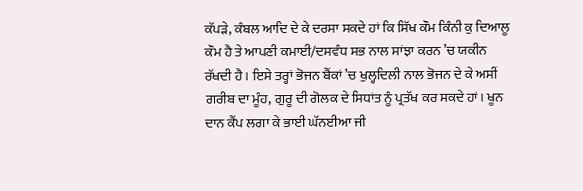ਕੱਪੜੇ, ਕੰਬਲ ਆਦਿ ਦੇ ਕੇ ਦਰਸਾ ਸਕਦੇ ਹਾਂ ਕਿ ਸਿੱਖ ਕੌਮ ਕਿੰਨੀ ਕੁ ਦਿਆਲੂ ਕੌਮ ਹੈ ਤੇ ਆਪਣੀ ਕਮਾਈ/ਦਸਵੰਧ ਸਭ ਨਾਲ ਸਾਂਝਾ ਕਰਨ ’ਚ ਯਕੀਨ ਰੱਖਦੀ ਹੈ। ਇਸੇ ਤਰ੍ਹਾਂ ਭੋਜਨ ਬੈਂਕਾਂ ’ਚ ਖੁਲ੍ਹਦਿਲੀ ਨਾਲ ਭੋਜਨ ਦੇ ਕੇ ਅਸੀਂ ਗਰੀਬ ਦਾ ਮੂੰਹ, ਗੁਰੂ ਦੀ ਗੋਲਕ ਦੇ ਸਿਧਾਂਤ ਨੂੰ ਪ੍ਰਤੱਖ ਕਰ ਸਕਦੇ ਹਾਂ। ਖੂਨ ਦਾਨ ਕੈਂਪ ਲਗਾ ਕੇ ਭਾਈ ਘੱਨਈਆ ਜੀ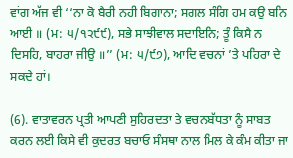ਵਾਂਗ ਅੱਜ ਵੀ ‘‘ਨਾ ਕੋ ਬੈਰੀ ਨਹੀ ਬਿਗਾਨਾ; ਸਗਲ ਸੰਗਿ ਹਮ ਕਉ ਬਨਿ ਆਈ ॥ (ਮ: ੫/੧੨੯੯), ਸਭੇ ਸਾਝੀਵਾਲ ਸਦਾਇਨਿ; ਤੂੰ ਕਿਸੈ ਨ ਦਿਸਹਿ, ਬਾਹਰਾ ਜੀਉ ॥’’ (ਮ: ੫/੯੭), ਆਦਿ ਵਚਨਾਂ ’ਤੇ ਪਹਿਰਾ ਦੇ ਸਕਦੇ ਹਾਂ।

(6). ਵਾਤਾਵਰਨ ਪ੍ਰਤੀ ਆਪਣੀ ਸੁਹਿਰਦਤਾ ਤੇ ਵਚਨਬੱਧਤਾ ਨੂੰ ਸਾਬਤ ਕਰਨ ਲਈ ਕਿਸੇ ਵੀ ਕੁਦਰਤ ਬਚਾਓ ਸੰਸਥਾ ਨਾਲ ਮਿਲ ਕੇ ਕੰਮ ਕੀਤਾ ਜਾ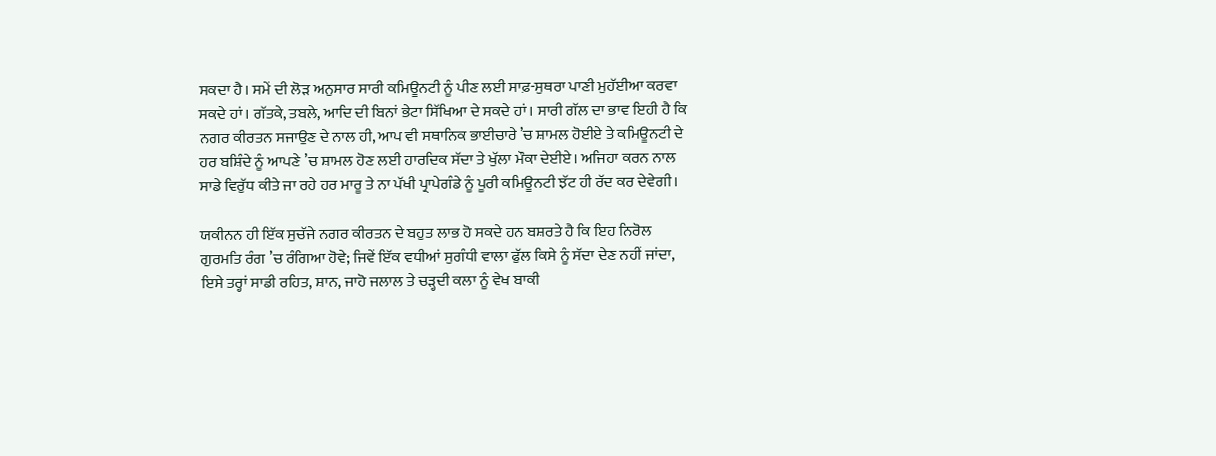ਸਕਦਾ ਹੈ। ਸਮੇਂ ਦੀ ਲੋੜ ਅਨੁਸਾਰ ਸਾਰੀ ਕਮਿਊਨਟੀ ਨੂੰ ਪੀਣ ਲਈ ਸਾਫ਼-ਸੁਥਰਾ ਪਾਣੀ ਮੁਹੱਈਆ ਕਰਵਾ ਸਕਦੇ ਹਾਂ। ਗੱਤਕੇ, ਤਬਲੇ, ਆਦਿ ਦੀ ਬਿਨਾਂ ਭੇਟਾ ਸਿੱਖਿਆ ਦੇ ਸਕਦੇ ਹਾਂ। ਸਾਰੀ ਗੱਲ ਦਾ ਭਾਵ ਇਹੀ ਹੈ ਕਿ ਨਗਰ ਕੀਰਤਨ ਸਜਾਉਣ ਦੇ ਨਾਲ ਹੀ, ਆਪ ਵੀ ਸਥਾਨਿਕ ਭਾਈਚਾਰੇ ’ਚ ਸ਼ਾਮਲ ਹੋਈਏ ਤੇ ਕਮਿਊਨਟੀ ਦੇ ਹਰ ਬਸ਼ਿੰਦੇ ਨੂੰ ਆਪਣੇ ’ਚ ਸ਼ਾਮਲ ਹੋਣ ਲਈ ਹਾਰਦਿਕ ਸੱਦਾ ਤੇ ਖੁੱਲਾ ਮੌਕਾ ਦੇਈਏ। ਅਜਿਹਾ ਕਰਨ ਨਾਲ ਸਾਡੇ ਵਿਰੁੱਧ ਕੀਤੇ ਜਾ ਰਹੇ ਹਰ ਮਾਰੂ ਤੇ ਨਾ ਪੱਖੀ ਪ੍ਰਾਪੇਗੰਡੇ ਨੂੰ ਪੂਰੀ ਕਮਿਊਨਟੀ ਝੱਟ ਹੀ ਰੱਦ ਕਰ ਦੇਵੇਗੀ।

ਯਕੀਨਨ ਹੀ ਇੱਕ ਸੁਚੱਜੇ ਨਗਰ ਕੀਰਤਨ ਦੇ ਬਹੁਤ ਲਾਭ ਹੋ ਸਕਦੇ ਹਨ ਬਸ਼ਰਤੇ ਹੈ ਕਿ ਇਹ ਨਿਰੋਲ ਗੁਰਮਤਿ ਰੰਗ ’ਚ ਰੰਗਿਆ ਹੋਵੇ; ਜਿਵੇਂ ਇੱਕ ਵਧੀਆਂ ਸੁਗੰਧੀ ਵਾਲਾ ਫੁੱਲ ਕਿਸੇ ਨੂੰ ਸੱਦਾ ਦੇਣ ਨਹੀਂ ਜਾਂਦਾ, ਇਸੇ ਤਰ੍ਹਾਂ ਸਾਡੀ ਰਹਿਤ, ਸ਼ਾਨ, ਜਾਹੋ ਜਲਾਲ ਤੇ ਚੜ੍ਹਦੀ ਕਲਾ ਨੂੰ ਵੇਖ ਬਾਕੀ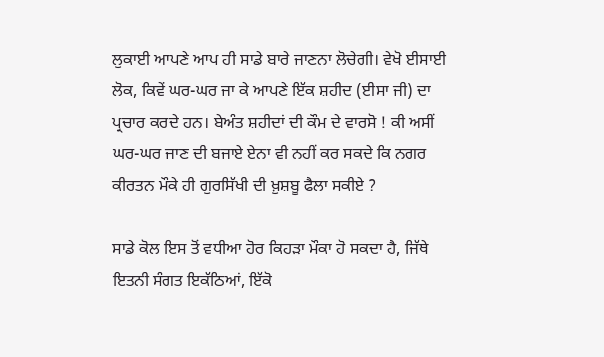ਲੁਕਾਈ ਆਪਣੇ ਆਪ ਹੀ ਸਾਡੇ ਬਾਰੇ ਜਾਣਨਾ ਲੋਚੇਗੀ। ਵੇਖੋ ਈਸਾਈ ਲੋਕ, ਕਿਵੇਂ ਘਰ-ਘਰ ਜਾ ਕੇ ਆਪਣੇ ਇੱਕ ਸ਼ਹੀਦ (ਈਸਾ ਜੀ) ਦਾ ਪ੍ਰਚਾਰ ਕਰਦੇ ਹਨ। ਬੇਅੰਤ ਸ਼ਹੀਦਾਂ ਦੀ ਕੌਮ ਦੇ ਵਾਰਸੋ ! ਕੀ ਅਸੀਂ ਘਰ-ਘਰ ਜਾਣ ਦੀ ਬਜਾਏ ਏਨਾ ਵੀ ਨਹੀਂ ਕਰ ਸਕਦੇ ਕਿ ਨਗਰ ਕੀਰਤਨ ਮੌਕੇ ਹੀ ਗੁਰਸਿੱਖੀ ਦੀ ਖ਼ੁਸ਼ਬੂ ਫੈਲਾ ਸਕੀਏ ?

ਸਾਡੇ ਕੋਲ ਇਸ ਤੋਂ ਵਧੀਆ ਹੋਰ ਕਿਹੜਾ ਮੌਕਾ ਹੋ ਸਕਦਾ ਹੈ, ਜਿੱਥੇ ਇਤਨੀ ਸੰਗਤ ਇਕੱਠਿਆਂ, ਇੱਕੋ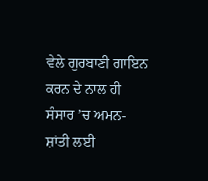ਵੇਲੇ ਗੁਰਬਾਣੀ ਗਾਇਨ ਕਰਨ ਦੇ ਨਾਲ ਹੀ ਸੰਸਾਰ ’ਚ ਅਮਨ-ਸ਼ਾਂਤੀ ਲਈ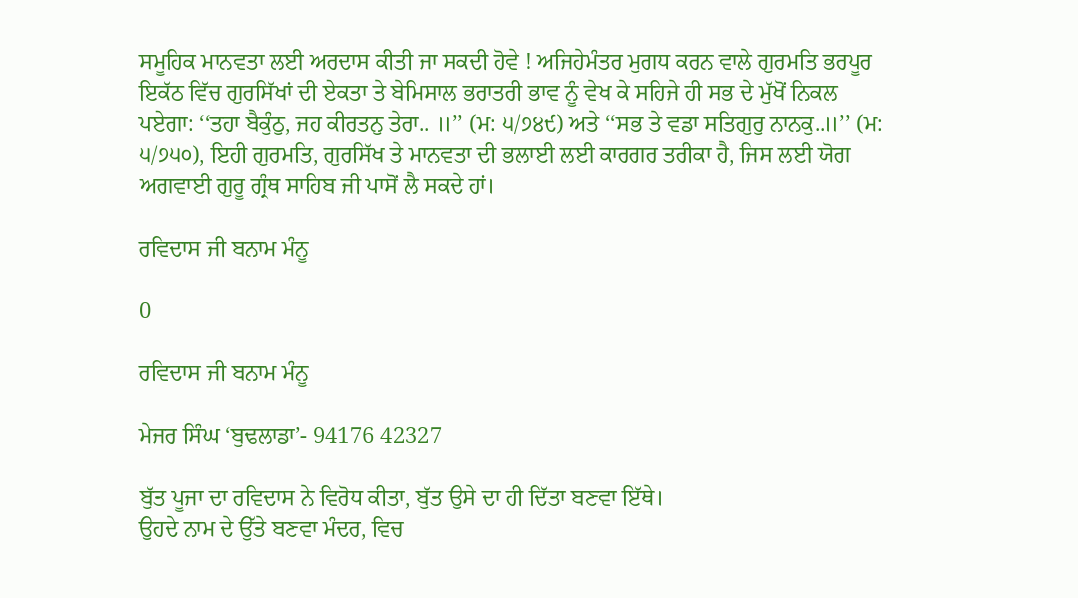ਸਮੂਹਿਕ ਮਾਨਵਤਾ ਲਈ ਅਰਦਾਸ ਕੀਤੀ ਜਾ ਸਕਦੀ ਹੋਵੇ ! ਅਜਿਹੇਮੰਤਰ ਮੁਗਧ ਕਰਨ ਵਾਲੇ ਗੁਰਮਤਿ ਭਰਪੂਰ ਇਕੱਠ ਵਿੱਚ ਗੁਰਸਿੱਖਾਂ ਦੀ ਏਕਤਾ ਤੇ ਬੇਮਿਸਾਲ ਭਰਾਤਰੀ ਭਾਵ ਨੂੰ ਵੇਖ ਕੇ ਸਹਿਜੇ ਹੀ ਸਭ ਦੇ ਮੁੱਖੋਂ ਨਿਕਲ ਪਏਗਾ: ‘‘ਤਹਾ ਬੈਕੁੰਠੁ, ਜਹ ਕੀਰਤਨੁ ਤੇਰਾ.. ॥’’ (ਮ: ੫/੭੪੯) ਅਤੇ ‘‘ਸਭ ਤੇ ਵਡਾ ਸਤਿਗੁਰੁ ਨਾਨਕੁ..॥’’ (ਮ: ੫/੭੫੦), ਇਹੀ ਗੁਰਮਤਿ, ਗੁਰਸਿੱਖ ਤੇ ਮਾਨਵਤਾ ਦੀ ਭਲਾਈ ਲਈ ਕਾਰਗਰ ਤਰੀਕਾ ਹੈ, ਜਿਸ ਲਈ ਯੋਗ ਅਗਵਾਈ ਗੁਰੂ ਗ੍ਰੰਥ ਸਾਹਿਬ ਜੀ ਪਾਸੋਂ ਲੈ ਸਕਦੇ ਹਾਂ।

ਰਵਿਦਾਸ ਜੀ ਬਨਾਮ ਮੰਨੂ

0

ਰਵਿਦਾਸ ਜੀ ਬਨਾਮ ਮੰਨੂ

ਮੇਜਰ ਸਿੰਘ ‘ਬੁਢਲਾਡਾ’- 94176 42327

ਬੁੱਤ ਪੂਜਾ ਦਾ ਰਵਿਦਾਸ ਨੇ ਵਿਰੋਧ ਕੀਤਾ, ਬੁੱਤ ਉਸੇ ਦਾ ਹੀ ਦਿੱਤਾ ਬਣਵਾ ਇੱਥੇ।
ਉਹਦੇ ਨਾਮ ਦੇ ਉੱਤੇ ਬਣਵਾ ਮੰਦਰ, ਵਿਚ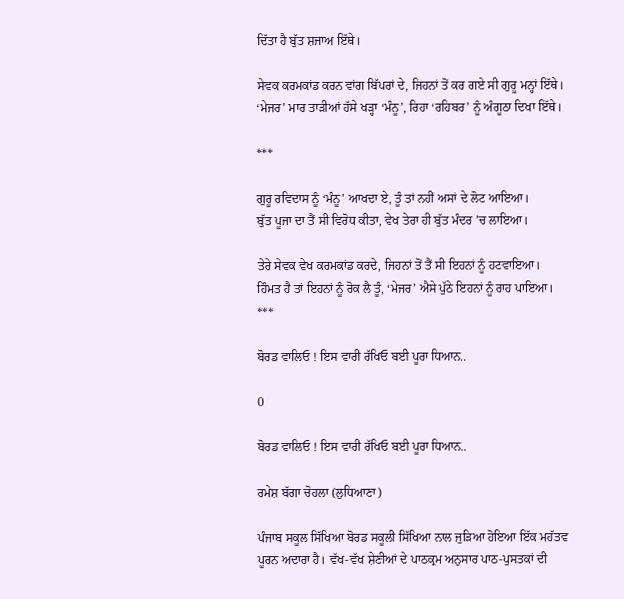ਦਿੱਤਾ ਹੈ ਬੁੱਤ ਸ਼ਜਾਅ ਇੱਥੇ।

ਸੇਵਕ ਕਰਮਕਾਂਡ ਕਰਨ ਵਾਂਗ ਬਿੱਪਰਾਂ ਦੇ, ਜਿਹਨਾਂ ਤੋਂ ਕਰ ਗਏ ਸੀ ਗੁਰੂ ਮਨ੍ਹਾਂ ਇੱਥੇ।
‘ਮੇਜਰ’ ਮਾਰ ਤਾੜੀਆਂ ਹੱਸੇ ਖੜ੍ਹਾ ‘ਮੰਨੂ’, ਰਿਹਾ ‘ਰਹਿਬਰ’ ਨੂੰ ਅੰਗੂਠਾ ਦਿਖਾ ਇੱਥੇ।

***

ਗੁਰੂ ਰਵਿਦਾਸ ਨੂੰ ‘ਮੰਨੂ’ ਆਖਦਾ ਏ, ਤੂੰ ਤਾਂ ਨਹੀਂ ਅਸਾਂ ਦੇ ਲੋਟ ਆਇਆ।
ਬੁੱਤ ਪੂਜਾ ਦਾ ਤੈਂ ਸੀ ਵਿਰੋਧ ਕੀਤਾ, ਵੇਖ ਤੇਰਾ ਹੀ ਬੁੱਤ ਮੰਦਰ ’ਚ ਲਾਇਆ।

ਤੇਰੇ ਸੇਵਕ ਵੇਖ ਕਰਮਕਾਂਡ ਕਰਦੇ, ਜਿਹਨਾਂ ਤੋਂ ਤੈਂ ਸੀ ਇਹਨਾਂ ਨੂੰ ਹਟਵਾਇਆ।
ਹਿੰਮਤ ਹੈ ਤਾਂ ਇਹਨਾਂ ਨੂੰ ਰੋਕ ਲੈ ਤੂੰ, ‘ਮੇਜਰ’ ਐਸੇ ਪੁੱਠੇ ਇਹਨਾਂ ਨੂੰ ਰਾਹ ਪਾਇਆ।
***

ਬੋਰਡ ਵਾਲਿਓ ! ਇਸ ਵਾਰੀ ਰੱਖਿਓ ਬਈ ਪੂਰਾ ਧਿਆਨ..

0

ਬੋਰਡ ਵਾਲਿਓ ! ਇਸ ਵਾਰੀ ਰੱਖਿਓ ਬਈ ਪੂਰਾ ਧਿਆਨ..

ਰਮੇਸ਼ ਬੱਗਾ ਚੋਹਲਾ (ਲੁਧਿਆਣਾ)

ਪੰਜਾਬ ਸਕੂਲ ਸਿੱਖਿਆ ਬੋਰਡ ਸਕੂਲੀ ਸਿੱਖਿਆ ਨਾਲ ਜੁੜਿਆ ਹੋਇਆ ਇੱਕ ਮਹੱਤਵ ਪੂਰਨ ਅਦਾਰਾ ਹੈ। ਵੱਖ-ਵੱਖ ਸ਼ੇਣੀਆਂ ਦੇ ਪਾਠਕ੍ਰਮ ਅਨੁਸਾਰ ਪਾਠ-ਪੁਸਤਕਾਂ ਦੀ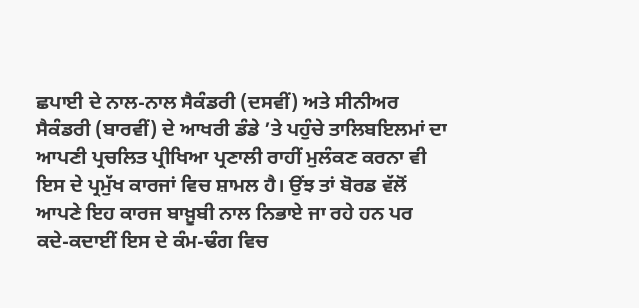ਛਪਾਈ ਦੇ ਨਾਲ-ਨਾਲ ਸੈਕੰਡਰੀ (ਦਸਵੀਂ) ਅਤੇ ਸੀਨੀਅਰ ਸੈਕੰਡਰੀ (ਬਾਰਵੀਂ) ਦੇ ਆਖਰੀ ਡੰਡੇ ’ਤੇ ਪਹੁੰਚੇ ਤਾਲਿਬਇਲਮਾਂ ਦਾ ਆਪਣੀ ਪ੍ਰਚਲਿਤ ਪ੍ਰੀਖਿਆ ਪ੍ਰਣਾਲੀ ਰਾਹੀਂ ਮੁਲੰਕਣ ਕਰਨਾ ਵੀ ਇਸ ਦੇ ਪ੍ਰਮੁੱਖ ਕਾਰਜਾਂ ਵਿਚ ਸ਼ਾਮਲ ਹੈ। ਉਂਝ ਤਾਂ ਬੋਰਡ ਵੱਲੋਂ ਆਪਣੇ ਇਹ ਕਾਰਜ ਬਾਖ਼ੂਬੀ ਨਾਲ ਨਿਭਾਏ ਜਾ ਰਹੇ ਹਨ ਪਰ ਕਦੇ-ਕਦਾਈਂ ਇਸ ਦੇ ਕੰਮ-ਢੰਗ ਵਿਚ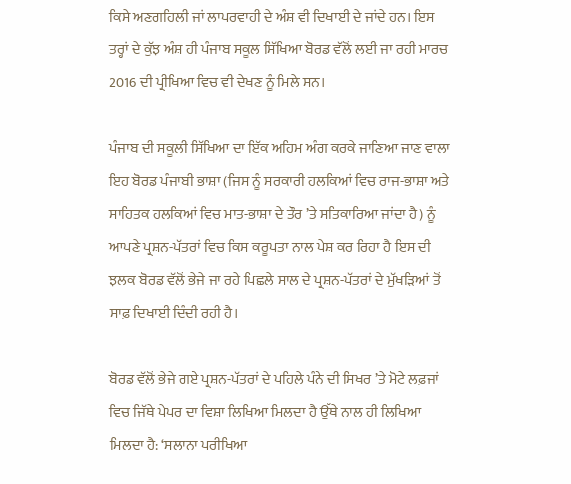ਕਿਸੇ ਅਣਗਹਿਲੀ ਜਾਂ ਲਾਪਰਵਾਹੀ ਦੇ ਅੰਸ਼ ਵੀ ਦਿਖਾਈ ਦੇ ਜਾਂਦੇ ਹਨ। ਇਸ ਤਰ੍ਹਾਂ ਦੇ ਕੁੱਝ ਅੰਸ਼ ਹੀ ਪੰਜਾਬ ਸਕੂਲ ਸਿੱਖਿਆ ਬੋਰਡ ਵੱਲੋਂ ਲਈ ਜਾ ਰਹੀ ਮਾਰਚ 2016 ਦੀ ਪ੍ਰੀਖਿਆ ਵਿਚ ਵੀ ਦੇਖਣ ਨੂੰ ਮਿਲੇ ਸਨ।

ਪੰਜਾਬ ਦੀ ਸਕੂਲੀ ਸਿੱਖਿਆ ਦਾ ਇੱਕ ਅਹਿਮ ਅੰਗ ਕਰਕੇ ਜਾਣਿਆ ਜਾਣ ਵਾਲਾ ਇਹ ਬੋਰਡ ਪੰਜਾਬੀ ਭਾਸ਼ਾ (ਜਿਸ ਨੂੰ ਸਰਕਾਰੀ ਹਲਕਿਆਂ ਵਿਚ ਰਾਜ-ਭਾਸ਼ਾ ਅਤੇ ਸਾਹਿਤਕ ਹਲਕਿਆਂ ਵਿਚ ਮਾਤ-ਭਾਸ਼ਾ ਦੇ ਤੌਰ ’ਤੇ ਸਤਿਕਾਰਿਆ ਜਾਂਦਾ ਹੈ) ਨੂੰ ਆਪਣੇ ਪ੍ਰਸ਼ਨ-ਪੱਤਰਾਂ ਵਿਚ ਕਿਸ ਕਰੂਪਤਾ ਨਾਲ ਪੇਸ਼ ਕਰ ਰਿਹਾ ਹੈ ਇਸ ਦੀ ਝਲਕ ਬੋਰਡ ਵੱਲੋਂ ਭੇਜੇ ਜਾ ਰਹੇ ਪਿਛਲੇ ਸਾਲ ਦੇ ਪ੍ਰਸ਼ਨ-ਪੱਤਰਾਂ ਦੇ ਮੁੱਖੜਿਆਂ ਤੋਂ ਸਾਫ਼ ਦਿਖਾਈ ਦਿੰਦੀ ਰਹੀ ਹੈ।

ਬੋਰਡ ਵੱਲੋਂ ਭੇਜੇ ਗਏ ਪ੍ਰਸ਼ਨ-ਪੱਤਰਾਂ ਦੇ ਪਹਿਲੇ ਪੰਨੇ ਦੀ ਸਿਖਰ ’ਤੇ ਮੋਟੇ ਲਫ਼ਜਾਂ ਵਿਚ ਜਿੱਥੇ ਪੇਪਰ ਦਾ ਵਿਸ਼ਾ ਲਿਖਿਆ ਮਿਲਦਾ ਹੈ ਉੱਥੇ ਨਾਲ ਹੀ ਲਿਖਿਆ ਮਿਲਦਾ ਹੈ: ‘ਸਲਾਨਾ ਪਰੀਖਿਆ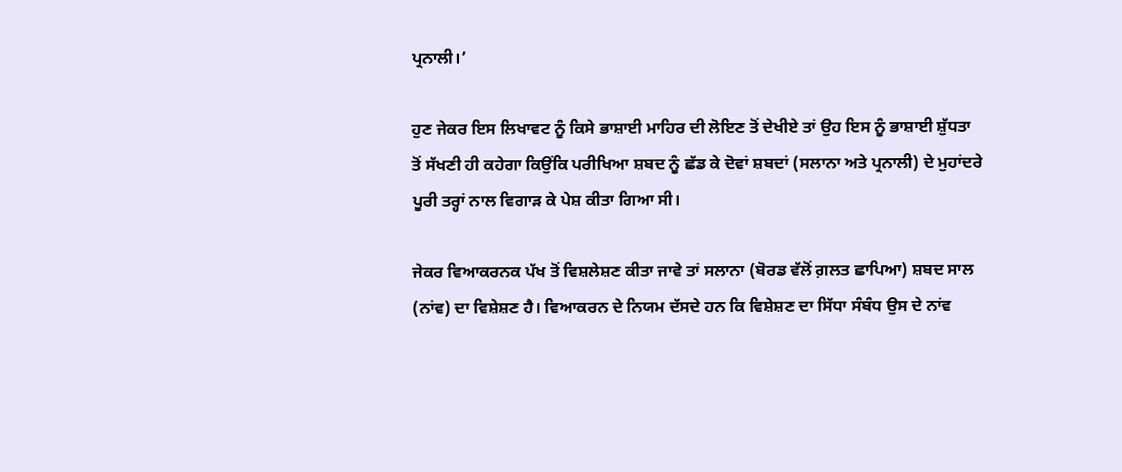ਪ੍ਰਨਾਲੀ।’

ਹੁਣ ਜੇਕਰ ਇਸ ਲਿਖਾਵਟ ਨੂੰ ਕਿਸੇ ਭਾਸ਼ਾਈ ਮਾਹਿਰ ਦੀ ਲੋਇਣ ਤੋਂ ਦੇਖੀਏ ਤਾਂ ਉਹ ਇਸ ਨੂੰ ਭਾਸ਼ਾਈ ਸ਼ੁੱਧਤਾ ਤੋਂ ਸੱਖਣੀ ਹੀ ਕਹੇਗਾ ਕਿਉਂਕਿ ਪਰੀਖਿਆ ਸ਼ਬਦ ਨੂੰ ਛੱਡ ਕੇ ਦੋਵਾਂ ਸ਼ਬਦਾਂ (ਸਲਾਨਾ ਅਤੇ ਪ੍ਰਨਾਲੀ) ਦੇ ਮੁਹਾਂਦਰੇ ਪੂਰੀ ਤਰ੍ਹਾਂ ਨਾਲ ਵਿਗਾੜ ਕੇ ਪੇਸ਼ ਕੀਤਾ ਗਿਆ ਸੀ।

ਜੇਕਰ ਵਿਆਕਰਨਕ ਪੱਖ ਤੋਂ ਵਿਸ਼ਲੇਸ਼ਣ ਕੀਤਾ ਜਾਵੇ ਤਾਂ ਸਲਾਨਾ (ਬੋਰਡ ਵੱਲੋਂ ਗ਼ਲਤ ਛਾਪਿਆ) ਸ਼ਬਦ ਸਾਲ (ਨਾਂਵ) ਦਾ ਵਿਸ਼ੇਸ਼ਣ ਹੈ। ਵਿਆਕਰਨ ਦੇ ਨਿਯਮ ਦੱਸਦੇ ਹਨ ਕਿ ਵਿਸ਼ੇਸ਼ਣ ਦਾ ਸਿੱਧਾ ਸੰਬੰਧ ਉਸ ਦੇ ਨਾਂਵ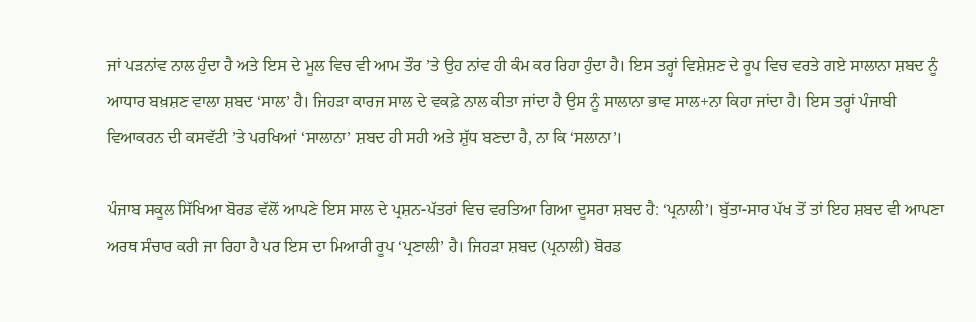ਜਾਂ ਪੜਨਾਂਵ ਨਾਲ ਹੁੰਦਾ ਹੈ ਅਤੇ ਇਸ ਦੇ ਮੂਲ ਵਿਚ ਵੀ ਆਮ ਤੌਰ ’ਤੇ ਉਹ ਨਾਂਵ ਹੀ ਕੰਮ ਕਰ ਰਿਹਾ ਹੁੰਦਾ ਹੈ। ਇਸ ਤਰ੍ਹਾਂ ਵਿਸ਼ੇਸ਼ਣ ਦੇ ਰੂਪ ਵਿਚ ਵਰਤੇ ਗਏ ਸਾਲਾਨਾ ਸ਼ਬਦ ਨੂੰ ਆਧਾਰ ਬਖ਼ਸ਼ਣ ਵਾਲਾ ਸ਼ਬਦ ‘ਸਾਲ’ ਹੈ। ਜਿਹੜਾ ਕਾਰਜ ਸਾਲ ਦੇ ਵਕਫ਼ੇ ਨਾਲ ਕੀਤਾ ਜਾਂਦਾ ਹੈ ਉਸ ਨੂੰ ਸਾਲਾਨਾ ਭਾਵ ਸਾਲ+ਨਾ ਕਿਹਾ ਜਾਂਦਾ ਹੈ। ਇਸ ਤਰ੍ਹਾਂ ਪੰਜਾਬੀ ਵਿਆਕਰਨ ਦੀ ਕਸਵੱਟੀ ’ਤੇ ਪਰਖਿਆਂ ‘ਸਾਲਾਨਾ’ ਸ਼ਬਦ ਹੀ ਸਹੀ ਅਤੇ ਸ਼ੁੱਧ ਬਣਦਾ ਹੈ, ਨਾ ਕਿ ‘ਸਲਾਨਾ’।

ਪੰਜਾਬ ਸਕੂਲ ਸਿੱਖਿਆ ਬੋਰਡ ਵੱਲੋਂ ਆਪਣੇ ਇਸ ਸਾਲ ਦੇ ਪ੍ਰਸ਼ਨ-ਪੱਤਰਾਂ ਵਿਚ ਵਰਤਿਆ ਗਿਆ ਦੂਸਰਾ ਸ਼ਬਦ ਹੈ: ‘ਪ੍ਰਨਾਲੀ’। ਬੁੱਤਾ-ਸਾਰ ਪੱਖ ਤੋਂ ਤਾਂ ਇਹ ਸ਼ਬਦ ਵੀ ਆਪਣਾ ਅਰਥ ਸੰਚਾਰ ਕਰੀ ਜਾ ਰਿਹਾ ਹੈ ਪਰ ਇਸ ਦਾ ਮਿਆਰੀ ਰੂਪ ‘ਪ੍ਰਣਾਲੀ’ ਹੈ। ਜਿਹੜਾ ਸ਼ਬਦ (ਪ੍ਰਨਾਲੀ) ਬੋਰਡ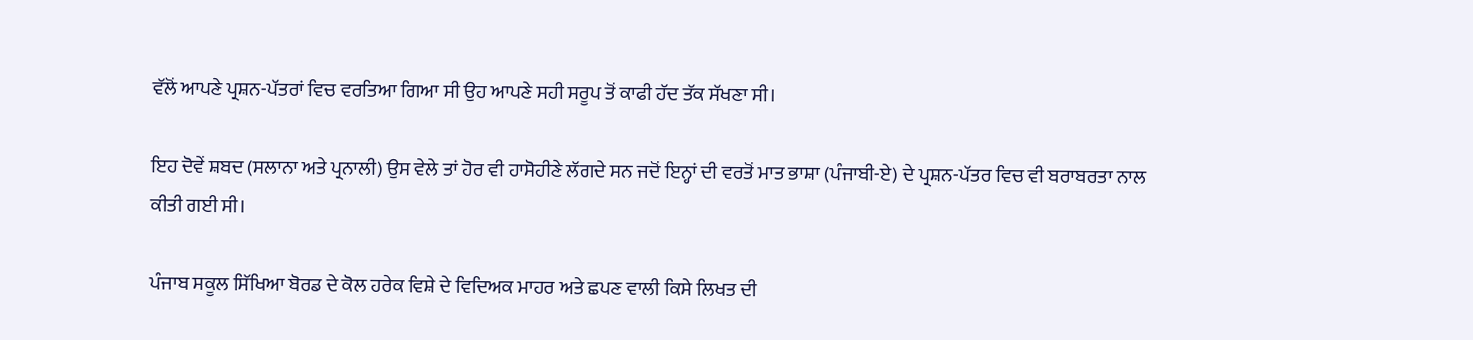ਵੱਲੋਂ ਆਪਣੇ ਪ੍ਰਸ਼ਨ-ਪੱਤਰਾਂ ਵਿਚ ਵਰਤਿਆ ਗਿਆ ਸੀ ਉਹ ਆਪਣੇ ਸਹੀ ਸਰੂਪ ਤੋਂ ਕਾਫੀ ਹੱਦ ਤੱਕ ਸੱਖਣਾ ਸੀ।

ਇਹ ਦੋਵੇਂ ਸ਼ਬਦ (ਸਲਾਨਾ ਅਤੇ ਪ੍ਰਨਾਲੀ) ਉਸ ਵੇਲੇ ਤਾਂ ਹੋਰ ਵੀ ਹਾਸੋਹੀਣੇ ਲੱਗਦੇ ਸਨ ਜਦੋਂ ਇਨ੍ਹਾਂ ਦੀ ਵਰਤੋਂ ਮਾਤ ਭਾਸ਼ਾ (ਪੰਜਾਬੀ-ਏ) ਦੇ ਪ੍ਰਸ਼ਨ-ਪੱਤਰ ਵਿਚ ਵੀ ਬਰਾਬਰਤਾ ਨਾਲ ਕੀਤੀ ਗਈ ਸੀ।

ਪੰਜਾਬ ਸਕੂਲ ਸਿੱਖਿਆ ਬੋਰਡ ਦੇ ਕੋਲ ਹਰੇਕ ਵਿਸ਼ੇ ਦੇ ਵਿਦਿਅਕ ਮਾਹਰ ਅਤੇ ਛਪਣ ਵਾਲੀ ਕਿਸੇ ਲਿਖਤ ਦੀ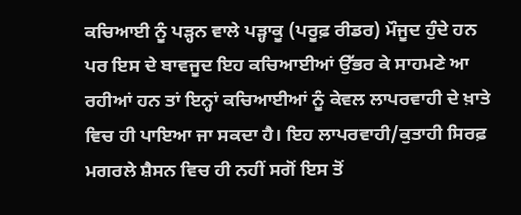ਕਚਿਆਈ ਨੂੰ ਪੜ੍ਹਨ ਵਾਲੇ ਪੜ੍ਹਾਕੂ (ਪਰੂਫ਼ ਰੀਡਰ) ਮੌਜੂਦ ਹੁੰਦੇ ਹਨ ਪਰ ਇਸ ਦੇ ਬਾਵਜੂਦ ਇਹ ਕਚਿਆਈਆਂ ਉੱਭਰ ਕੇ ਸਾਹਮਣੇ ਆ ਰਹੀਆਂ ਹਨ ਤਾਂ ਇਨ੍ਹਾਂ ਕਚਿਆਈਆਂ ਨੂੰ ਕੇਵਲ ਲਾਪਰਵਾਹੀ ਦੇ ਖ਼ਾਤੇ ਵਿਚ ਹੀ ਪਾਇਆ ਜਾ ਸਕਦਾ ਹੈ। ਇਹ ਲਾਪਰਵਾਹੀ/ਕੁਤਾਹੀ ਸਿਰਫ਼ ਮਗਰਲੇ ਸ਼ੈਸਨ ਵਿਚ ਹੀ ਨਹੀਂ ਸਗੋਂ ਇਸ ਤੋਂ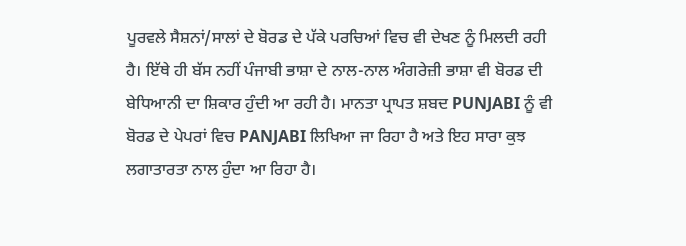ਪੂਰਵਲੇ ਸੈਸ਼ਨਾਂ/ਸਾਲਾਂ ਦੇ ਬੋਰਡ ਦੇ ਪੱਕੇ ਪਰਚਿਆਂ ਵਿਚ ਵੀ ਦੇਖਣ ਨੂੰ ਮਿਲਦੀ ਰਹੀ ਹੈ। ਇੱਥੇ ਹੀ ਬੱਸ ਨਹੀਂ ਪੰਜਾਬੀ ਭਾਸ਼ਾ ਦੇ ਨਾਲ-ਨਾਲ ਅੰਗਰੇਜ਼ੀ ਭਾਸ਼ਾ ਵੀ ਬੋਰਡ ਦੀ ਬੇਧਿਆਨੀ ਦਾ ਸ਼ਿਕਾਰ ਹੁੰਦੀ ਆ ਰਹੀ ਹੈ। ਮਾਨਤਾ ਪ੍ਰਾਪਤ ਸ਼ਬਦ PUNJABI ਨੂੰ ਵੀ ਬੋਰਡ ਦੇ ਪੇਪਰਾਂ ਵਿਚ PANJABI ਲਿਖਿਆ ਜਾ ਰਿਹਾ ਹੈ ਅਤੇ ਇਹ ਸਾਰਾ ਕੁਝ ਲਗਾਤਾਰਤਾ ਨਾਲ ਹੁੰਦਾ ਆ ਰਿਹਾ ਹੈ।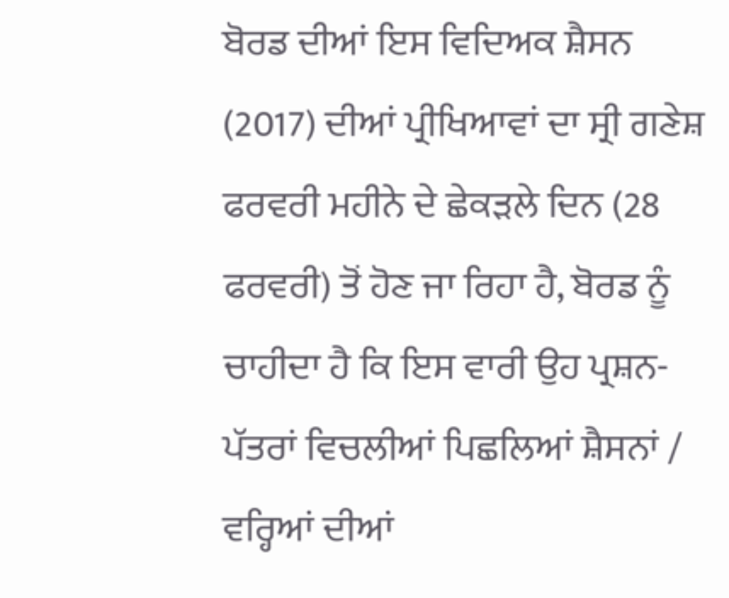ਬੋਰਡ ਦੀਆਂ ਇਸ ਵਿਦਿਅਕ ਸ਼ੈਸਨ (2017) ਦੀਆਂ ਪ੍ਰੀਖਿਆਵਾਂ ਦਾ ਸ੍ਰੀ ਗਣੇਸ਼ ਫਰਵਰੀ ਮਹੀਨੇ ਦੇ ਛੇਕੜਲੇ ਦਿਨ (28 ਫਰਵਰੀ) ਤੋਂ ਹੋਣ ਜਾ ਰਿਹਾ ਹੈ, ਬੋਰਡ ਨੂੰ ਚਾਹੀਦਾ ਹੈ ਕਿ ਇਸ ਵਾਰੀ ਉਹ ਪ੍ਰਸ਼ਨ-ਪੱਤਰਾਂ ਵਿਚਲੀਆਂ ਪਿਛਲਿਆਂ ਸ਼ੈਸਨਾਂ / ਵਰ੍ਹਿਆਂ ਦੀਆਂ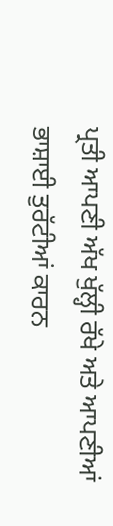ਪ੍ਰਤੀ ਆਪਣੀ ਅੱਖ ਖੁੱਲ੍ਹੀ ਰੱਖੇ ਅਤੇ ਆਪਣੀਆਂ ਭਾਸ਼ਾਈ ਤੁਰੱਟੀਆਂ ਕਾਰਨ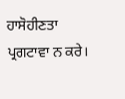ਹਾਸੋਹੀਣਤਾ ਪ੍ਰਗਟਾਵਾ ਨ ਕਰੇ।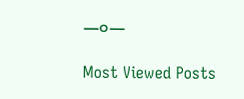—੦—

Most Viewed Posts